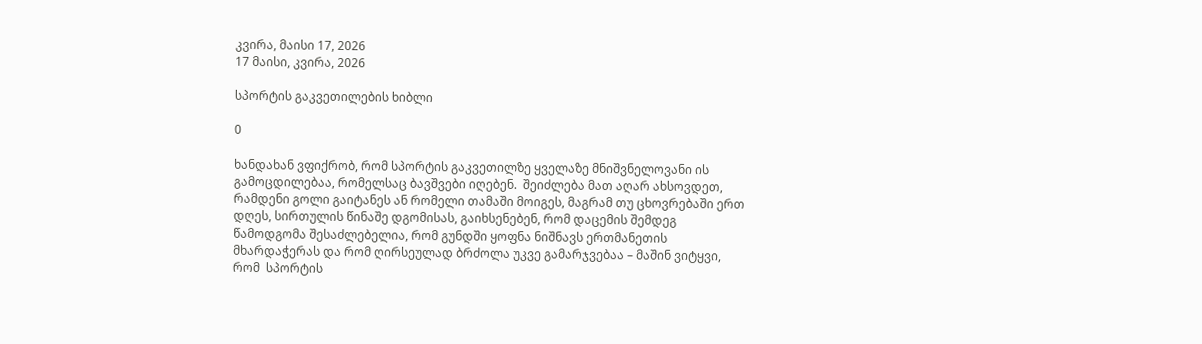კვირა, მაისი 17, 2026
17 მაისი, კვირა, 2026

სპორტის გაკვეთილების ხიბლი

0

ხანდახან ვფიქრობ, რომ სპორტის გაკვეთილზე ყველაზე მნიშვნელოვანი ის გამოცდილებაა, რომელსაც ბავშვები იღებენ.  შეიძლება მათ აღარ ახსოვდეთ, რამდენი გოლი გაიტანეს ან რომელი თამაში მოიგეს, მაგრამ თუ ცხოვრებაში ერთ დღეს, სირთულის წინაშე დგომისას, გაიხსენებენ, რომ დაცემის შემდეგ წამოდგომა შესაძლებელია, რომ გუნდში ყოფნა ნიშნავს ერთმანეთის მხარდაჭერას და რომ ღირსეულად ბრძოლა უკვე გამარჯვებაა – მაშინ ვიტყვი, რომ  სპორტის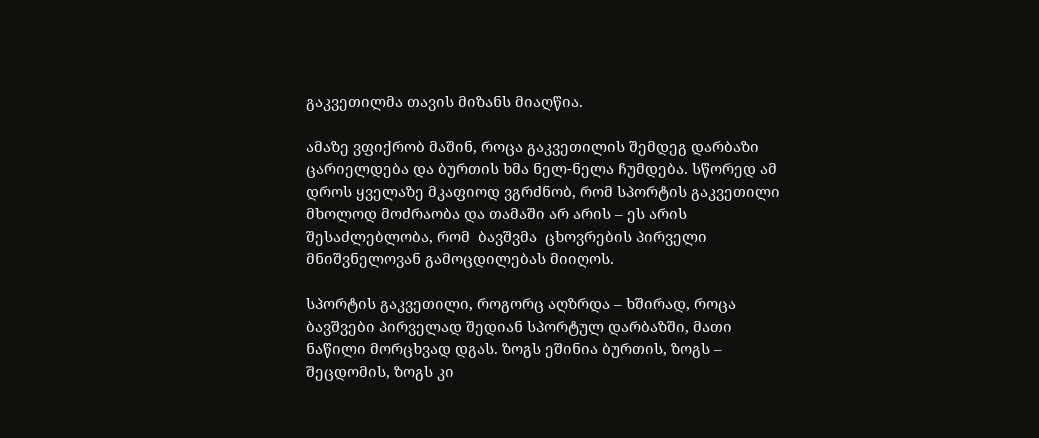გაკვეთილმა თავის მიზანს მიაღწია.

ამაზე ვფიქრობ მაშინ, როცა გაკვეთილის შემდეგ დარბაზი ცარიელდება და ბურთის ხმა ნელ-ნელა ჩუმდება. სწორედ ამ დროს ყველაზე მკაფიოდ ვგრძნობ, რომ სპორტის გაკვეთილი მხოლოდ მოძრაობა და თამაში არ არის – ეს არის შესაძლებლობა, რომ  ბავშვმა  ცხოვრების პირველი მნიშვნელოვან გამოცდილებას მიიღოს.

სპორტის გაკვეთილი, როგორც აღზრდა – ხშირად, როცა ბავშვები პირველად შედიან სპორტულ დარბაზში, მათი ნაწილი მორცხვად დგას. ზოგს ეშინია ბურთის, ზოგს – შეცდომის, ზოგს კი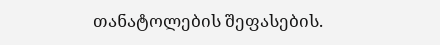თანატოლების შეფასების.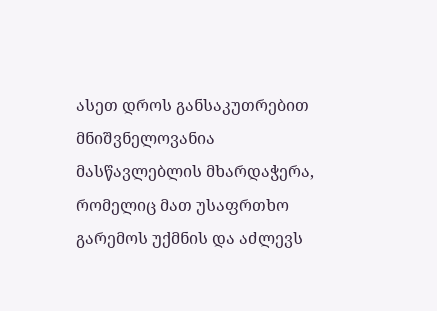ასეთ დროს განსაკუთრებით მნიშვნელოვანია მასწავლებლის მხარდაჭერა, რომელიც მათ უსაფრთხო გარემოს უქმნის და აძლევს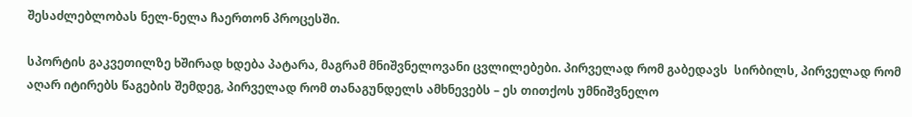შესაძლებლობას ნელ-ნელა ჩაერთონ პროცესში.

სპორტის გაკვეთილზე ხშირად ხდება პატარა, მაგრამ მნიშვნელოვანი ცვლილებები. პირველად რომ გაბედავს  სირბილს, პირველად რომ აღარ იტირებს წაგების შემდეგ, პირველად რომ თანაგუნდელს ამხნევებს – ეს თითქოს უმნიშვნელო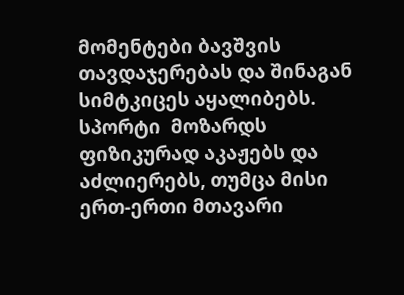მომენტები ბავშვის თავდაჯერებას და შინაგან სიმტკიცეს აყალიბებს. სპორტი  მოზარდს ფიზიკურად აკაჟებს და  აძლიერებს, თუმცა მისი ერთ-ერთი მთავარი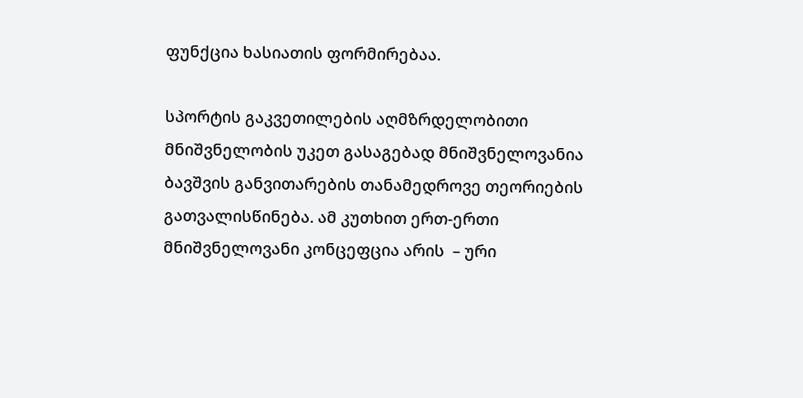ფუნქცია ხასიათის ფორმირებაა.

სპორტის გაკვეთილების აღმზრდელობითი მნიშვნელობის უკეთ გასაგებად მნიშვნელოვანია ბავშვის განვითარების თანამედროვე თეორიების გათვალისწინება. ამ კუთხით ერთ-ერთი მნიშვნელოვანი კონცეფცია არის  – ური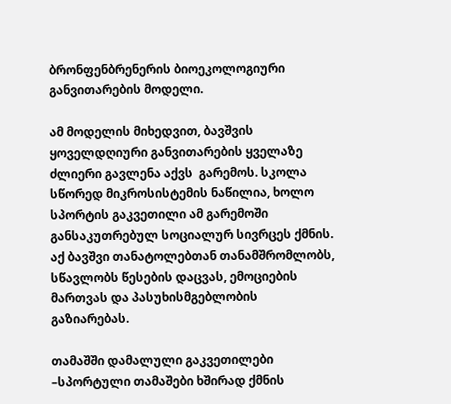ბრონფენბრენერის ბიოეკოლოგიური განვითარების მოდელი.

ამ მოდელის მიხედვით, ბავშვის ყოველდღიური განვითარების ყველაზე ძლიერი გავლენა აქვს  გარემოს. სკოლა სწორედ მიკროსისტემის ნაწილია, ხოლო სპორტის გაკვეთილი ამ გარემოში განსაკუთრებულ სოციალურ სივრცეს ქმნის. აქ ბავშვი თანატოლებთან თანამშრომლობს, სწავლობს წესების დაცვას, ემოციების მართვას და პასუხისმგებლობის გაზიარებას.

თამაშში დამალული გაკვეთილები –სპორტული თამაშები ხშირად ქმნის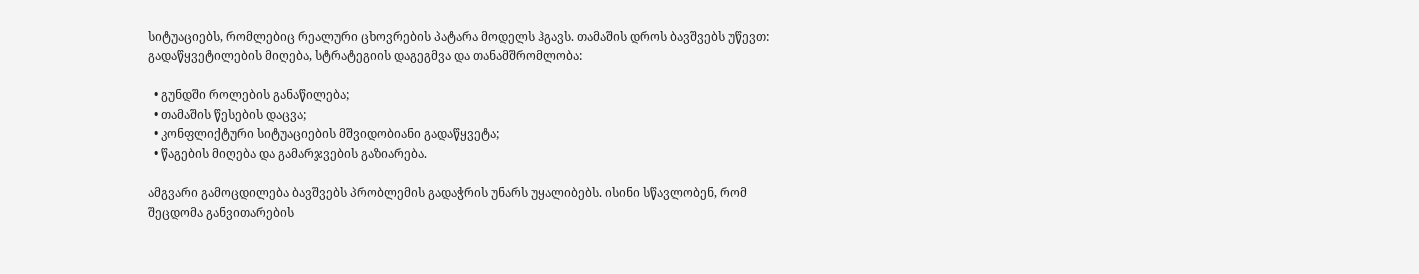სიტუაციებს, რომლებიც რეალური ცხოვრების პატარა მოდელს ჰგავს. თამაშის დროს ბავშვებს უწევთ: გადაწყვეტილების მიღება, სტრატეგიის დაგეგმვა და თანამშრომლობა:

  • გუნდში როლების განაწილება;
  • თამაშის წესების დაცვა;
  • კონფლიქტური სიტუაციების მშვიდობიანი გადაწყვეტა;
  • წაგების მიღება და გამარჯვების გაზიარება.

ამგვარი გამოცდილება ბავშვებს პრობლემის გადაჭრის უნარს უყალიბებს. ისინი სწავლობენ, რომ შეცდომა განვითარების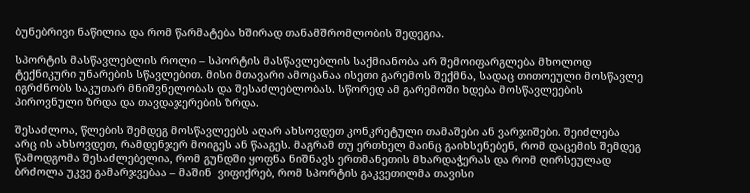ბუნებრივი ნაწილია და რომ წარმატება ხშირად თანამშრომლობის შედეგია.

სპორტის მასწავლებლის როლი – სპორტის მასწავლებლის საქმიანობა არ შემოიფარგლება მხოლოდ ტექნიკური უნარების სწავლებით. მისი მთავარი ამოცანაა ისეთი გარემოს შექმნა, სადაც თითოეული მოსწავლე იგრძნობს საკუთარ მნიშვნელობას და შესაძლებლობას. სწორედ ამ გარემოში ხდება მოსწავლეების პიროვნული ზრდა და თავდაჯერების ზრდა.

შესაძლოა, წლების შემდეგ მოსწავლეებს აღარ ახსოვდეთ კონკრეტული თამაშები ან ვარჯიშები. შეიძლება არც ის ახსოვდეთ, რამდენჯერ მოიგეს ან წააგეს. მაგრამ თუ ერთხელ მაინც გაიხსენებენ, რომ დაცემის შემდეგ წამოდგომა შესაძლებელია, რომ გუნდში ყოფნა ნიშნავს ერთმანეთის მხარდაჭერას და რომ ღირსეულად ბრძოლა უკვე გამარჯვებაა – მაშინ  ვიფიქრებ, რომ სპორტის გაკვეთილმა თავისი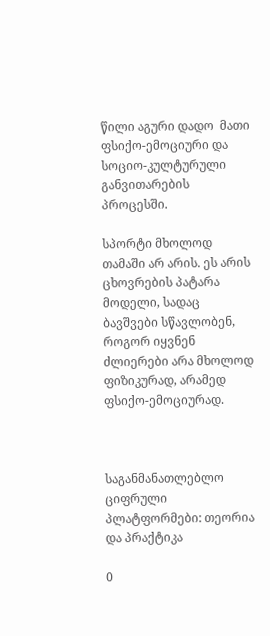წილი აგური დადო  მათი ფსიქო-ემოციური და სოციო-კულტურული  განვითარების პროცესში.

სპორტი მხოლოდ თამაში არ არის. ეს არის ცხოვრების პატარა მოდელი, სადაც ბავშვები სწავლობენ, როგორ იყვნენ ძლიერები არა მხოლოდ ფიზიკურად, არამედ ფსიქო-ემოციურად.



საგანმანათლებლო ციფრული პლატფორმები: თეორია და პრაქტიკა

0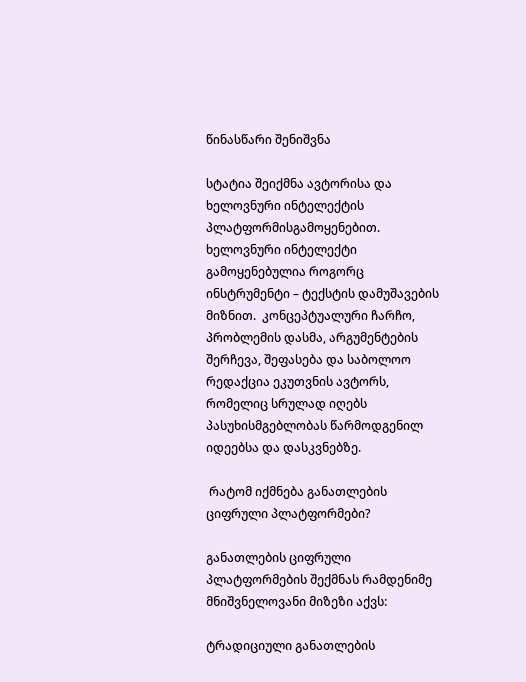წინასწარი შენიშვნა

სტატია შეიქმნა ავტორისა და ხელოვნური ინტელექტის პლატფორმისგამოყენებით. ხელოვნური ინტელექტი გამოყენებულია როგორც ინსტრუმენტი – ტექსტის დამუშავების მიზნით.  კონცეპტუალური ჩარჩო, პრობლემის დასმა, არგუმენტების შერჩევა, შეფასება და საბოლოო რედაქცია ეკუთვნის ავტორს, რომელიც სრულად იღებს პასუხისმგებლობას წარმოდგენილ იდეებსა და დასკვნებზე.

 რატომ იქმნება განათლების ციფრული პლატფორმები?

განათლების ციფრული პლატფორმების შექმნას რამდენიმე მნიშვნელოვანი მიზეზი აქვს:

ტრადიციული განათლების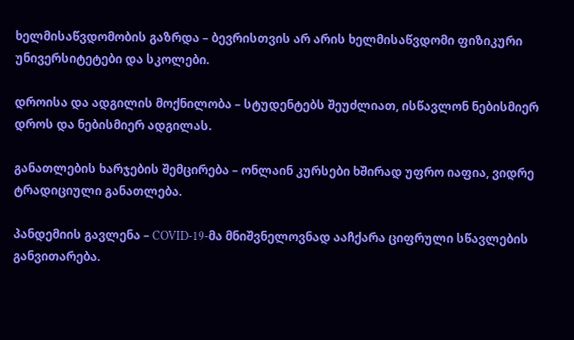ხელმისაწვდომობის გაზრდა – ბევრისთვის არ არის ხელმისაწვდომი ფიზიკური უნივერსიტეტები და სკოლები.

დროისა და ადგილის მოქნილობა – სტუდენტებს შეუძლიათ, ისწავლონ ნებისმიერ დროს და ნებისმიერ ადგილას.

განათლების ხარჯების შემცირება – ონლაინ კურსები ხშირად უფრო იაფია, ვიდრე ტრადიციული განათლება.

პანდემიის გავლენა – COVID-19-მა მნიშვნელოვნად ააჩქარა ციფრული სწავლების განვითარება.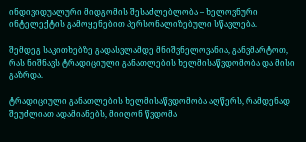ინდივიდუალური მიდგომის შესაძლებლობა – ხელოვნური ინტელექტის გამოყენებით პერსონალიზებული სწავლება.

შემდეგ საკითხებზე გადასვლამდე მნიშვნელოვანია, განვმარტოთ, რას ნიშნავს ტრადიციული განათლების ხელმისაწვდომობა და მისი გაზრდა.

ტრადიციული განათლების ხელმისაწვდომობა აღწერს, რამდენად შეუძლიათ ადამიანებს, მიიღონ წვდომა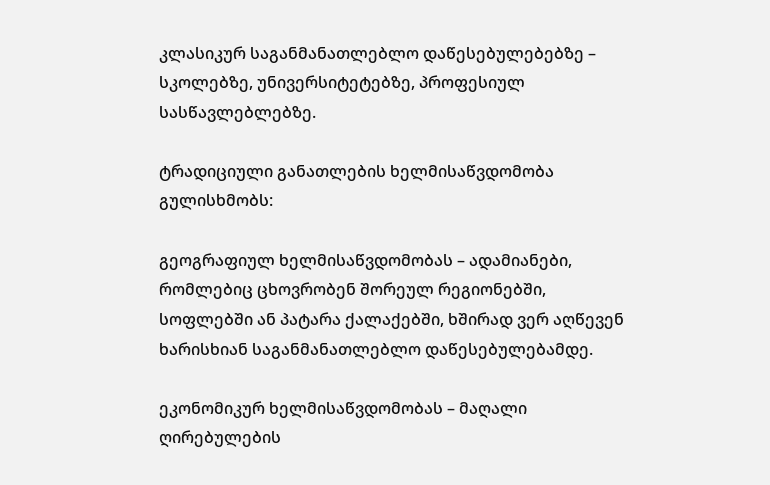კლასიკურ საგანმანათლებლო დაწესებულებებზე – სკოლებზე, უნივერსიტეტებზე, პროფესიულ სასწავლებლებზე.

ტრადიციული განათლების ხელმისაწვდომობა გულისხმობს:

გეოგრაფიულ ხელმისაწვდომობას – ადამიანები, რომლებიც ცხოვრობენ შორეულ რეგიონებში, სოფლებში ან პატარა ქალაქებში, ხშირად ვერ აღწევენ ხარისხიან საგანმანათლებლო დაწესებულებამდე.

ეკონომიკურ ხელმისაწვდომობას – მაღალი ღირებულების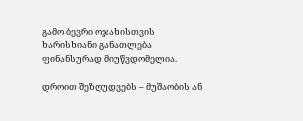გამო ბევრი ოჯახისთვის ხარისხიანი განათლება ფინანსურად მიუწვდომელია.

დროით შეზღუდვებს – მუშაობის ან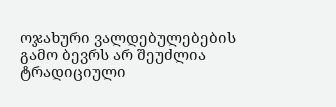ოჯახური ვალდებულებების გამო ბევრს არ შეუძლია ტრადიციული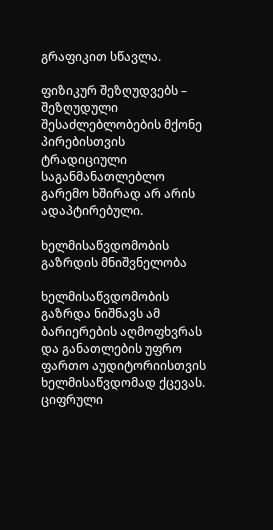გრაფიკით სწავლა.

ფიზიკურ შეზღუდვებს – შეზღუდული შესაძლებლობების მქონე პირებისთვის ტრადიციული საგანმანათლებლო გარემო ხშირად არ არის ადაპტირებული.

ხელმისაწვდომობის გაზრდის მნიშვნელობა

ხელმისაწვდომობის გაზრდა ნიშნავს ამ ბარიერების აღმოფხვრას და განათლების უფრო ფართო აუდიტორიისთვის ხელმისაწვდომად ქცევას. ციფრული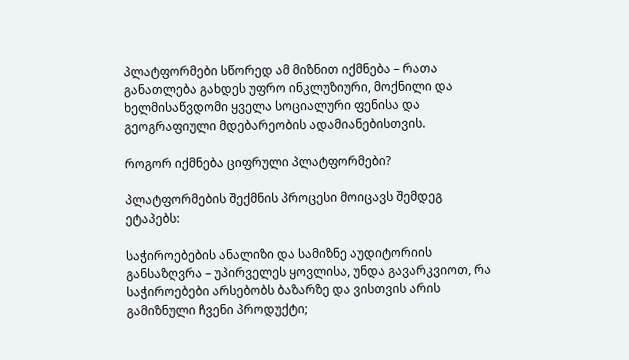პლატფორმები სწორედ ამ მიზნით იქმნება – რათა განათლება გახდეს უფრო ინკლუზიური, მოქნილი და ხელმისაწვდომი ყველა სოციალური ფენისა და გეოგრაფიული მდებარეობის ადამიანებისთვის.

როგორ იქმნება ციფრული პლატფორმები?

პლატფორმების შექმნის პროცესი მოიცავს შემდეგ ეტაპებს:

საჭიროებების ანალიზი და სამიზნე აუდიტორიის განსაზღვრა – უპირველეს ყოვლისა, უნდა გავარკვიოთ, რა საჭიროებები არსებობს ბაზარზე და ვისთვის არის გამიზნული ჩვენი პროდუქტი;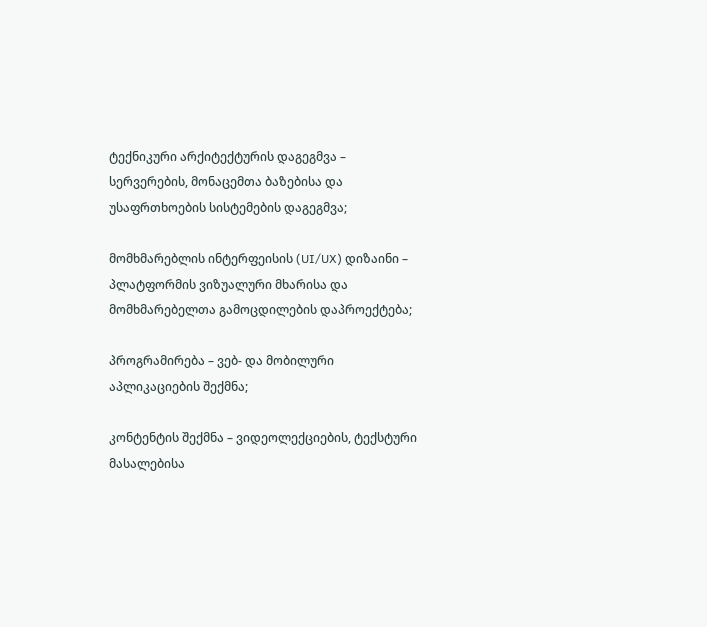ტექნიკური არქიტექტურის დაგეგმვა – სერვერების, მონაცემთა ბაზებისა და უსაფრთხოების სისტემების დაგეგმვა;

მომხმარებლის ინტერფეისის (UI/UX) დიზაინი – პლატფორმის ვიზუალური მხარისა და მომხმარებელთა გამოცდილების დაპროექტება;

პროგრამირება – ვებ- და მობილური აპლიკაციების შექმნა;

კონტენტის შექმნა – ვიდეოლექციების, ტექსტური მასალებისა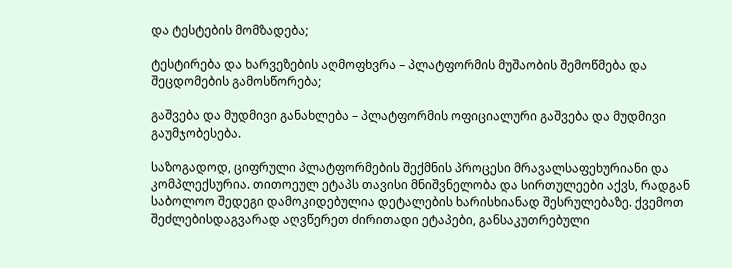და ტესტების მომზადება;

ტესტირება და ხარვეზების აღმოფხვრა – პლატფორმის მუშაობის შემოწმება და შეცდომების გამოსწორება;

გაშვება და მუდმივი განახლება – პლატფორმის ოფიციალური გაშვება და მუდმივი გაუმჯობესება.

საზოგადოდ, ციფრული პლატფორმების შექმნის პროცესი მრავალსაფეხურიანი და კომპლექსურია. თითოეულ ეტაპს თავისი მნიშვნელობა და სირთულეები აქვს, რადგან საბოლოო შედეგი დამოკიდებულია დეტალების ხარისხიანად შესრულებაზე. ქვემოთ შეძლებისდაგვარად აღვწერეთ ძირითადი ეტაპები, განსაკუთრებული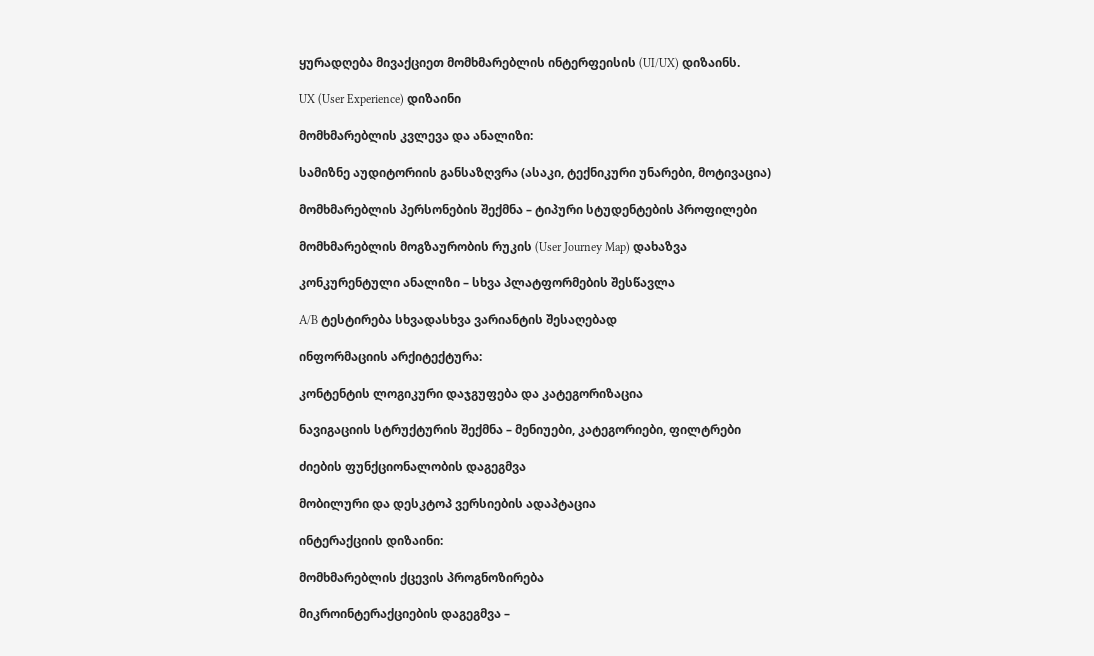ყურადღება მივაქციეთ მომხმარებლის ინტერფეისის (UI/UX) დიზაინს.

UX (User Experience) დიზაინი

მომხმარებლის კვლევა და ანალიზი:

სამიზნე აუდიტორიის განსაზღვრა (ასაკი, ტექნიკური უნარები, მოტივაცია)

მომხმარებლის პერსონების შექმნა – ტიპური სტუდენტების პროფილები

მომხმარებლის მოგზაურობის რუკის (User Journey Map) დახაზვა

კონკურენტული ანალიზი – სხვა პლატფორმების შესწავლა

A/B ტესტირება სხვადასხვა ვარიანტის შესაღებად

ინფორმაციის არქიტექტურა:

კონტენტის ლოგიკური დაჯგუფება და კატეგორიზაცია

ნავიგაციის სტრუქტურის შექმნა – მენიუები, კატეგორიები, ფილტრები

ძიების ფუნქციონალობის დაგეგმვა

მობილური და დესკტოპ ვერსიების ადაპტაცია

ინტერაქციის დიზაინი:

მომხმარებლის ქცევის პროგნოზირება

მიკროინტერაქციების დაგეგმვა –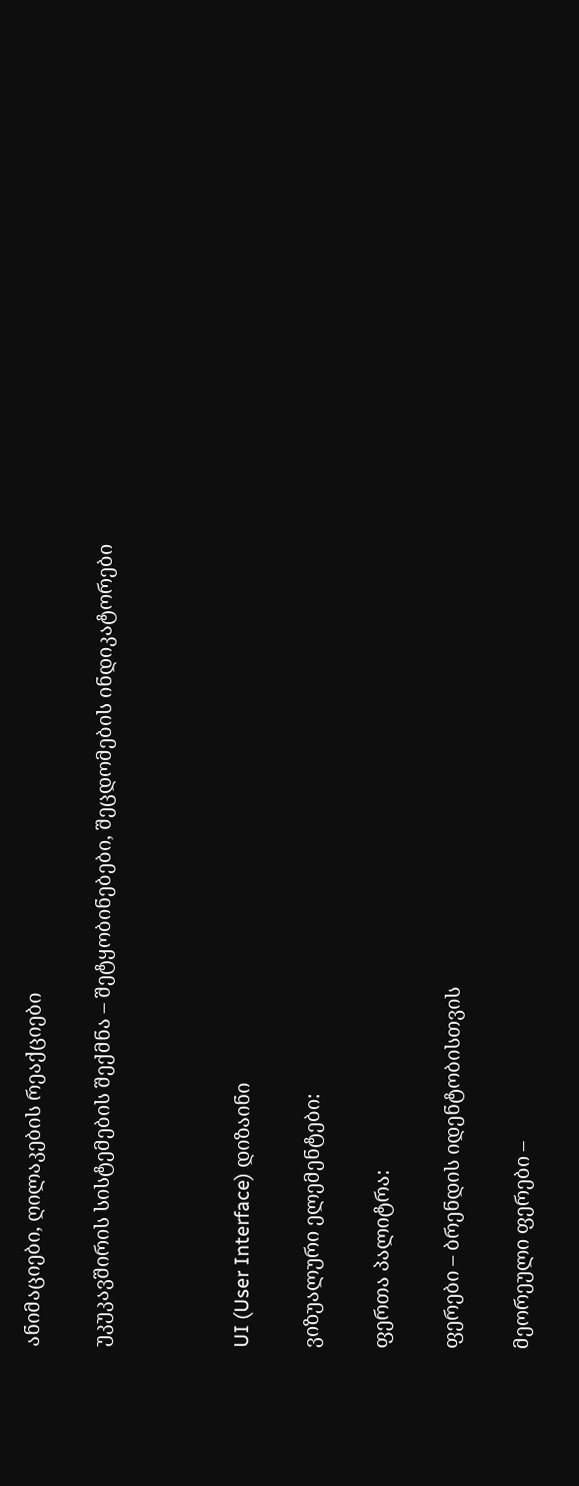ანიმაციები, ღილაკების რეაქციები

უკუკავშირის სისტემების შექმნა – შეტყობინებები, შეცდომების ინდიკატორები



UI (User Interface) დიზაინი

ვიზუალური ელემენტები:

ფერთა პალიტრა:

ფერები – ბრენდის იდენტობისთვის

მეორეული ფერები –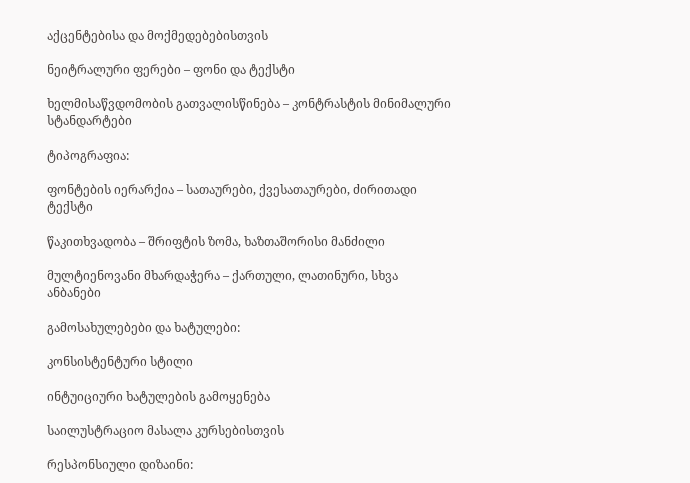აქცენტებისა და მოქმედებებისთვის

ნეიტრალური ფერები – ფონი და ტექსტი

ხელმისაწვდომობის გათვალისწინება – კონტრასტის მინიმალური სტანდარტები

ტიპოგრაფია:

ფონტების იერარქია – სათაურები, ქვესათაურები, ძირითადი ტექსტი

წაკითხვადობა – შრიფტის ზომა, ხაზთაშორისი მანძილი

მულტიენოვანი მხარდაჭერა – ქართული, ლათინური, სხვა ანბანები

გამოსახულებები და ხატულები:

კონსისტენტური სტილი

ინტუიციური ხატულების გამოყენება

საილუსტრაციო მასალა კურსებისთვის

რესპონსიული დიზაინი: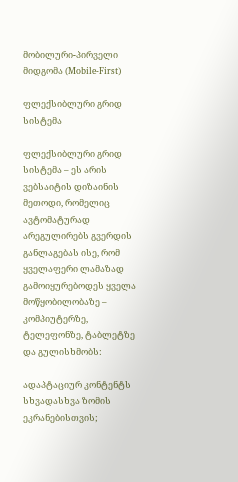მობილური-პირველი მიდგომა (Mobile-First)

ფლექსიბლური გრიდ სისტემა

ფლექსიბლური გრიდ სისტემა – ეს არის ვებსაიტის დიზაინის მეთოდი, რომელიც ავტომატურად არეგულირებს გვერდის განლაგებას ისე, რომ ყველაფერი ლამაზად გამოიყურებოდეს ყველა მოწყობილობაზე – კომპიუტერზე, ტელეფონზე, ტაბლეტზე და გულისხმობს:

ადაპტაციურ კონტენტს სხვადასხვა ზომის ეკრანებისთვის;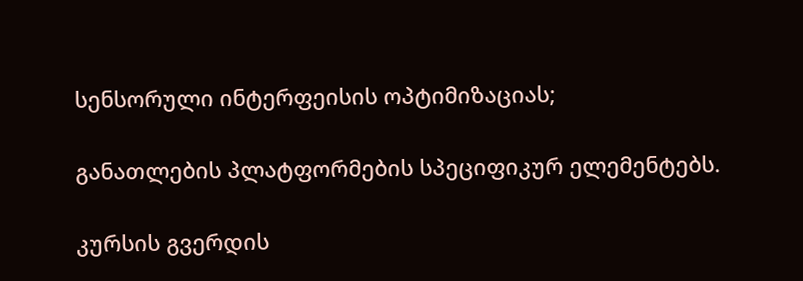სენსორული ინტერფეისის ოპტიმიზაციას;

განათლების პლატფორმების სპეციფიკურ ელემენტებს.

კურსის გვერდის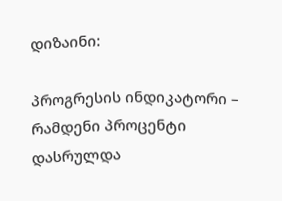დიზაინი:

პროგრესის ინდიკატორი – რამდენი პროცენტი დასრულდა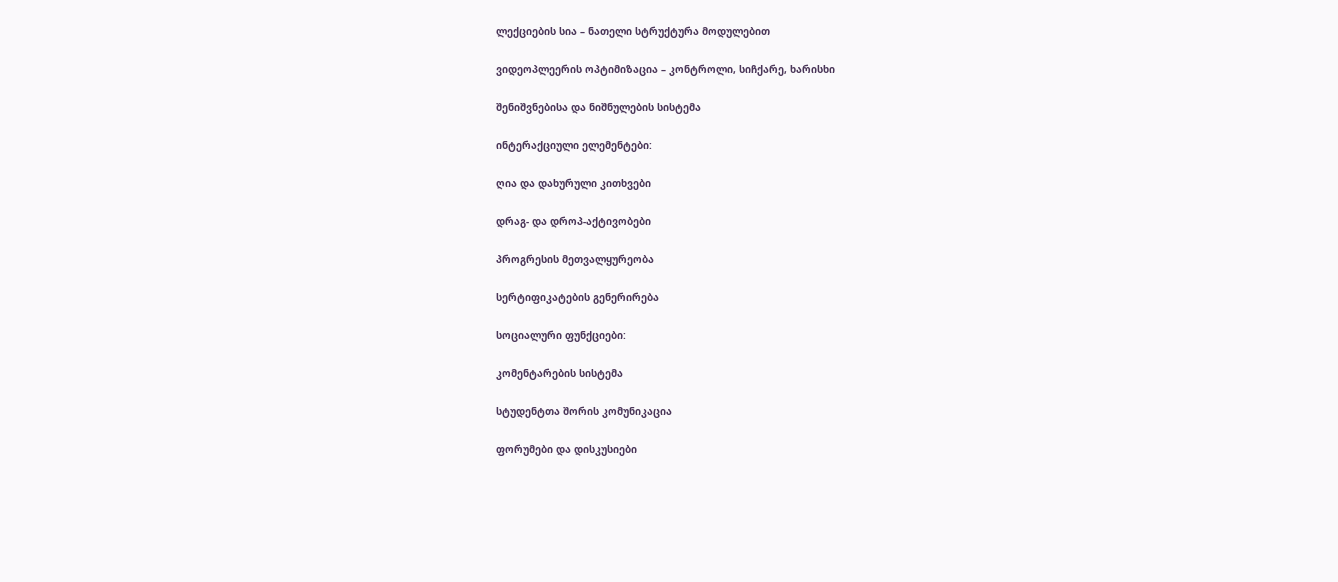ლექციების სია – ნათელი სტრუქტურა მოდულებით

ვიდეოპლეერის ოპტიმიზაცია – კონტროლი, სიჩქარე, ხარისხი

შენიშვნებისა და ნიშნულების სისტემა

ინტერაქციული ელემენტები:

ღია და დახურული კითხვები

დრაგ- და დროპ-აქტივობები

პროგრესის მეთვალყურეობა

სერტიფიკატების გენერირება

სოციალური ფუნქციები:

კომენტარების სისტემა

სტუდენტთა შორის კომუნიკაცია

ფორუმები და დისკუსიები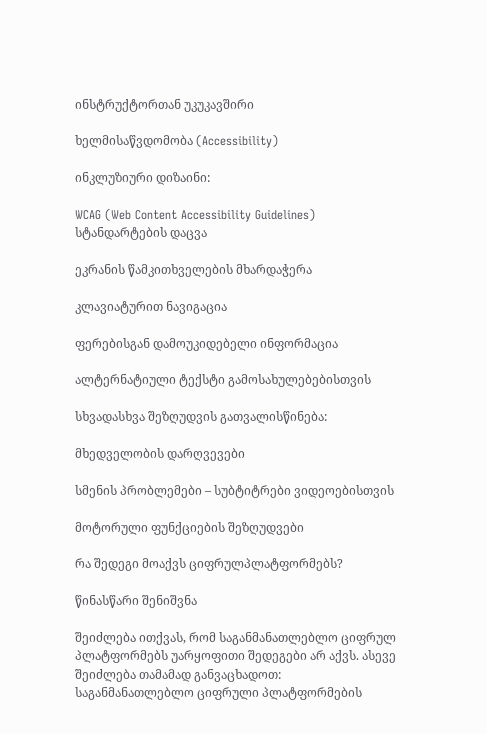ინსტრუქტორთან უკუკავშირი

ხელმისაწვდომობა (Accessibility)

ინკლუზიური დიზაინი:

WCAG (Web Content Accessibility Guidelines) სტანდარტების დაცვა

ეკრანის წამკითხველების მხარდაჭერა

კლავიატურით ნავიგაცია

ფერებისგან დამოუკიდებელი ინფორმაცია

ალტერნატიული ტექსტი გამოსახულებებისთვის

სხვადასხვა შეზღუდვის გათვალისწინება:

მხედველობის დარღვევები

სმენის პრობლემები – სუბტიტრები ვიდეოებისთვის

მოტორული ფუნქციების შეზღუდვები

რა შედეგი მოაქვს ციფრულპლატფორმებს?

წინასწარი შენიშვნა

შეიძლება ითქვას, რომ საგანმანათლებლო ციფრულ პლატფორმებს უარყოფითი შედეგები არ აქვს. ასევე შეიძლება თამამად განვაცხადოთ: საგანმანათლებლო ციფრული პლატფორმების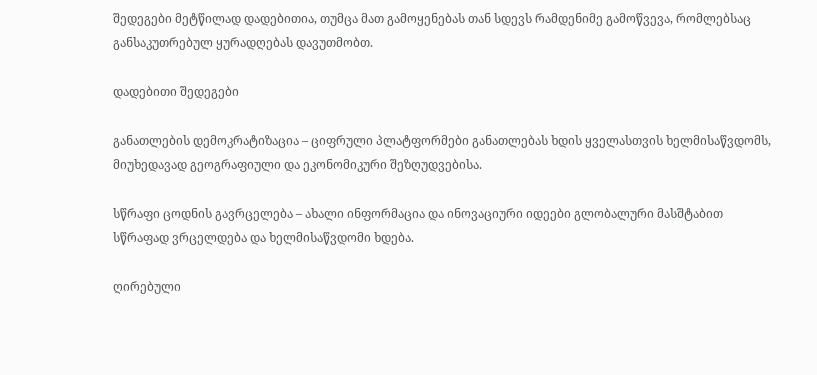შედეგები მეტწილად დადებითია, თუმცა მათ გამოყენებას თან სდევს რამდენიმე გამოწვევა, რომლებსაც განსაკუთრებულ ყურადღებას დავუთმობთ.

დადებითი შედეგები

განათლების დემოკრატიზაცია – ციფრული პლატფორმები განათლებას ხდის ყველასთვის ხელმისაწვდომს, მიუხედავად გეოგრაფიული და ეკონომიკური შეზღუდვებისა.

სწრაფი ცოდნის გავრცელება – ახალი ინფორმაცია და ინოვაციური იდეები გლობალური მასშტაბით სწრაფად ვრცელდება და ხელმისაწვდომი ხდება.

ღირებული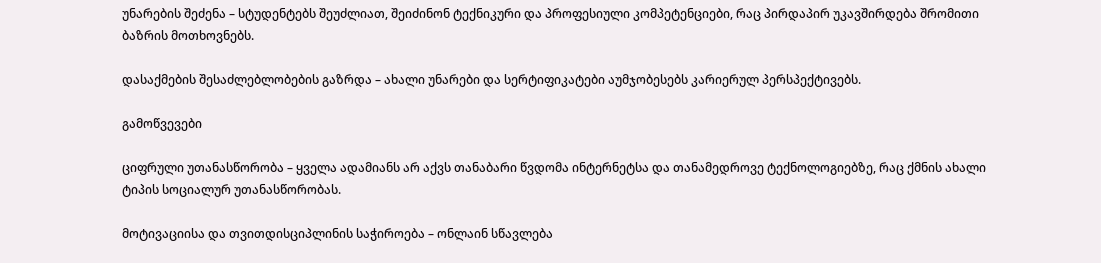უნარების შეძენა – სტუდენტებს შეუძლიათ, შეიძინონ ტექნიკური და პროფესიული კომპეტენციები, რაც პირდაპირ უკავშირდება შრომითი ბაზრის მოთხოვნებს.

დასაქმების შესაძლებლობების გაზრდა – ახალი უნარები და სერტიფიკატები აუმჯობესებს კარიერულ პერსპექტივებს.

გამოწვევები

ციფრული უთანასწორობა – ყველა ადამიანს არ აქვს თანაბარი წვდომა ინტერნეტსა და თანამედროვე ტექნოლოგიებზე, რაც ქმნის ახალი ტიპის სოციალურ უთანასწორობას.

მოტივაციისა და თვითდისციპლინის საჭიროება – ონლაინ სწავლება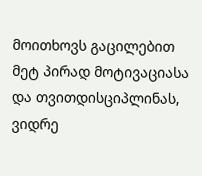მოითხოვს გაცილებით მეტ პირად მოტივაციასა და თვითდისციპლინას, ვიდრე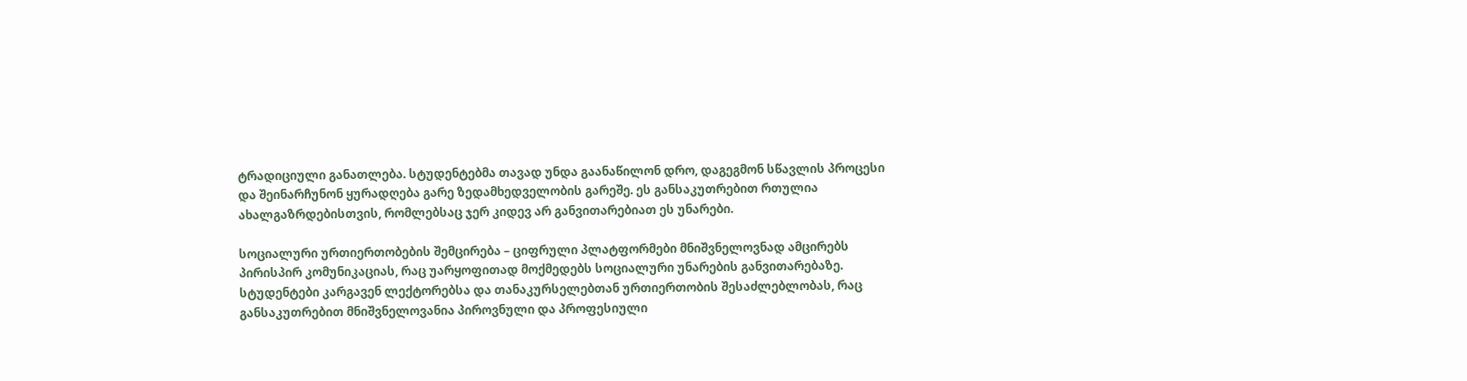ტრადიციული განათლება. სტუდენტებმა თავად უნდა გაანაწილონ დრო, დაგეგმონ სწავლის პროცესი და შეინარჩუნონ ყურადღება გარე ზედამხედველობის გარეშე. ეს განსაკუთრებით რთულია ახალგაზრდებისთვის, რომლებსაც ჯერ კიდევ არ განვითარებიათ ეს უნარები.

სოციალური ურთიერთობების შემცირება – ციფრული პლატფორმები მნიშვნელოვნად ამცირებს პირისპირ კომუნიკაციას, რაც უარყოფითად მოქმედებს სოციალური უნარების განვითარებაზე. სტუდენტები კარგავენ ლექტორებსა და თანაკურსელებთან ურთიერთობის შესაძლებლობას, რაც განსაკუთრებით მნიშვნელოვანია პიროვნული და პროფესიული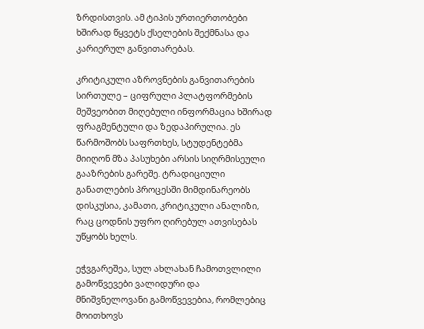ზრდისთვის. ამ ტიპის ურთიერთობები ხშირად წყვეტს ქსელების შექმნასა და კარიერულ განვითარებას.

კრიტიკული აზროვნების განვითარების სირთულე – ციფრული პლატფორმების მეშვეობით მიღებული ინფორმაცია ხშირად ფრაგმენტული და ზედაპირულია. ეს წარმოშობს საფრთხეს, სტუდენტებმა მიიღონ მზა პასუხები არსის სიღრმისეული გააზრების გარეშე. ტრადიციული განათლების პროცესში მიმდინარეობს დისკუსია, კამათი, კრიტიკული ანალიზი, რაც ცოდნის უფრო ღირებულ ათვისებას უწყობს ხელს.

ეჭვგარეშეა, სულ ახლახან ჩამოთვლილი გამოწვევები ვალიდური და მნიშვნელოვანი გამოწვევებია, რომლებიც მოითხოვს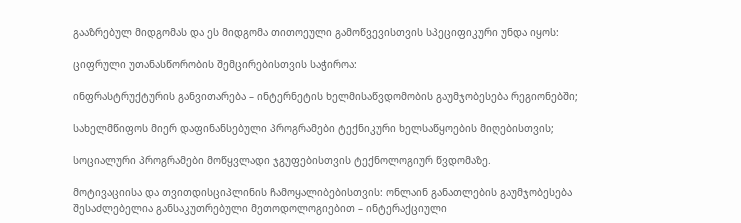გააზრებულ მიდგომას და ეს მიდგომა თითოეული გამოწვევისთვის სპეციფიკური უნდა იყოს:

ციფრული უთანასწორობის შემცირებისთვის საჭიროა:

ინფრასტრუქტურის განვითარება – ინტერნეტის ხელმისაწვდომობის გაუმჯობესება რეგიონებში;

სახელმწიფოს მიერ დაფინანსებული პროგრამები ტექნიკური ხელსაწყოების მიღებისთვის;

სოციალური პროგრამები მოწყვლადი ჯგუფებისთვის ტექნოლოგიურ წვდომაზე.

მოტივაციისა და თვითდისციპლინის ჩამოყალიბებისთვის: ონლაინ განათლების გაუმჯობესება შესაძლებელია განსაკუთრებული მეთოდოლოგიებით – ინტერაქციული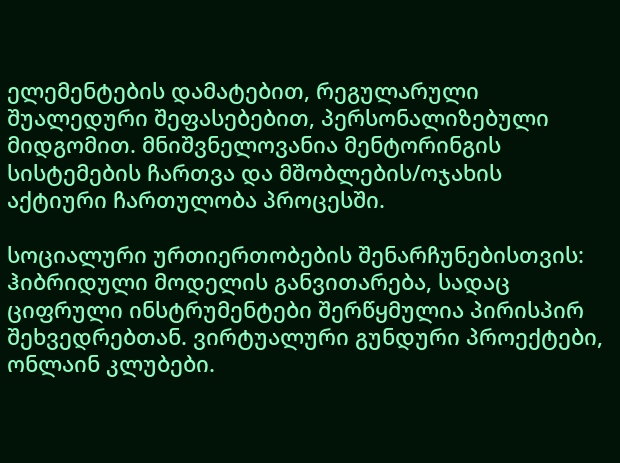ელემენტების დამატებით, რეგულარული შუალედური შეფასებებით, პერსონალიზებული მიდგომით. მნიშვნელოვანია მენტორინგის სისტემების ჩართვა და მშობლების/ოჯახის აქტიური ჩართულობა პროცესში.

სოციალური ურთიერთობების შენარჩუნებისთვის: ჰიბრიდული მოდელის განვითარება, სადაც ციფრული ინსტრუმენტები შერწყმულია პირისპირ შეხვედრებთან. ვირტუალური გუნდური პროექტები, ონლაინ კლუბები.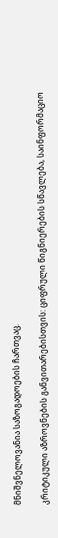მნიშვნელოვანია საზოგადოების ჩართვაც.

კრიტიკული აზროვნების განვითარებისთვის: ციფრული წიგნიერების სწავლება, საინფორმაციო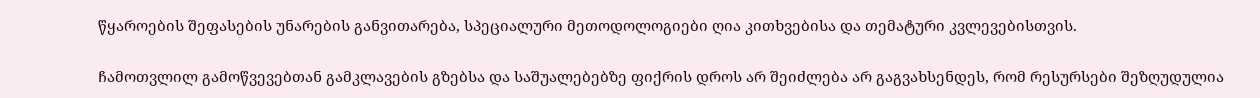წყაროების შეფასების უნარების განვითარება, სპეციალური მეთოდოლოგიები ღია კითხვებისა და თემატური კვლევებისთვის.

ჩამოთვლილ გამოწვევებთან გამკლავების გზებსა და საშუალებებზე ფიქრის დროს არ შეიძლება არ გაგვახსენდეს, რომ რესურსები შეზღუდულია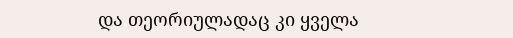და თეორიულადაც კი ყველა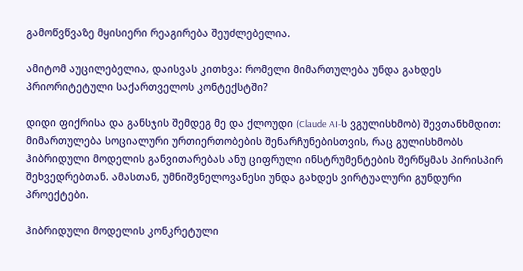გამოწვწვაზე მყისიერი რეაგირება შეუძლებელია.

ამიტომ აუცილებელია, დაისვას კითხვა: რომელი მიმართულება უნდა გახდეს პრიორიტეტული საქართველოს კონტექსტში?

დიდი ფიქრისა და განსჯის შემდეგ მე და ქლოუდი (Claude AI-ს ვგულისხმობ) შევთანხმდით: მიმართულება სოციალური ურთიერთობების შენარჩუნებისთვის, რაც გულისხმობს ჰიბრიდული მოდელის განვითარებას ანუ ციფრული ინსტრუმენტების შერწყმას პირისპირ შეხვედრებთან. ამასთან, უმნიშვნელოვანესი უნდა გახდეს ვირტუალური გუნდური პროექტები.

ჰიბრიდული მოდელის კონკრეტული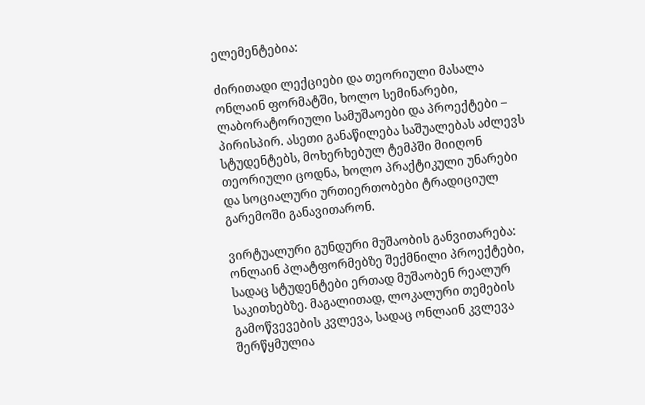ელემენტებია:

ძირითადი ლექციები და თეორიული მასალა ონლაინ ფორმატში, ხოლო სემინარები, ლაბორატორიული სამუშაოები და პროექტები – პირისპირ. ასეთი განაწილება საშუალებას აძლევს სტუდენტებს, მოხერხებულ ტემპში მიიღონ თეორიული ცოდნა, ხოლო პრაქტიკული უნარები და სოციალური ურთიერთობები ტრადიციულ გარემოში განავითარონ.

ვირტუალური გუნდური მუშაობის განვითარება: ონლაინ პლატფორმებზე შექმნილი პროექტები, სადაც სტუდენტები ერთად მუშაობენ რეალურ საკითხებზე. მაგალითად, ლოკალური თემების გამოწვევების კვლევა, სადაც ონლაინ კვლევა შერწყმულია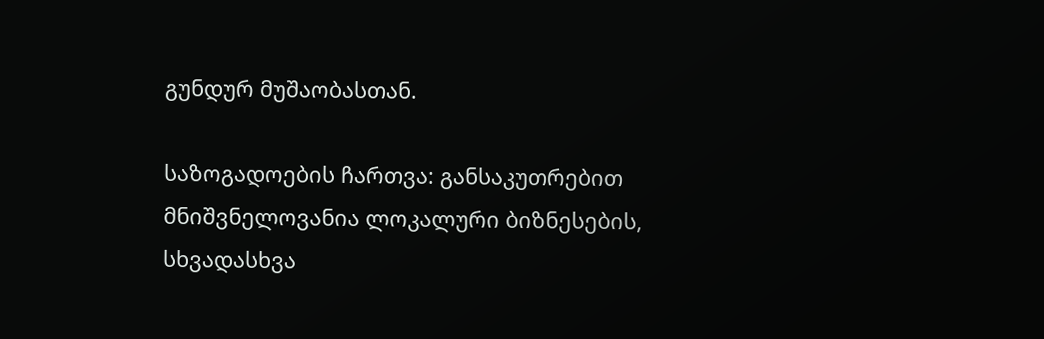გუნდურ მუშაობასთან.

საზოგადოების ჩართვა: განსაკუთრებით მნიშვნელოვანია ლოკალური ბიზნესების, სხვადასხვა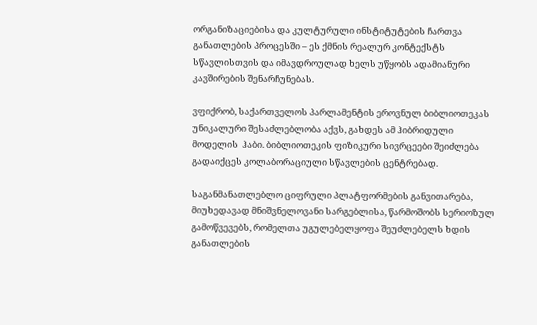ორგანიზაციებისა და კულტურული ინსტიტუტების ჩართვა განათლების პროცესში – ეს ქმნის რეალურ კონტექსტს სწავლისთვის და იმავდროულად ხელს უწყობს ადამიანური კავშირების შენარჩუნებას.

ვფიქრობ, საქართველოს პარლამენტის ეროვნულ ბიბლიოთეკას უნიკალური შესაძლებლობა აქვს, გახდეს ამ ჰიბრიდული მოდელის  ჰაბი. ბიბლიოთეკის ფიზიკური სივრცეები შეიძლება გადაიქცეს კოლაბორაციული სწავლების ცენტრებად.

საგანმანათლებლო ციფრული პლატფორმების განვითარება, მიუხედავად მნიშვნელოვანი სარგებლისა, წარმოშობს სერიოზულ გამოწვევებს, რომელთა უგულებელყოფა შეუძლებელს ხდის განათლების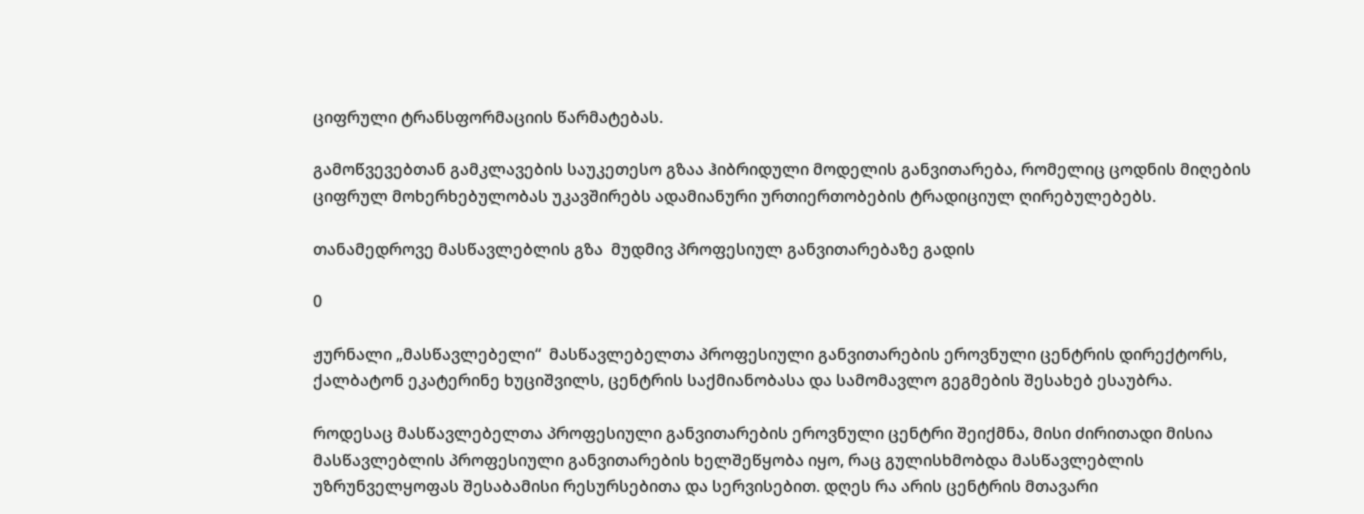ციფრული ტრანსფორმაციის წარმატებას.

გამოწვევებთან გამკლავების საუკეთესო გზაა ჰიბრიდული მოდელის განვითარება, რომელიც ცოდნის მიღების ციფრულ მოხერხებულობას უკავშირებს ადამიანური ურთიერთობების ტრადიციულ ღირებულებებს.

თანამედროვე მასწავლებლის გზა  მუდმივ პროფესიულ განვითარებაზე გადის

0

ჟურნალი „მასწავლებელი“  მასწავლებელთა პროფესიული განვითარების ეროვნული ცენტრის დირექტორს, ქალბატონ ეკატერინე ხუციშვილს, ცენტრის საქმიანობასა და სამომავლო გეგმების შესახებ ესაუბრა.

როდესაც მასწავლებელთა პროფესიული განვითარების ეროვნული ცენტრი შეიქმნა, მისი ძირითადი მისია მასწავლებლის პროფესიული განვითარების ხელშეწყობა იყო, რაც გულისხმობდა მასწავლებლის უზრუნველყოფას შესაბამისი რესურსებითა და სერვისებით. დღეს რა არის ცენტრის მთავარი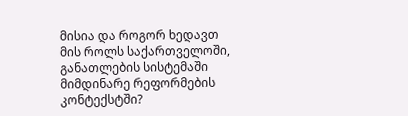მისია და როგორ ხედავთ მის როლს საქართველოში, განათლების სისტემაში მიმდინარე რეფორმების კონტექსტში?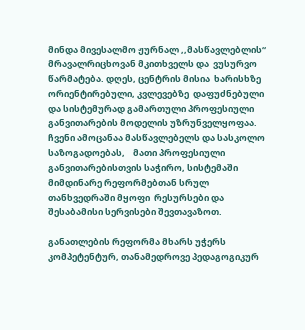მინდა მივესალმო ჟურნალ ,,მასწავლებლის“ მრავალრიცხოვან მკითხველს და  ვუსურვო  წარმატება. დღეს, ცენტრის მისია  ხარისხზე ორიენტირებული, კვლევებზე  დაფუძნებული და სისტემურად გამართული პროფესიული განვითარების მოდელის უზრუნველყოფაა. ჩვენი ამოცანაა მასწავლებელს და სასკოლო საზოგადოებას,    მათი პროფესიული განვითარებისთვის საჭირო, სისტემაში მიმდინარე რეფორმებთან სრულ თანხვედრაში მყოფი  რესურსები და შესაბამისი სერვისები შევთავაზოთ.

განათლების რეფორმა მხარს უჭერს კომპეტენტურ, თანამედროვე პედაგოგიკურ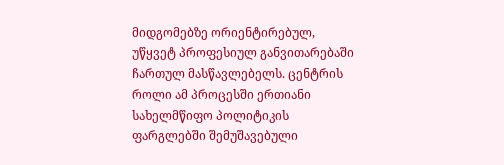მიდგომებზე ორიენტირებულ, უწყვეტ პროფესიულ განვითარებაში ჩართულ მასწავლებელს. ცენტრის როლი ამ პროცესში ერთიანი სახელმწიფო პოლიტიკის ფარგლებში შემუშავებული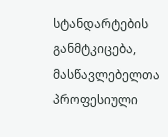სტანდარტების განმტკიცება, მასწავლებელთა პროფესიული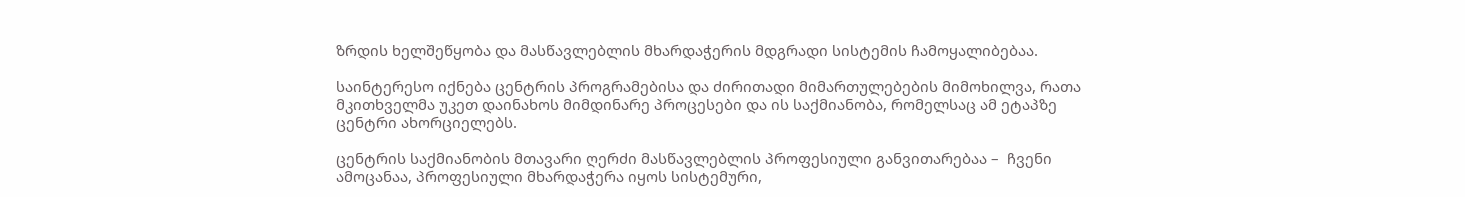ზრდის ხელშეწყობა და მასწავლებლის მხარდაჭერის მდგრადი სისტემის ჩამოყალიბებაა.

საინტერესო იქნება ცენტრის პროგრამებისა და ძირითადი მიმართულებების მიმოხილვა, რათა მკითხველმა უკეთ დაინახოს მიმდინარე პროცესები და ის საქმიანობა, რომელსაც ამ ეტაპზე ცენტრი ახორციელებს.

ცენტრის საქმიანობის მთავარი ღერძი მასწავლებლის პროფესიული განვითარებაა –  ჩვენი ამოცანაა, პროფესიული მხარდაჭერა იყოს სისტემური,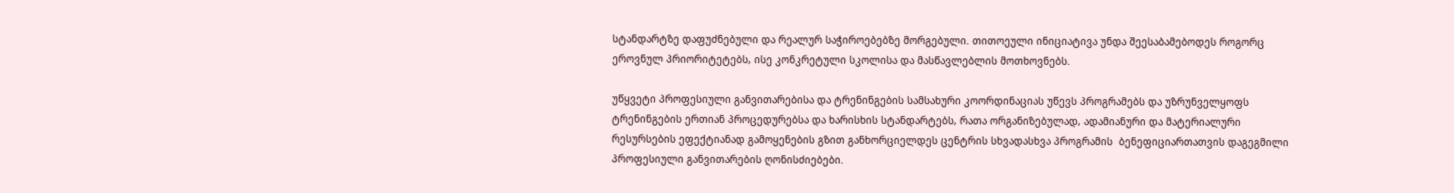სტანდარტზე დაფუძნებული და რეალურ საჭიროებებზე მორგებული. თითოეული ინიციატივა უნდა შეესაბამებოდეს როგორც ეროვნულ პრიორიტეტებს, ისე კონკრეტული სკოლისა და მასწავლებლის მოთხოვნებს.

უწყვეტი პროფესიული განვითარებისა და ტრენინგების სამსახური კოორდინაციას უწევს პროგრამებს და უზრუნველყოფს ტრენინგების ერთიან პროცედურებსა და ხარისხის სტანდარტებს, რათა ორგანიზებულად, ადამიანური და მატერიალური რესურსების ეფექტიანად გამოყენების გზით განხორციელდეს ცენტრის სხვადასხვა პროგრამის  ბენეფიციართათვის დაგეგმილი პროფესიული განვითარების ღონისძიებები.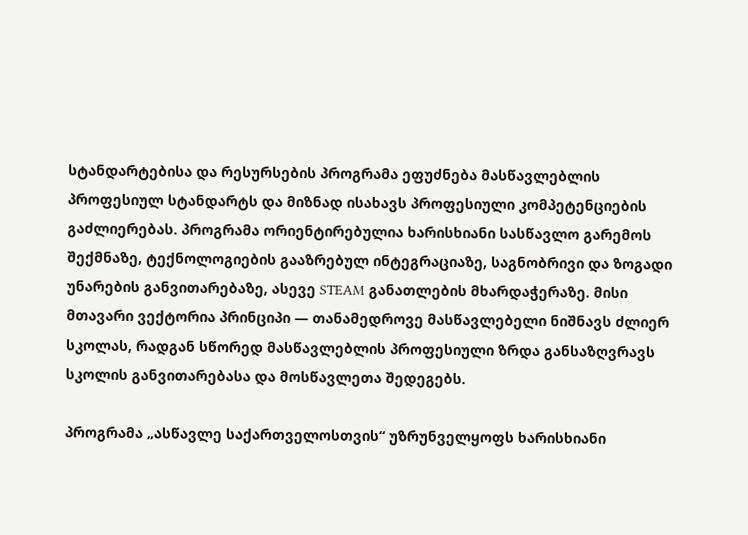სტანდარტებისა და რესურსების პროგრამა ეფუძნება მასწავლებლის პროფესიულ სტანდარტს და მიზნად ისახავს პროფესიული კომპეტენციების გაძლიერებას. პროგრამა ორიენტირებულია ხარისხიანი სასწავლო გარემოს შექმნაზე, ტექნოლოგიების გააზრებულ ინტეგრაციაზე, საგნობრივი და ზოგადი უნარების განვითარებაზე, ასევე STEAM განათლების მხარდაჭერაზე. მისი მთავარი ვექტორია პრინციპი — თანამედროვე მასწავლებელი ნიშნავს ძლიერ სკოლას, რადგან სწორედ მასწავლებლის პროფესიული ზრდა განსაზღვრავს სკოლის განვითარებასა და მოსწავლეთა შედეგებს.

პროგრამა „ასწავლე საქართველოსთვის“ უზრუნველყოფს ხარისხიანი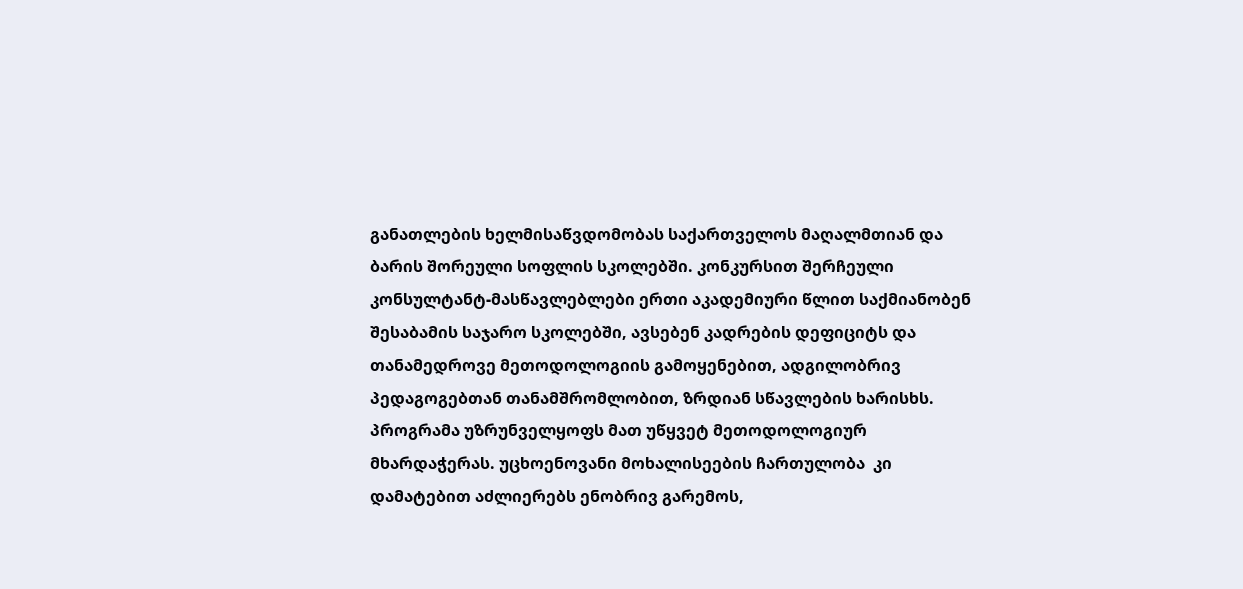განათლების ხელმისაწვდომობას საქართველოს მაღალმთიან და ბარის შორეული სოფლის სკოლებში. კონკურსით შერჩეული კონსულტანტ-მასწავლებლები ერთი აკადემიური წლით საქმიანობენ შესაბამის საჯარო სკოლებში, ავსებენ კადრების დეფიციტს და თანამედროვე მეთოდოლოგიის გამოყენებით, ადგილობრივ პედაგოგებთან თანამშრომლობით, ზრდიან სწავლების ხარისხს. პროგრამა უზრუნველყოფს მათ უწყვეტ მეთოდოლოგიურ მხარდაჭერას. უცხოენოვანი მოხალისეების ჩართულობა  კი დამატებით აძლიერებს ენობრივ გარემოს,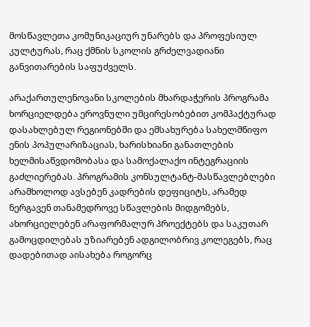მოსწავლეთა კომუნიკაციურ უნარებს და პროფესიულ კულტურას, რაც ქმნის სკოლის გრძელვადიანი განვითარების საფუძველს.

არაქართულენოვანი სკოლების მხარდაჭერის პროგრამა ხორციელდება ეროვნული უმცირესობებით კომპაქტურად დასახლებულ რეგიონებში და ემსახურება სახელმწიფო ენის პოპულარიზაციას, ხარისხიანი განათლების ხელმისაწვდომობასა და სამოქალაქო ინტეგრაციის გაძლიერებას. პროგრამის კონსულტანტ-მასწავლებლები არამხოლოდ ავსებენ კადრების დეფიციტს, არამედ ნერგავენ თანამედროვე სწავლების მიდგომებს, ახორციელებენ არაფორმალურ პროექტებს და საკუთარ გამოცდილებას უზიარებენ ადგილობრივ კოლეგებს, რაც დადებითად აისახება როგორც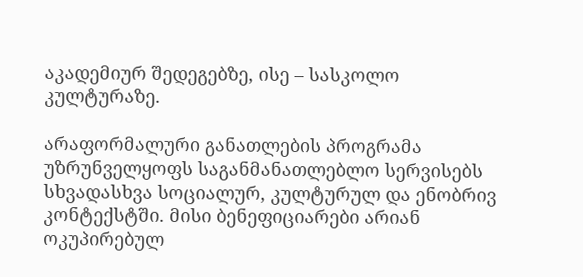აკადემიურ შედეგებზე, ისე – სასკოლო კულტურაზე.

არაფორმალური განათლების პროგრამა უზრუნველყოფს საგანმანათლებლო სერვისებს სხვადასხვა სოციალურ, კულტურულ და ენობრივ კონტექსტში. მისი ბენეფიციარები არიან ოკუპირებულ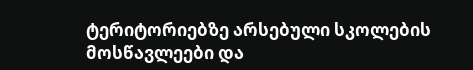ტერიტორიებზე არსებული სკოლების  მოსწავლეები და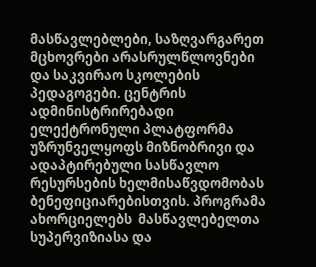მასწავლებლები, საზღვარგარეთ მცხოვრები არასრულწლოვნები და საკვირაო სკოლების პედაგოგები. ცენტრის ადმინისტრირებადი ელექტრონული პლატფორმა უზრუნველყოფს მიზნობრივი და ადაპტირებული სასწავლო რესურსების ხელმისაწვდომობას ბენეფიციარებისთვის. პროგრამა ახორციელებს  მასწავლებელთა სუპერვიზიასა და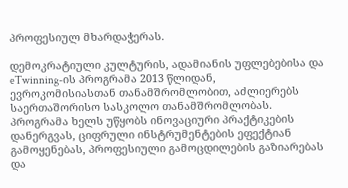პროფესიულ მხარდაჭერას.

დემოკრატიული კულტურის, ადამიანის უფლებებისა და eTwinning-ის პროგრამა 2013 წლიდან, ევროკომისიასთან თანამშრომლობით, აძლიერებს საერთაშორისო სასკოლო თანამშრომლობას. პროგრამა ხელს უწყობს ინოვაციური პრაქტიკების დანერგვას, ციფრული ინსტრუმენტების ეფექტიან გამოყენებას, პროფესიული გამოცდილების გაზიარებას და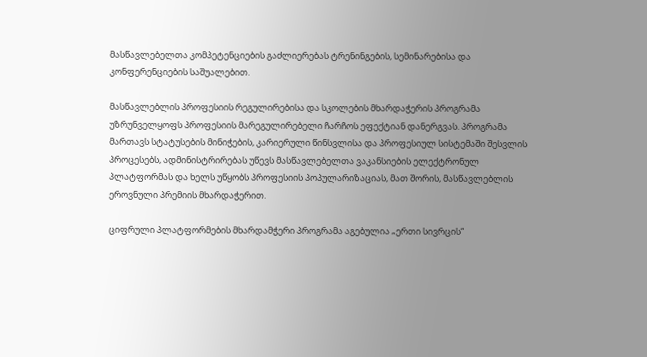მასწავლებელთა კომპეტენციების გაძლიერებას ტრენინგების, სემინარებისა და კონფერენციების საშუალებით.

მასწავლებლის პროფესიის რეგულირებისა და სკოლების მხარდაჭერის პროგრამა უზრუნველყოფს პროფესიის მარეგულირებელი ჩარჩოს ეფექტიან დანერგვას. პროგრამა მართავს სტატუსების მინიჭების, კარიერული წინსვლისა და პროფესიულ სისტემაში შესვლის პროცესებს, ადმინისტრირებას უწევს მასწავლებელთა ვაკანსიების ელექტრონულ პლატფორმას და ხელს უწყობს პროფესიის პოპულარიზაციას, მათ შორის, მასწავლებლის ეროვნული პრემიის მხარდაჭერით.

ციფრული პლატფორმების მხარდამჭერი პროგრამა აგებულია „ერთი სივრცის“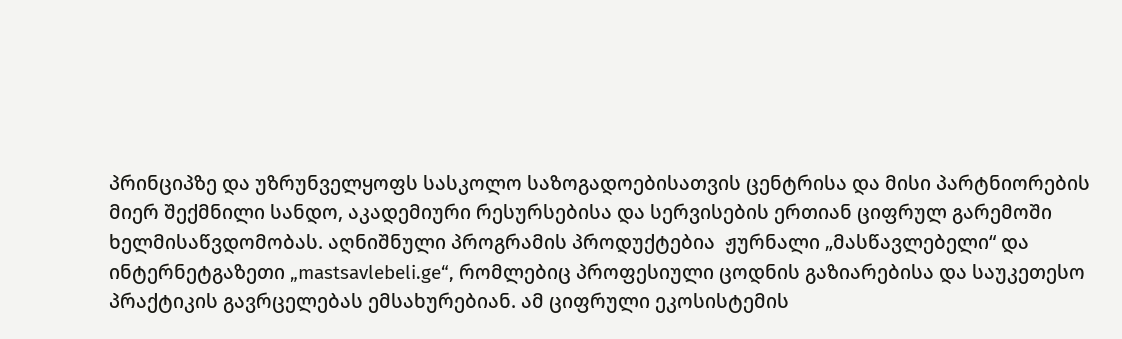პრინციპზე და უზრუნველყოფს სასკოლო საზოგადოებისათვის ცენტრისა და მისი პარტნიორების მიერ შექმნილი სანდო, აკადემიური რესურსებისა და სერვისების ერთიან ციფრულ გარემოში ხელმისაწვდომობას. აღნიშნული პროგრამის პროდუქტებია  ჟურნალი „მასწავლებელი“ და  ინტერნეტგაზეთი „mastsavlebeli.ge“, რომლებიც პროფესიული ცოდნის გაზიარებისა და საუკეთესო პრაქტიკის გავრცელებას ემსახურებიან. ამ ციფრული ეკოსისტემის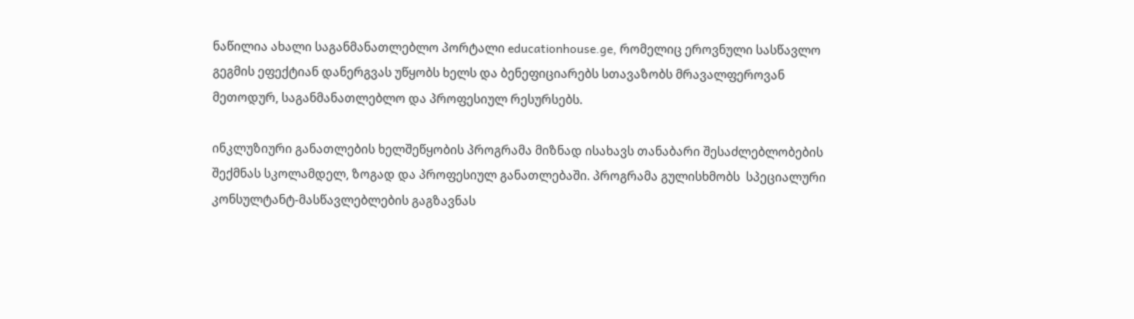ნაწილია ახალი საგანმანათლებლო პორტალი educationhouse.ge, რომელიც ეროვნული სასწავლო გეგმის ეფექტიან დანერგვას უწყობს ხელს და ბენეფიციარებს სთავაზობს მრავალფეროვან მეთოდურ, საგანმანათლებლო და პროფესიულ რესურსებს.

ინკლუზიური განათლების ხელშეწყობის პროგრამა მიზნად ისახავს თანაბარი შესაძლებლობების შექმნას სკოლამდელ, ზოგად და პროფესიულ განათლებაში. პროგრამა გულისხმობს  სპეციალური კონსულტანტ-მასწავლებლების გაგზავნას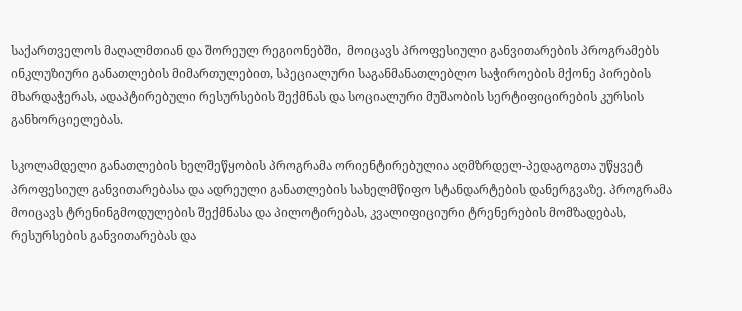საქართველოს მაღალმთიან და შორეულ რეგიონებში,  მოიცავს პროფესიული განვითარების პროგრამებს ინკლუზიური განათლების მიმართულებით, სპეციალური საგანმანათლებლო საჭიროების მქონე პირების მხარდაჭერას, ადაპტირებული რესურსების შექმნას და სოციალური მუშაობის სერტიფიცირების კურსის განხორციელებას.

სკოლამდელი განათლების ხელშეწყობის პროგრამა ორიენტირებულია აღმზრდელ-პედაგოგთა უწყვეტ პროფესიულ განვითარებასა და ადრეული განათლების სახელმწიფო სტანდარტების დანერგვაზე. პროგრამა მოიცავს ტრენინგმოდულების შექმნასა და პილოტირებას, კვალიფიციური ტრენერების მომზადებას, რესურსების განვითარებას და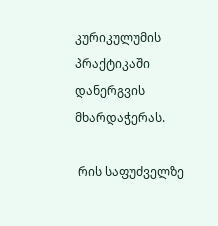კურიკულუმის პრაქტიკაში დანერგვის მხარდაჭერას.

 რის საფუძველზე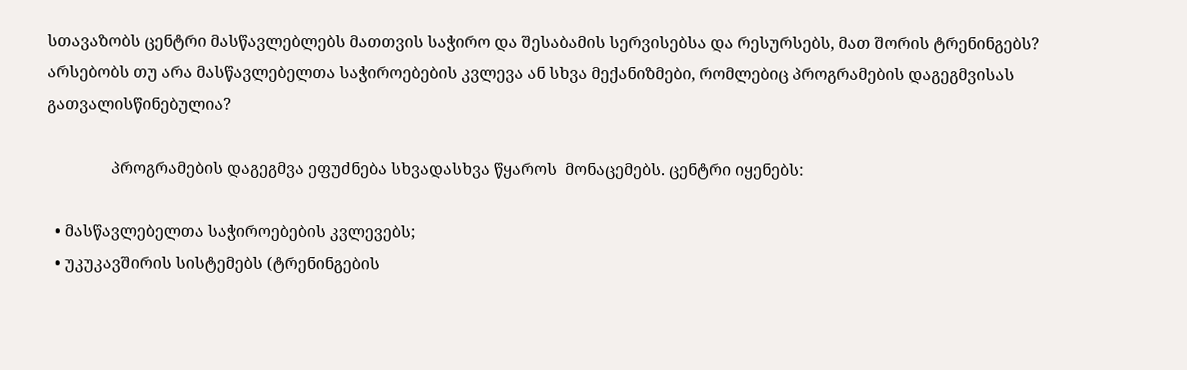სთავაზობს ცენტრი მასწავლებლებს მათთვის საჭირო და შესაბამის სერვისებსა და რესურსებს, მათ შორის ტრენინგებს?
არსებობს თუ არა მასწავლებელთა საჭიროებების კვლევა ან სხვა მექანიზმები, რომლებიც პროგრამების დაგეგმვისას გათვალისწინებულია?

                პროგრამების დაგეგმვა ეფუძნება სხვადასხვა წყაროს  მონაცემებს. ცენტრი იყენებს:

  • მასწავლებელთა საჭიროებების კვლევებს;
  • უკუკავშირის სისტემებს (ტრენინგების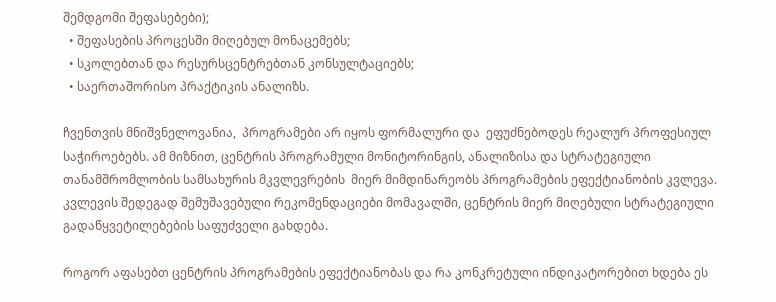შემდგომი შეფასებები);
  • შეფასების პროცესში მიღებულ მონაცემებს;
  • სკოლებთან და რესურსცენტრებთან კონსულტაციებს;
  • საერთაშორისო პრაქტიკის ანალიზს.

ჩვენთვის მნიშვნელოვანია,  პროგრამები არ იყოს ფორმალური და  ეფუძნებოდეს რეალურ პროფესიულ საჭიროებებს. ამ მიზნით, ცენტრის პროგრამული მონიტორინგის, ანალიზისა და სტრატეგიული თანამშრომლობის სამსახურის მკვლევრების  მიერ მიმდინარეობს პროგრამების ეფექტიანობის კვლევა. კვლევის შედეგად შემუშავებული რეკომენდაციები მომავალში, ცენტრის მიერ მიღებული სტრატეგიული გადაწყვეტილებების საფუძველი გახდება.

როგორ აფასებთ ცენტრის პროგრამების ეფექტიანობას და რა კონკრეტული ინდიკატორებით ხდება ეს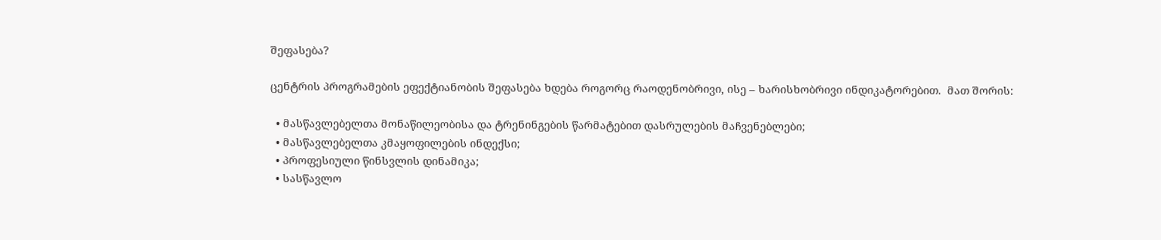შეფასება?

ცენტრის პროგრამების ეფექტიანობის შეფასება ხდება როგორც რაოდენობრივი, ისე – ხარისხობრივი ინდიკატორებით.  მათ შორის:

  • მასწავლებელთა მონაწილეობისა და ტრენინგების წარმატებით დასრულების მაჩვენებლები;
  • მასწავლებელთა კმაყოფილების ინდექსი;
  • პროფესიული წინსვლის დინამიკა;
  • სასწავლო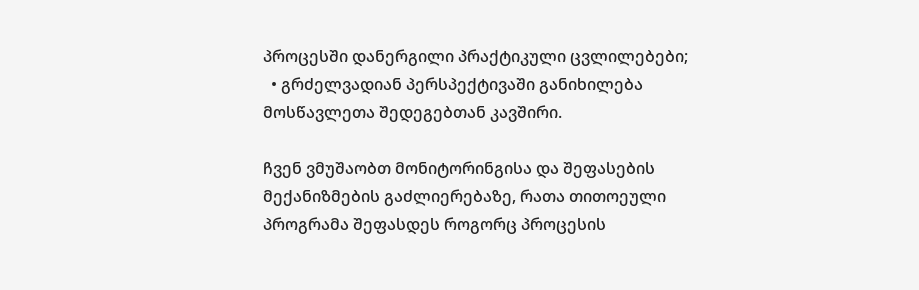პროცესში დანერგილი პრაქტიკული ცვლილებები;
  • გრძელვადიან პერსპექტივაში განიხილება მოსწავლეთა შედეგებთან კავშირი.

ჩვენ ვმუშაობთ მონიტორინგისა და შეფასების მექანიზმების გაძლიერებაზე, რათა თითოეული პროგრამა შეფასდეს როგორც პროცესის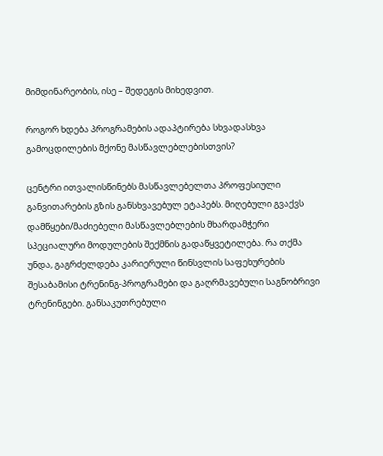მიმდინარეობის, ისე – შედეგის მიხედვით.

როგორ ხდება პროგრამების ადაპტირება სხვადასხვა  გამოცდილების მქონე მასწავლებლებისთვის?

ცენტრი ითვალისწინებს მასწავლებელთა პროფესიული განვითარების გზის განსხვავებულ ეტაპებს. მიღებული გვაქვს დამწყები/მაძიებელი მასწავლებლების მხარდამჭერი სპეციალური მოდულების შექმნის გადაწყვეტილება. რა თქმა უნდა, გაგრძელდება კარიერული წინსვლის საფეხურების შესაბამისი ტრენინგ-პროგრამები და გაღრმავებული საგნობრივი ტრენინგები. განსაკუთრებული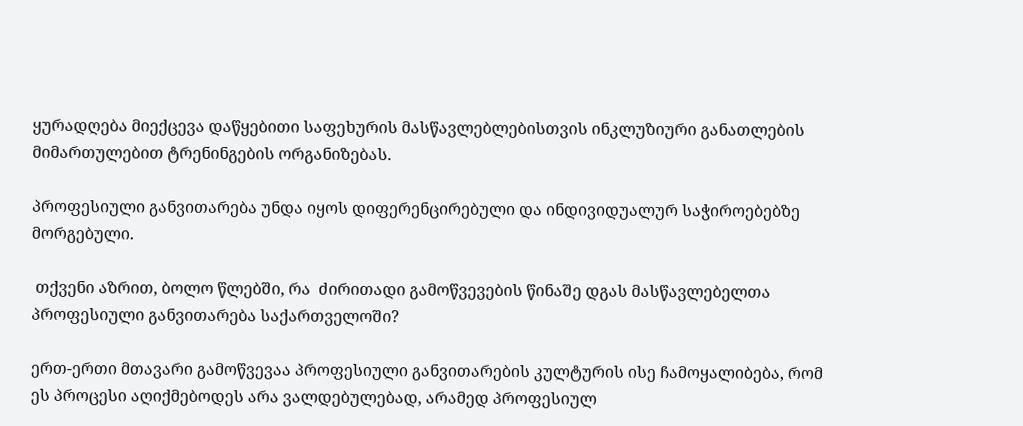ყურადღება მიექცევა დაწყებითი საფეხურის მასწავლებლებისთვის ინკლუზიური განათლების  მიმართულებით ტრენინგების ორგანიზებას.

პროფესიული განვითარება უნდა იყოს დიფერენცირებული და ინდივიდუალურ საჭიროებებზე მორგებული.

 თქვენი აზრით, ბოლო წლებში, რა  ძირითადი გამოწვევების წინაშე დგას მასწავლებელთა პროფესიული განვითარება საქართველოში?

ერთ-ერთი მთავარი გამოწვევაა პროფესიული განვითარების კულტურის ისე ჩამოყალიბება, რომ ეს პროცესი აღიქმებოდეს არა ვალდებულებად, არამედ პროფესიულ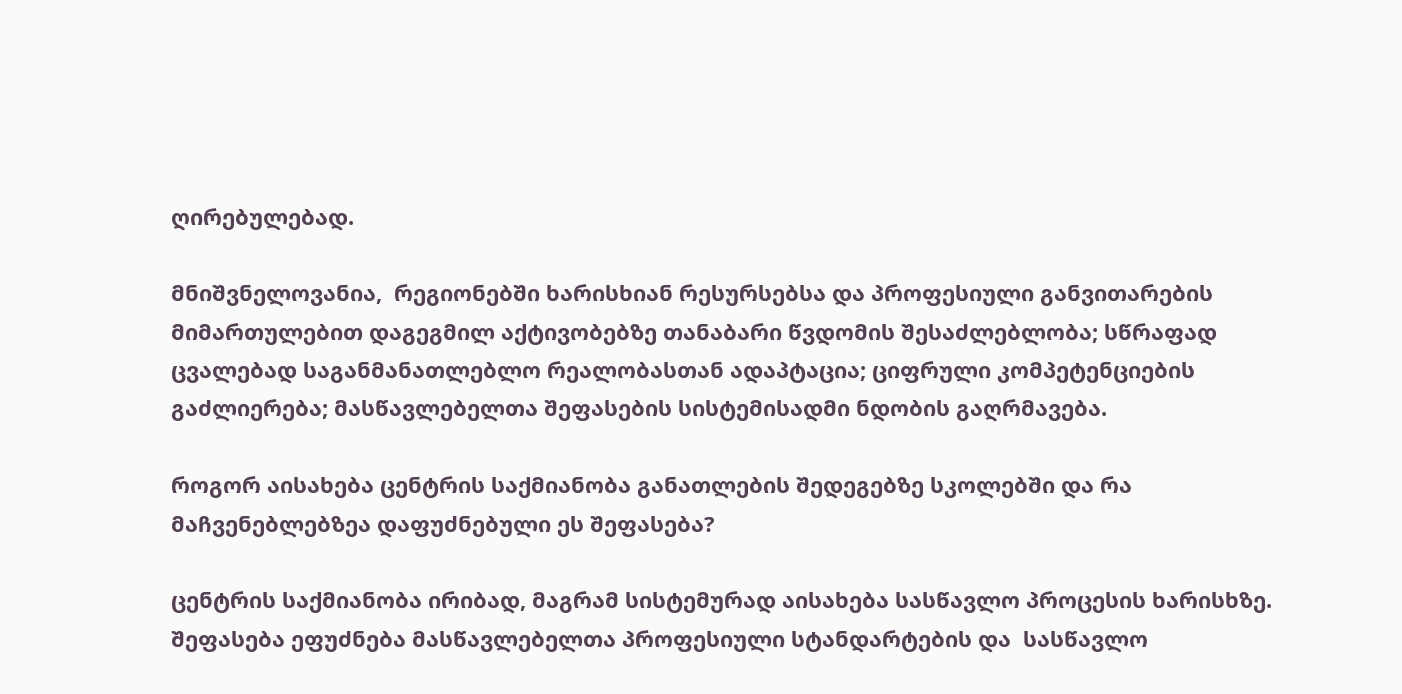ღირებულებად.

მნიშვნელოვანია,  რეგიონებში ხარისხიან რესურსებსა და პროფესიული განვითარების მიმართულებით დაგეგმილ აქტივობებზე თანაბარი წვდომის შესაძლებლობა; სწრაფად ცვალებად საგანმანათლებლო რეალობასთან ადაპტაცია; ციფრული კომპეტენციების გაძლიერება; მასწავლებელთა შეფასების სისტემისადმი ნდობის გაღრმავება.

როგორ აისახება ცენტრის საქმიანობა განათლების შედეგებზე სკოლებში და რა მაჩვენებლებზეა დაფუძნებული ეს შეფასება?

ცენტრის საქმიანობა ირიბად, მაგრამ სისტემურად აისახება სასწავლო პროცესის ხარისხზე. შეფასება ეფუძნება მასწავლებელთა პროფესიული სტანდარტების და  სასწავლო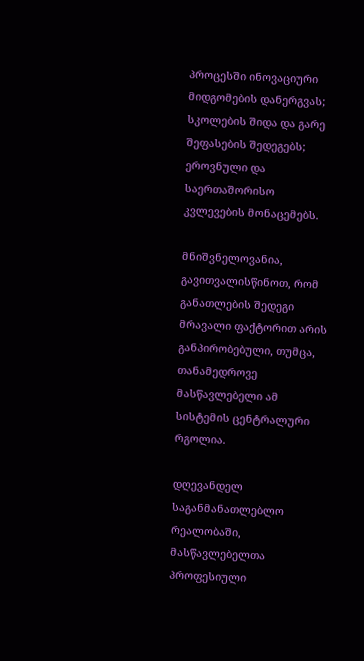პროცესში ინოვაციური მიდგომების დანერგვას; სკოლების შიდა და გარე შეფასების შედეგებს; ეროვნული და საერთაშორისო კვლევების მონაცემებს.

მნიშვნელოვანია, გავითვალისწინოთ, რომ განათლების შედეგი მრავალი ფაქტორით არის განპირობებული, თუმცა, თანამედროვე მასწავლებელი ამ სისტემის ცენტრალური რგოლია.

დღევანდელ საგანმანათლებლო რეალობაში, მასწავლებელთა პროფესიული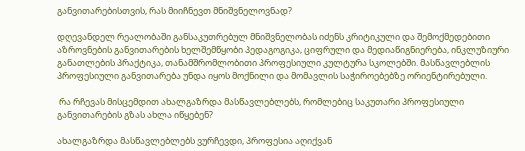განვითარებისთვის, რას მიიჩნევთ მნიშვნელოვნად?

დღევანდელ რეალობაში განსაკუთრებულ მნიშვნელობას იძენს კრიტიკული და შემოქმედებითი აზროვნების განვითარების ხელშემწყობი პედაგოგიკა, ციფრული და მედიაწიგნიერება, ინკლუზიური განათლების პრაქტიკა, თანამშრომლობითი პროფესიული კულტურა სკოლებში. მასწავლებლის პროფესიული განვითარება უნდა იყოს მოქნილი და მომავლის საჭიროებებზე ორიენტირებული.

 რა რჩევას მისცემდით ახალგაზრდა მასწავლებლებს, რომლებიც საკუთარი პროფესიული განვითარების გზას ახლა იწყებენ?

ახალგაზრდა მასწავლებლებს ვურჩევდი, პროფესია აღიქვან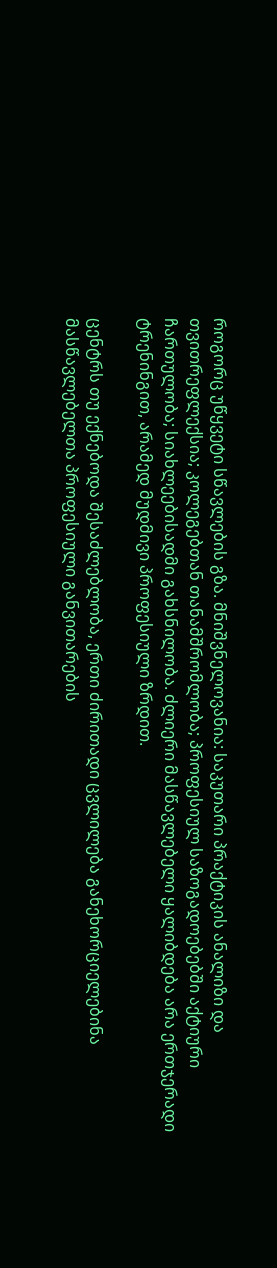როგორც უწყვეტი სწავლების გზა. მნიშვნელოვანია: საკუთარი პრაქტიკის ანალიზი და თვითრეფლექსია; კოლეგებთან თანამშრომლობა; პროფესიულ საზოგადოებებში აქტიური ჩართულობა; სიახლეებისადმი გახსნილობა. ძლიერი მასწავლებელი ყალიბდება არა ერთჯერადი ტრენინგით, არამედ მუდმივი პროფესიული ზრდით.

ცენტრს თუ ექნებოდა შესაძლებლობა, ერთი ძირითადი ცვლილება განეხორციელებინა მასწავლებელთა პროფესიული განვითარების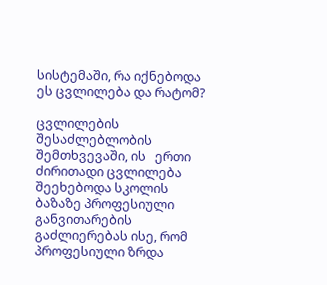სისტემაში, რა იქნებოდა ეს ცვლილება და რატომ?

ცვლილების შესაძლებლობის შემთხვევაში, ის   ერთი ძირითადი ცვლილება შეეხებოდა სკოლის ბაზაზე პროფესიული განვითარების გაძლიერებას ისე, რომ პროფესიული ზრდა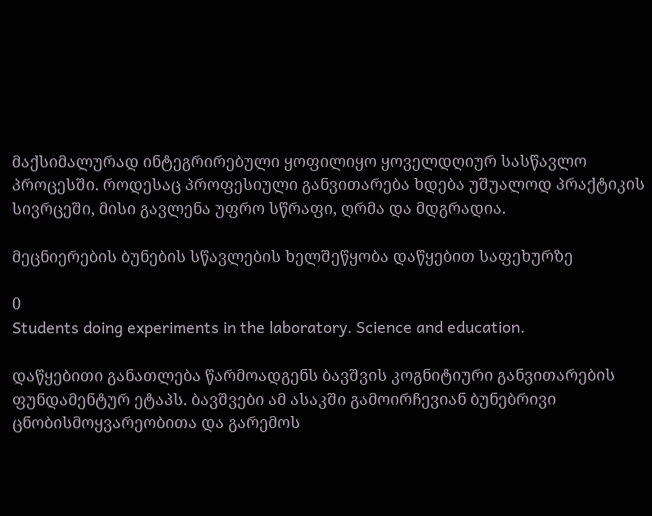მაქსიმალურად ინტეგრირებული ყოფილიყო ყოველდღიურ სასწავლო პროცესში. როდესაც პროფესიული განვითარება ხდება უშუალოდ პრაქტიკის სივრცეში, მისი გავლენა უფრო სწრაფი, ღრმა და მდგრადია.

მეცნიერების ბუნების სწავლების ხელშეწყობა დაწყებით საფეხურზე

0
Students doing experiments in the laboratory. Science and education.

დაწყებითი განათლება წარმოადგენს ბავშვის კოგნიტიური განვითარების ფუნდამენტურ ეტაპს. ბავშვები ამ ასაკში გამოირჩევიან ბუნებრივი ცნობისმოყვარეობითა და გარემოს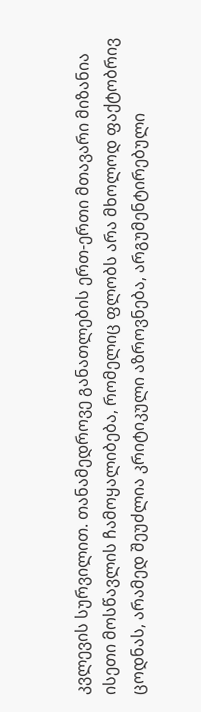კვლევის სურვილით. თანამედროვე განათლების ერთ-ერთი მთავარი მიზანია ისეთი მოსწავლის ჩამოყალიბება, რომელიც ფლობს არა მხოლოდ ფაქტობრივ ცოდნას, არამედ შეუძლია კრიტიკული აზროვნება, არგუმენტირებული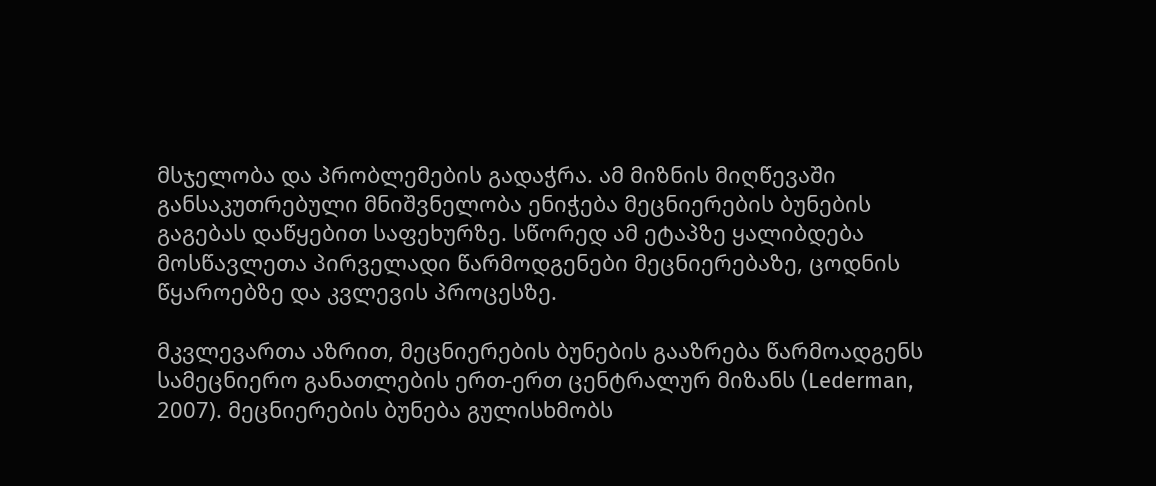მსჯელობა და პრობლემების გადაჭრა. ამ მიზნის მიღწევაში განსაკუთრებული მნიშვნელობა ენიჭება მეცნიერების ბუნების გაგებას დაწყებით საფეხურზე. სწორედ ამ ეტაპზე ყალიბდება მოსწავლეთა პირველადი წარმოდგენები მეცნიერებაზე, ცოდნის წყაროებზე და კვლევის პროცესზე.

მკვლევართა აზრით, მეცნიერების ბუნების გააზრება წარმოადგენს სამეცნიერო განათლების ერთ-ერთ ცენტრალურ მიზანს (Lederman, 2007). მეცნიერების ბუნება გულისხმობს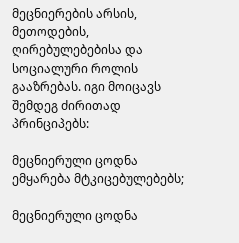მეცნიერების არსის, მეთოდების, ღირებულებებისა და სოციალური როლის გააზრებას. იგი მოიცავს შემდეგ ძირითად პრინციპებს:

მეცნიერული ცოდნა ემყარება მტკიცებულებებს;

მეცნიერული ცოდნა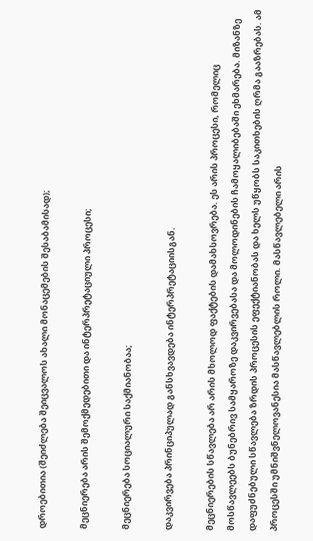დროებითია (შეიძლება შეიცვალოს ახალი მონაცემების შესაბამისად);

მეცნიერება არის შემოქმედებითი და ინტერპრეტაციული პროცესი;

მეცნიერება სოციალური საქმიანობაა;

დაკვირვება პრინციპულად განსხვავდება ინტერპრეტაციისგან.

მეცნიერების სწავლება არ არის მხოლოდ ფაქტების დამახსოვრება. ეს არის პროცესი, რომელიც მოსწავლეებს ბუნებრივ სამყაროზე დაკვირვებასა და მოლოდინების ჩამოყალიბებაში ეხმარება. მიზანზე დაფუძნებული სწავლება ზრდის პროცესის ეფექტიანობას და ხელს უწყობს საკითხების ღრმა გააზრებას. ამ პროცესში უმნიშვნელოვანესია მასწავლებლის როლი. მასწავლებელი არის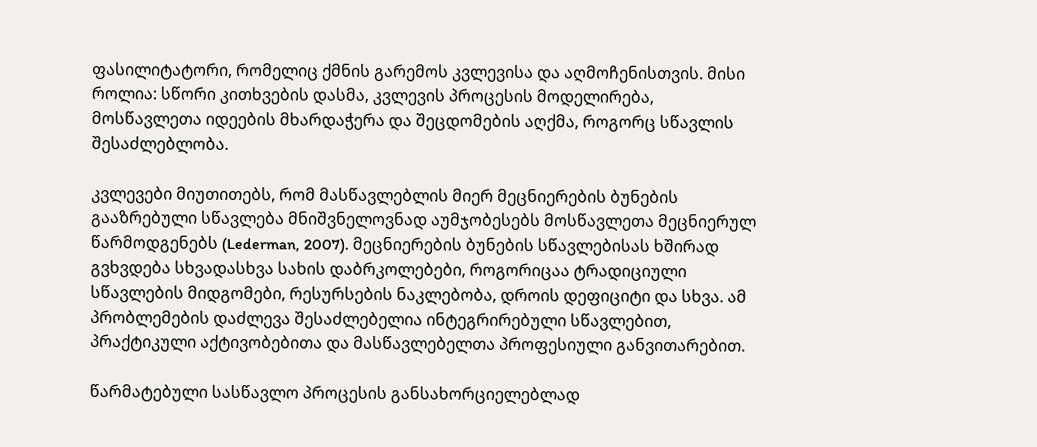ფასილიტატორი, რომელიც ქმნის გარემოს კვლევისა და აღმოჩენისთვის. მისი როლია: სწორი კითხვების დასმა, კვლევის პროცესის მოდელირება, მოსწავლეთა იდეების მხარდაჭერა და შეცდომების აღქმა, როგორც სწავლის შესაძლებლობა.

კვლევები მიუთითებს, რომ მასწავლებლის მიერ მეცნიერების ბუნების გააზრებული სწავლება მნიშვნელოვნად აუმჯობესებს მოსწავლეთა მეცნიერულ წარმოდგენებს (Lederman, 2007). მეცნიერების ბუნების სწავლებისას ხშირად გვხვდება სხვადასხვა სახის დაბრკოლებები, როგორიცაა ტრადიციული სწავლების მიდგომები, რესურსების ნაკლებობა, დროის დეფიციტი და სხვა. ამ პრობლემების დაძლევა შესაძლებელია ინტეგრირებული სწავლებით, პრაქტიკული აქტივობებითა და მასწავლებელთა პროფესიული განვითარებით.

წარმატებული სასწავლო პროცესის განსახორციელებლად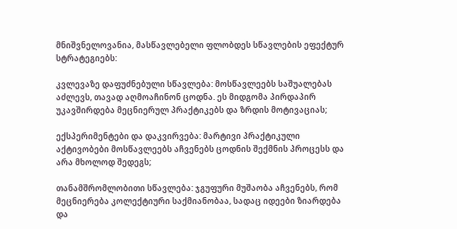მნიშვნელოვანია, მასწავლებელი ფლობდეს სწავლების ეფექტურ სტრატეგიებს:

კვლევაზე დაფუძნებული სწავლება: მოსწავლეებს საშუალებას აძლევს, თავად აღმოაჩინონ ცოდნა. ეს მიდგომა პირდაპირ უკავშირდება მეცნიერულ პრაქტიკებს და ზრდის მოტივაციას;

ექსპერიმენტები და დაკვირვება: მარტივი პრაქტიკული აქტივობები მოსწავლეებს აჩვენებს ცოდნის შექმნის პროცესს და არა მხოლოდ შედეგს;

თანამშრომლობითი სწავლება: ჯგუფური მუშაობა აჩვენებს, რომ მეცნიერება კოლექტიური საქმიანობაა, სადაც იდეები ზიარდება და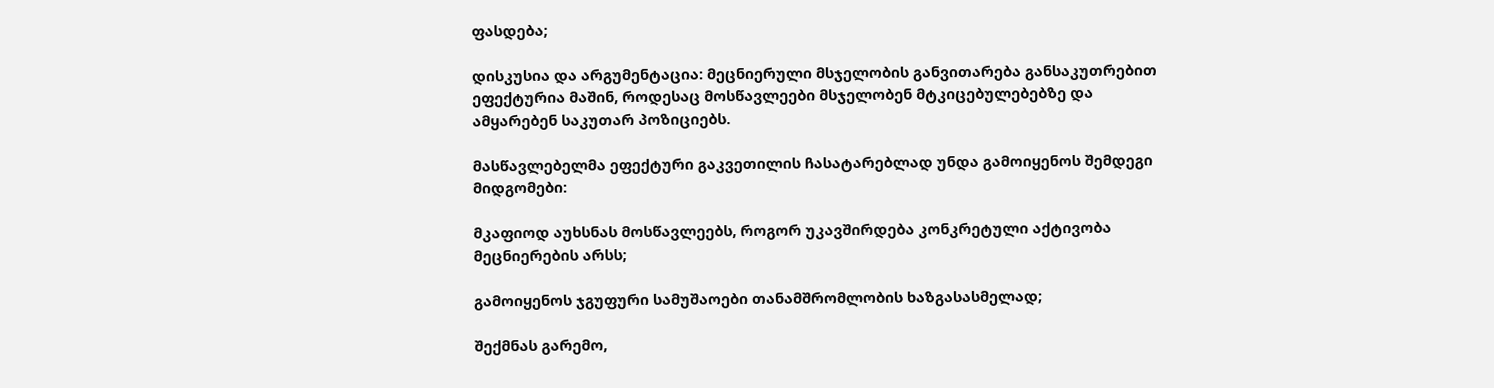ფასდება;

დისკუსია და არგუმენტაცია: მეცნიერული მსჯელობის განვითარება განსაკუთრებით ეფექტურია მაშინ, როდესაც მოსწავლეები მსჯელობენ მტკიცებულებებზე და ამყარებენ საკუთარ პოზიციებს.

მასწავლებელმა ეფექტური გაკვეთილის ჩასატარებლად უნდა გამოიყენოს შემდეგი მიდგომები:

მკაფიოდ აუხსნას მოსწავლეებს, როგორ უკავშირდება კონკრეტული აქტივობა მეცნიერების არსს;

გამოიყენოს ჯგუფური სამუშაოები თანამშრომლობის ხაზგასასმელად;

შექმნას გარემო,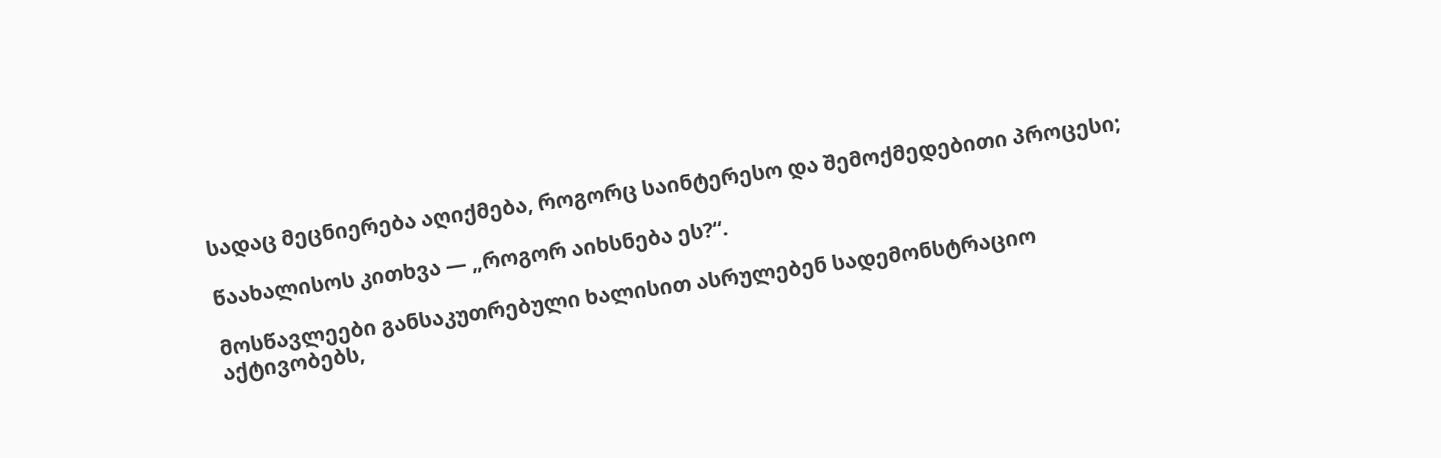სადაც მეცნიერება აღიქმება, როგორც საინტერესო და შემოქმედებითი პროცესი;

წაახალისოს კითხვა — „როგორ აიხსნება ეს?“.

მოსწავლეები განსაკუთრებული ხალისით ასრულებენ სადემონსტრაციო აქტივობებს,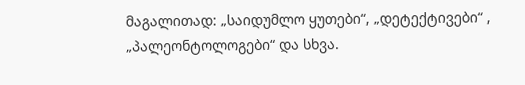მაგალითად: „საიდუმლო ყუთები“, „დეტექტივები“ , „პალეონტოლოგები“ და სხვა.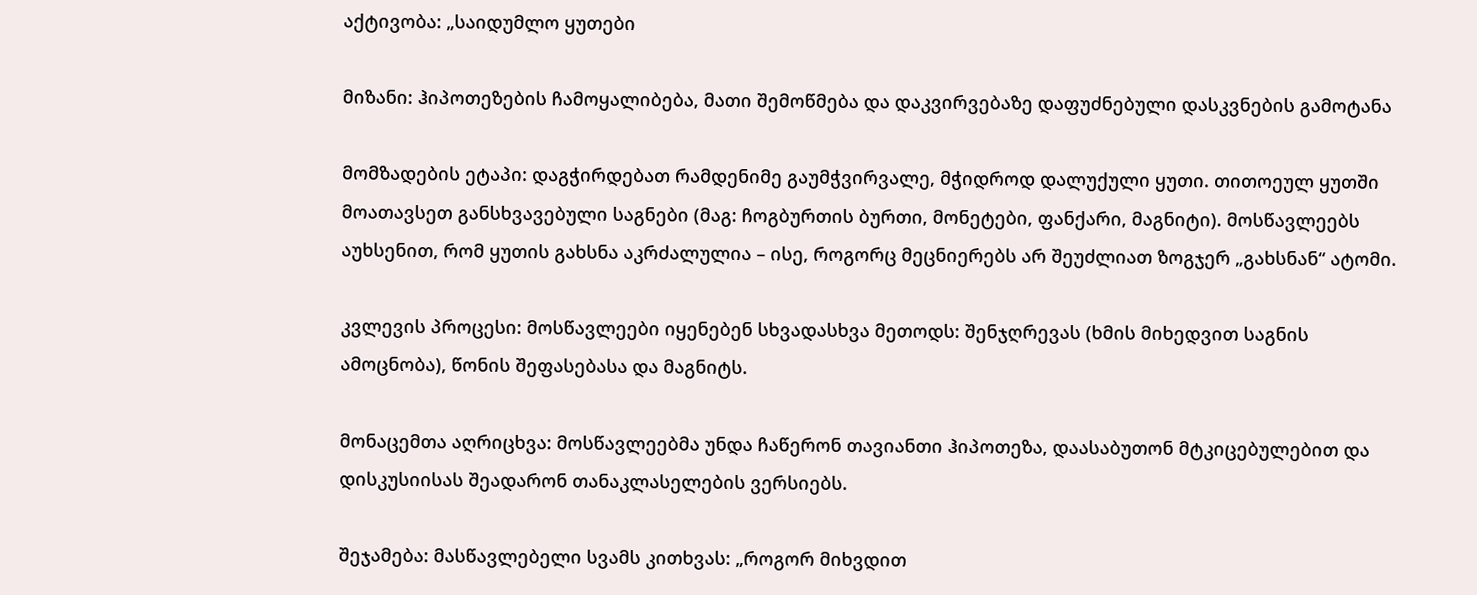აქტივობა: „საიდუმლო ყუთები

მიზანი: ჰიპოთეზების ჩამოყალიბება, მათი შემოწმება და დაკვირვებაზე დაფუძნებული დასკვნების გამოტანა

მომზადების ეტაპი: დაგჭირდებათ რამდენიმე გაუმჭვირვალე, მჭიდროდ დალუქული ყუთი. თითოეულ ყუთში მოათავსეთ განსხვავებული საგნები (მაგ: ჩოგბურთის ბურთი, მონეტები, ფანქარი, მაგნიტი). მოსწავლეებს აუხსენით, რომ ყუთის გახსნა აკრძალულია – ისე, როგორც მეცნიერებს არ შეუძლიათ ზოგჯერ „გახსნან“ ატომი.

კვლევის პროცესი: მოსწავლეები იყენებენ სხვადასხვა მეთოდს: შენჯღრევას (ხმის მიხედვით საგნის ამოცნობა), წონის შეფასებასა და მაგნიტს.

მონაცემთა აღრიცხვა: მოსწავლეებმა უნდა ჩაწერონ თავიანთი ჰიპოთეზა, დაასაბუთონ მტკიცებულებით და დისკუსიისას შეადარონ თანაკლასელების ვერსიებს.

შეჯამება: მასწავლებელი სვამს კითხვას: „როგორ მიხვდით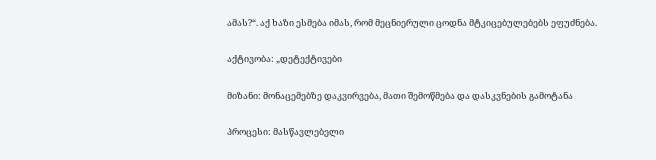ამას?“. აქ ხაზი ესმება იმას, რომ მეცნიერული ცოდნა მტკიცებულებებს ეფუძნება.

აქტივობა: „დეტექტივები

მიზანი: მონაცემებზე დაკვირვება, მათი შემოწმება და დასკვნების გამოტანა

პროცესი: მასწავლებელი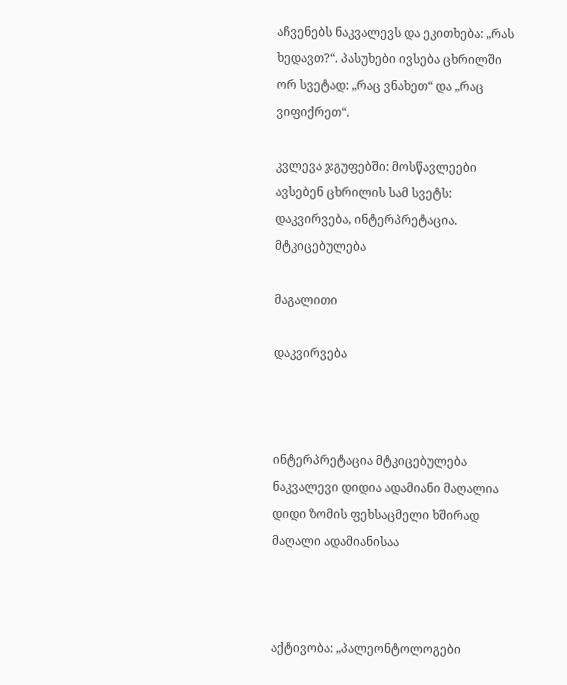აჩვენებს ნაკვალევს და ეკითხება: „რას ხედავთ?“. პასუხები ივსება ცხრილში ორ სვეტად: „რაც ვნახეთ“ და „რაც ვიფიქრეთ“.

კვლევა ჯგუფებში: მოსწავლეები ავსებენ ცხრილის სამ სვეტს: დაკვირვება, ინტერპრეტაცია. მტკიცებულება

მაგალითი

დაკვირვება



ინტერპრეტაცია მტკიცებულება
ნაკვალევი დიდია ადამიანი მაღალია დიდი ზომის ფეხსაცმელი ხშირად მაღალი ადამიანისაა



აქტივობა: „პალეონტოლოგები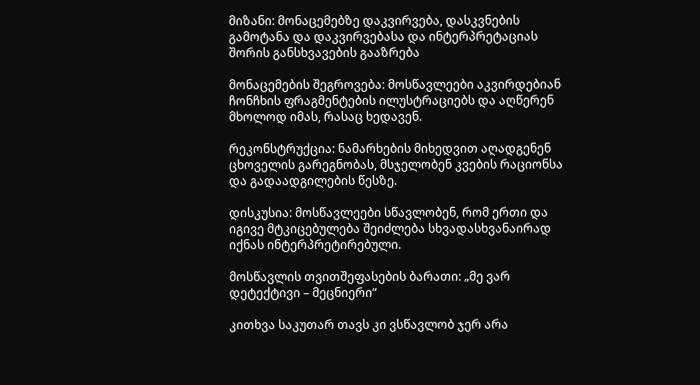მიზანი: მონაცემებზე დაკვირვება, დასკვნების გამოტანა და დაკვირვებასა და ინტერპრეტაციას შორის განსხვავების გააზრება

მონაცემების შეგროვება: მოსწავლეები აკვირდებიან ჩონჩხის ფრაგმენტების ილუსტრაციებს და აღწერენ მხოლოდ იმას, რასაც ხედავენ.

რეკონსტრუქცია: ნამარხების მიხედვით აღადგენენ ცხოველის გარეგნობას, მსჯელობენ კვების რაციონსა და გადაადგილების წესზე.

დისკუსია: მოსწავლეები სწავლობენ, რომ ერთი და იგივე მტკიცებულება შეიძლება სხვადასხვანაირად იქნას ინტერპრეტირებული.

მოსწავლის თვითშეფასების ბარათი: „მე ვარ დეტექტივი – მეცნიერი“

კითხვა საკუთარ თავს კი ვსწავლობ ჯერ არა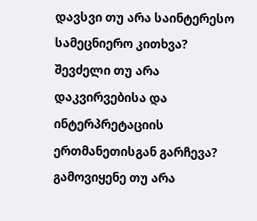დავსვი თუ არა საინტერესო სამეცნიერო კითხვა?
შევძელი თუ არა დაკვირვებისა და ინტერპრეტაციის ერთმანეთისგან გარჩევა?
გამოვიყენე თუ არა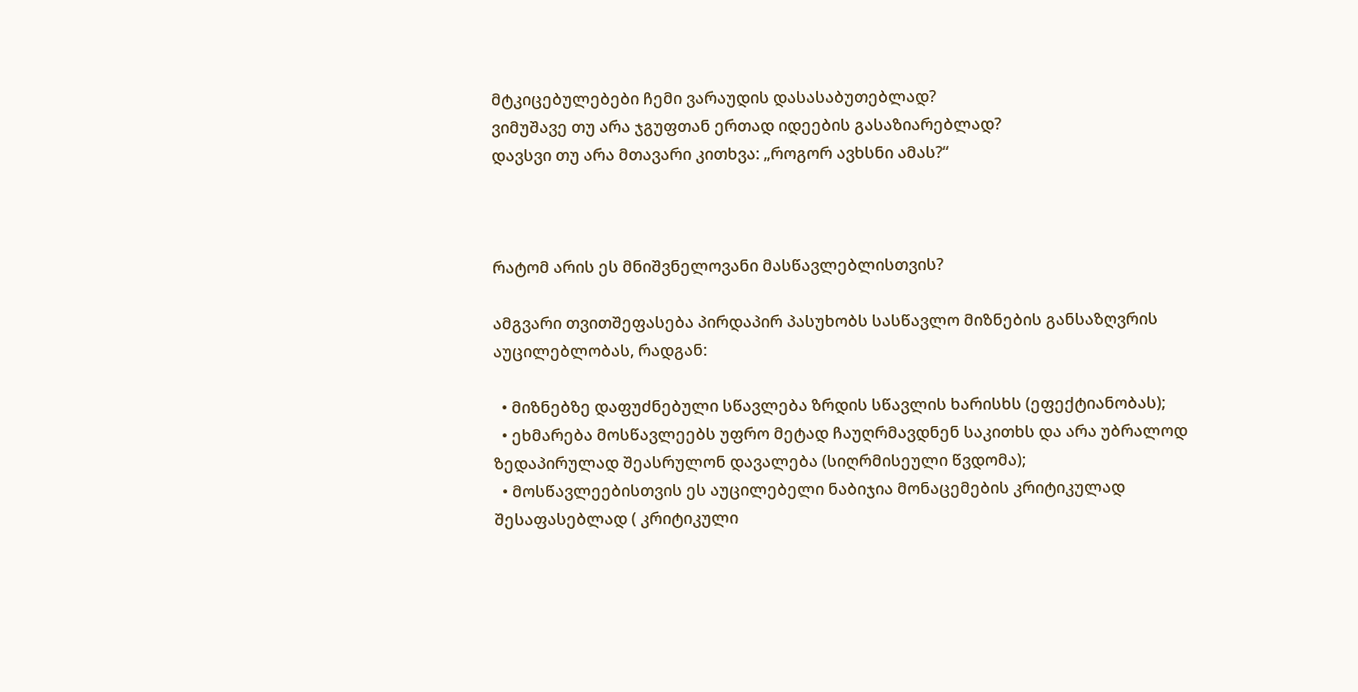მტკიცებულებები ჩემი ვარაუდის დასასაბუთებლად?
ვიმუშავე თუ არა ჯგუფთან ერთად იდეების გასაზიარებლად?
დავსვი თუ არა მთავარი კითხვა: „როგორ ავხსნი ამას?“



რატომ არის ეს მნიშვნელოვანი მასწავლებლისთვის?

ამგვარი თვითშეფასება პირდაპირ პასუხობს სასწავლო მიზნების განსაზღვრის აუცილებლობას, რადგან:

  • მიზნებზე დაფუძნებული სწავლება ზრდის სწავლის ხარისხს (ეფექტიანობას);
  • ეხმარება მოსწავლეებს უფრო მეტად ჩაუღრმავდნენ საკითხს და არა უბრალოდ ზედაპირულად შეასრულონ დავალება (სიღრმისეული წვდომა);
  • მოსწავლეებისთვის ეს აუცილებელი ნაბიჯია მონაცემების კრიტიკულად შესაფასებლად ( კრიტიკული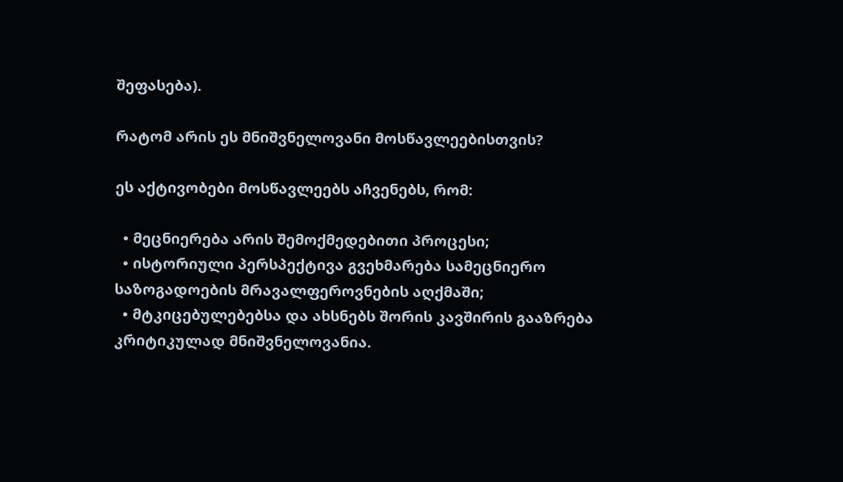შეფასება).

რატომ არის ეს მნიშვნელოვანი მოსწავლეებისთვის?

ეს აქტივობები მოსწავლეებს აჩვენებს, რომ:

  • მეცნიერება არის შემოქმედებითი პროცესი;
  • ისტორიული პერსპექტივა გვეხმარება სამეცნიერო საზოგადოების მრავალფეროვნების აღქმაში;
  • მტკიცებულებებსა და ახსნებს შორის კავშირის გააზრება კრიტიკულად მნიშვნელოვანია.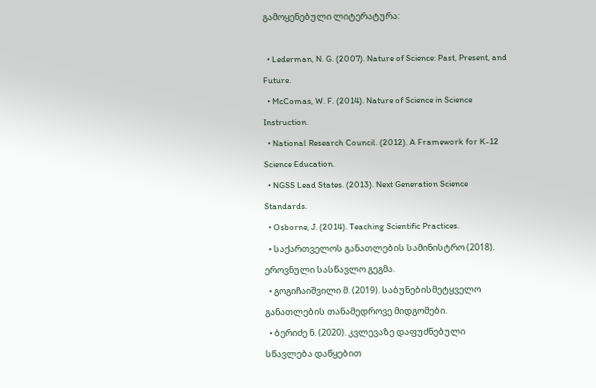გამოყენებული ლიტერატურა:

  • Lederman, N. G. (2007). Nature of Science: Past, Present, and Future.
  • McComas, W. F. (2014). Nature of Science in Science Instruction.
  • National Research Council. (2012). A Framework for K-12 Science Education.
  • NGSS Lead States. (2013). Next Generation Science Standards.
  • Osborne, J. (2014). Teaching Scientific Practices.
  • საქართველოს განათლების სამინისტრო (2018). ეროვნული სასწავლო გეგმა.
  • გოგიჩაიშვილი მ. (2019). საბუნებისმეტყველო განათლების თანამედროვე მიდგომები.
  • ბერიძე ნ. (2020). კვლევაზე დაფუძნებული სწავლება დაწყებით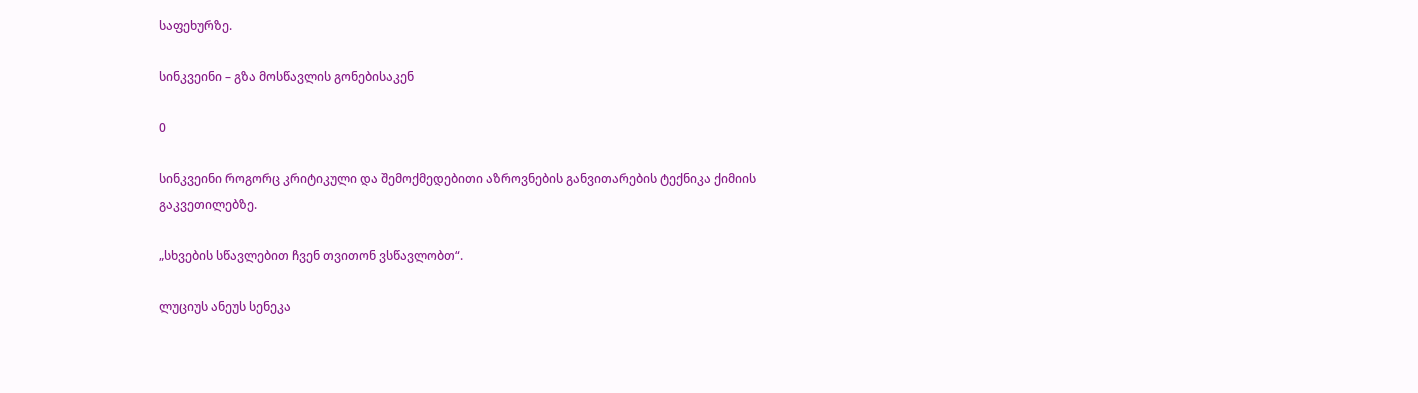საფეხურზე.

სინკვეინი – გზა მოსწავლის გონებისაკენ

0

სინკვეინი როგორც კრიტიკული და შემოქმედებითი აზროვნების განვითარების ტექნიკა ქიმიის გაკვეთილებზე.

„სხვების სწავლებით ჩვენ თვითონ ვსწავლობთ“.

ლუციუს ანეუს სენეკა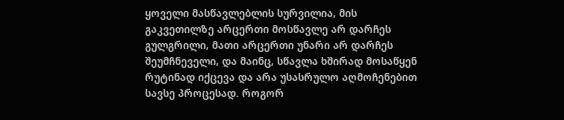ყოველი მასწავლებლის სურვილია, მის გაკვეთილზე არცერთი მოსწავლე არ დარჩეს გულგრილი, მათი არცერთი უნარი არ დარჩეს შეუმჩნეველი, და მაინც, სწავლა ხშირად მოსაწყენ რუტინად იქცევა და არა უსასრულო აღმოჩენებით სავსე პროცესად. როგორ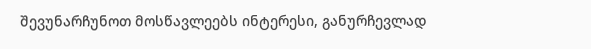შევუნარჩუნოთ მოსწავლეებს ინტერესი, განურჩევლად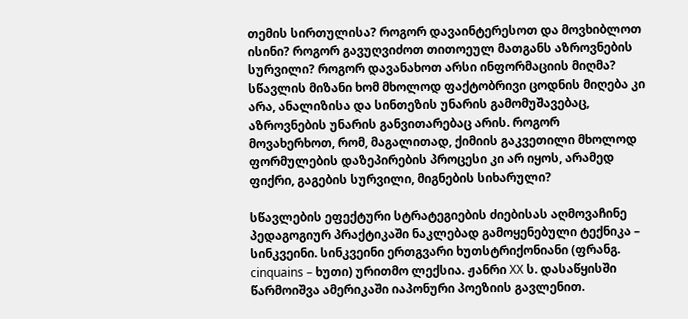თემის სირთულისა? როგორ დავაინტერესოთ და მოვხიბლოთ ისინი? როგორ გავუღვიძოთ თითოეულ მათგანს აზროვნების სურვილი? როგორ დავანახოთ არსი ინფორმაციის მიღმა? სწავლის მიზანი ხომ მხოლოდ ფაქტობრივი ცოდნის მიღება კი არა, ანალიზისა და სინთეზის უნარის გამომუშავებაც, აზროვნების უნარის განვითარებაც არის. როგორ მოვახერხოთ, რომ, მაგალითად, ქიმიის გაკვეთილი მხოლოდ ფორმულების დაზეპირების პროცესი კი არ იყოს, არამედ ფიქრი, გაგების სურვილი, მიგნების სიხარული?

სწავლების ეფექტური სტრატეგიების ძიებისას აღმოვაჩინე პედაგოგიურ პრაქტიკაში ნაკლებად გამოყენებული ტექნიკა – სინკვეინი. სინკვეინი ერთგვარი ხუთსტრიქონიანი (ფრანგ. cinquains – ხუთი) ურითმო ლექსია. ჟანრი XX ს. დასაწყისში წარმოიშვა ამერიკაში იაპონური პოეზიის გავლენით.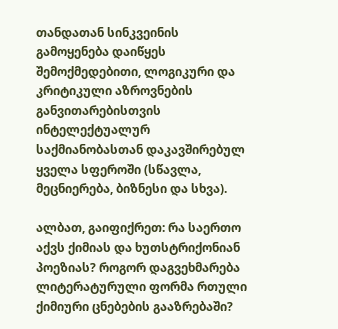თანდათან სინკვეინის გამოყენება დაიწყეს შემოქმედებითი, ლოგიკური და კრიტიკული აზროვნების განვითარებისთვის ინტელექტუალურ საქმიანობასთან დაკავშირებულ ყველა სფეროში (სწავლა, მეცნიერება, ბიზნესი და სხვა).

ალბათ, გაიფიქრეთ: რა საერთო აქვს ქიმიას და ხუთსტრიქონიან პოეზიას? როგორ დაგვეხმარება ლიტერატურული ფორმა რთული ქიმიური ცნებების გააზრებაში?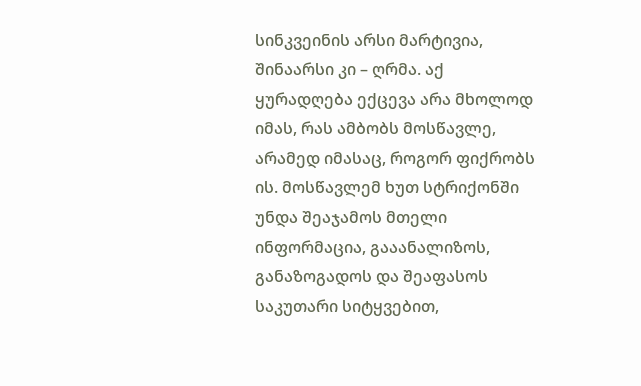სინკვეინის არსი მარტივია, შინაარსი კი – ღრმა. აქ ყურადღება ექცევა არა მხოლოდ იმას, რას ამბობს მოსწავლე, არამედ იმასაც, როგორ ფიქრობს ის. მოსწავლემ ხუთ სტრიქონში უნდა შეაჯამოს მთელი ინფორმაცია, გააანალიზოს, განაზოგადოს და შეაფასოს საკუთარი სიტყვებით,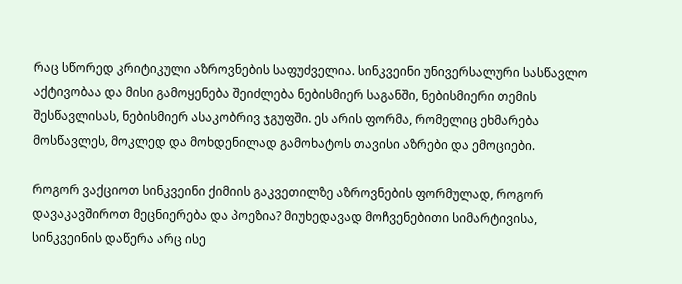რაც სწორედ კრიტიკული აზროვნების საფუძველია. სინკვეინი უნივერსალური სასწავლო აქტივობაა და მისი გამოყენება შეიძლება ნებისმიერ საგანში, ნებისმიერი თემის შესწავლისას, ნებისმიერ ასაკობრივ ჯგუფში. ეს არის ფორმა, რომელიც ეხმარება მოსწავლეს, მოკლედ და მოხდენილად გამოხატოს თავისი აზრები და ემოციები.

როგორ ვაქციოთ სინკვეინი ქიმიის გაკვეთილზე აზროვნების ფორმულად, როგორ დავაკავშიროთ მეცნიერება და პოეზია? მიუხედავად მოჩვენებითი სიმარტივისა, სინკვეინის დაწერა არც ისე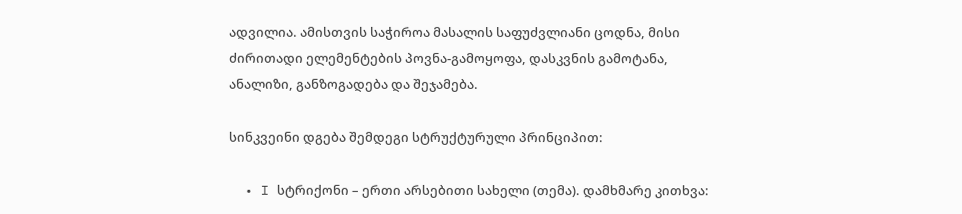ადვილია. ამისთვის საჭიროა მასალის საფუძვლიანი ცოდნა, მისი ძირითადი ელემენტების პოვნა-გამოყოფა, დასკვნის გამოტანა, ანალიზი, განზოგადება და შეჯამება.

სინკვეინი დგება შემდეგი სტრუქტურული პრინციპით:

  • I სტრიქონი – ერთი არსებითი სახელი (თემა). დამხმარე კითხვა: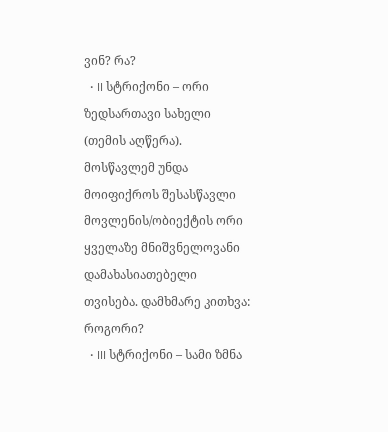ვინ? რა?
  • II სტრიქონი – ორი ზედსართავი სახელი (თემის აღწერა). მოსწავლემ უნდა მოიფიქროს შესასწავლი მოვლენის/ობიექტის ორი ყველაზე მნიშვნელოვანი დამახასიათებელი თვისება. დამხმარე კითხვა: როგორი?
  • III სტრიქონი – სამი ზმნა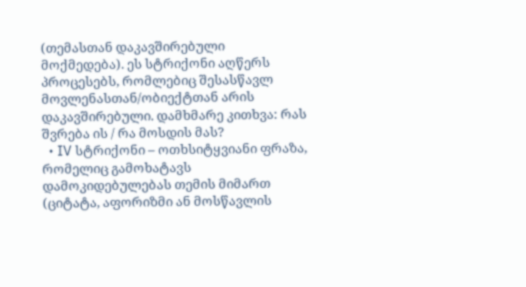(თემასთან დაკავშირებული მოქმედება). ეს სტრიქონი აღწერს პროცესებს, რომლებიც შესასწავლ მოვლენასთან/ობიექტთან არის დაკავშირებული. დამხმარე კითხვა: რას შვრება ის / რა მოსდის მას?
  • IV სტრიქონი – ოთხსიტყვიანი ფრაზა, რომელიც გამოხატავს დამოკიდებულებას თემის მიმართ (ციტატა, აფორიზმი ან მოსწავლის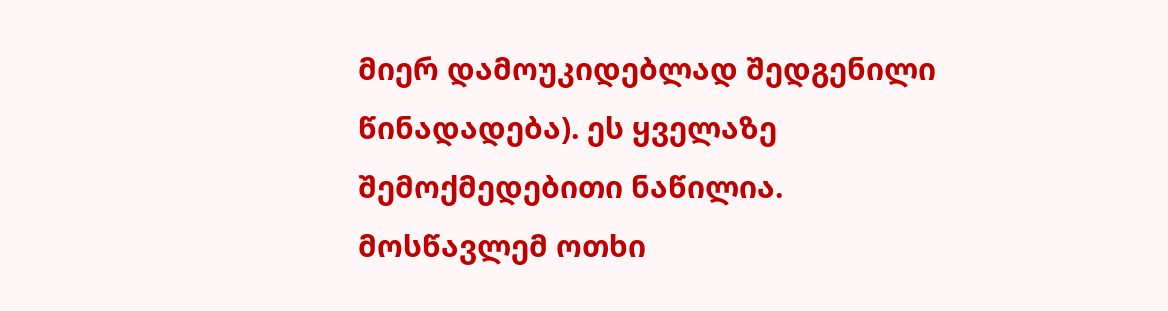მიერ დამოუკიდებლად შედგენილი წინადადება). ეს ყველაზე შემოქმედებითი ნაწილია. მოსწავლემ ოთხი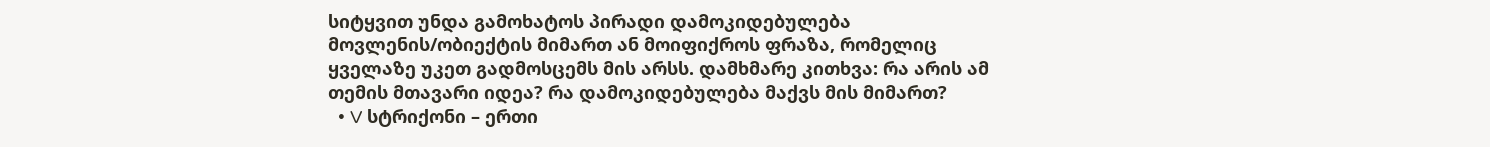სიტყვით უნდა გამოხატოს პირადი დამოკიდებულება მოვლენის/ობიექტის მიმართ ან მოიფიქროს ფრაზა, რომელიც ყველაზე უკეთ გადმოსცემს მის არსს. დამხმარე კითხვა: რა არის ამ თემის მთავარი იდეა? რა დამოკიდებულება მაქვს მის მიმართ?
  • V სტრიქონი – ერთი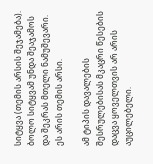სიტყვა (თემის არსის შეჯამება). ბოლო სიტყვამ უნდა შეაჯამოს და შეკრას მთელი ნამუშევარი. ეს არის თემის არსი.

ამ ტიპის დავალების შესრულებისას მკაცრი წესების დაცვა ყოველთვის არ არის აუცილებელი.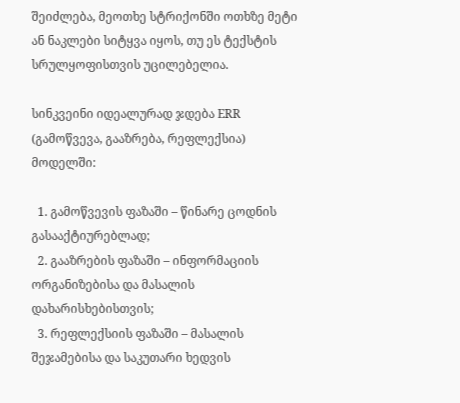შეიძლება, მეოთხე სტრიქონში ოთხზე მეტი ან ნაკლები სიტყვა იყოს, თუ ეს ტექსტის სრულყოფისთვის უცილებელია.

სინკვეინი იდეალურად ჯდება ERR (გამოწვევა, გააზრება, რეფლექსია) მოდელში:

  1. გამოწვევის ფაზაში – წინარე ცოდნის გასააქტიურებლად;
  2. გააზრების ფაზაში – ინფორმაციის ორგანიზებისა და მასალის დახარისხებისთვის;
  3. რეფლექსიის ფაზაში – მასალის შეჯამებისა და საკუთარი ხედვის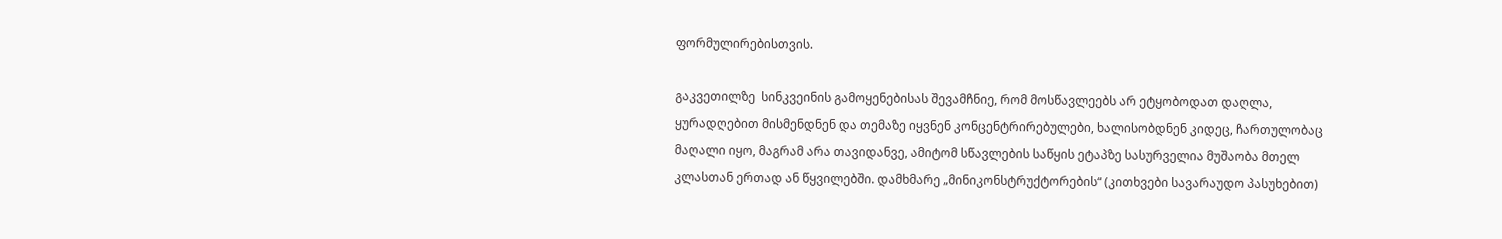ფორმულირებისთვის.

გაკვეთილზე  სინკვეინის გამოყენებისას შევამჩნიე, რომ მოსწავლეებს არ ეტყობოდათ დაღლა, ყურადღებით მისმენდნენ და თემაზე იყვნენ კონცენტრირებულები, ხალისობდნენ კიდეც, ჩართულობაც მაღალი იყო, მაგრამ არა თავიდანვე, ამიტომ სწავლების საწყის ეტაპზე სასურველია მუშაობა მთელ კლასთან ერთად ან წყვილებში. დამხმარე „მინიკონსტრუქტორების“ (კითხვები სავარაუდო პასუხებით)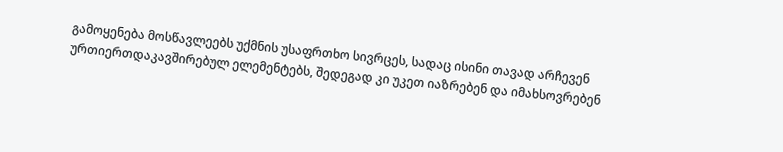გამოყენება მოსწავლეებს უქმნის უსაფრთხო სივრცეს, სადაც ისინი თავად არჩევენ ურთიერთდაკავშირებულ ელემენტებს, შედეგად კი უკეთ იაზრებენ და იმახსოვრებენ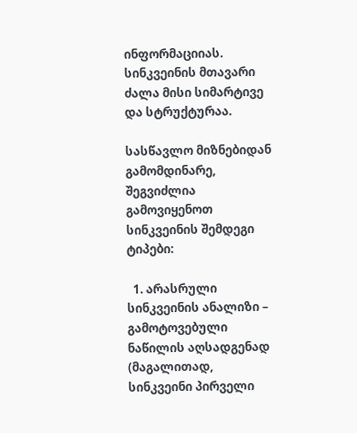ინფორმაციიას. სინკვეინის მთავარი ძალა მისი სიმარტივე და სტრუქტურაა.

სასწავლო მიზნებიდან გამომდინარე, შეგვიძლია გამოვიყენოთ სინკვეინის შემდეგი ტიპები:

  1. არასრული სინკვეინის ანალიზი – გამოტოვებული ნაწილის აღსადგენად (მაგალითად, სინკვეინი პირველი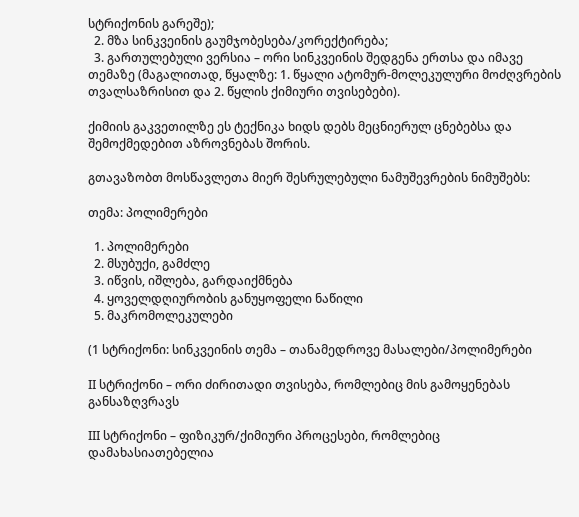სტრიქონის გარეშე);
  2. მზა სინკვეინის გაუმჯობესება/კორექტირება;
  3. გართულებული ვერსია – ორი სინკვეინის შედგენა ერთსა და იმავე თემაზე (მაგალითად, წყალზე: 1. წყალი ატომურ-მოლეკულური მოძღვრების თვალსაზრისით და 2. წყლის ქიმიური თვისებები).

ქიმიის გაკვეთილზე ეს ტექნიკა ხიდს დებს მეცნიერულ ცნებებსა და შემოქმედებით აზროვნებას შორის.

გთავაზობთ მოსწავლეთა მიერ შესრულებული ნამუშევრების ნიმუშებს:

თემა: პოლიმერები

  1. პოლიმერები
  2. მსუბუქი, გამძლე
  3. იწვის, იშლება, გარდაიქმნება
  4. ყოველდღიურობის განუყოფელი ნაწილი
  5. მაკრომოლეკულები

(1 სტრიქონი: სინკვეინის თემა – თანამედროვე მასალები/პოლიმერები

II სტრიქონი – ორი ძირითადი თვისება, რომლებიც მის გამოყენებას განსაზღვრავს

III სტრიქონი – ფიზიკურ/ქიმიური პროცესები, რომლებიც დამახასიათებელია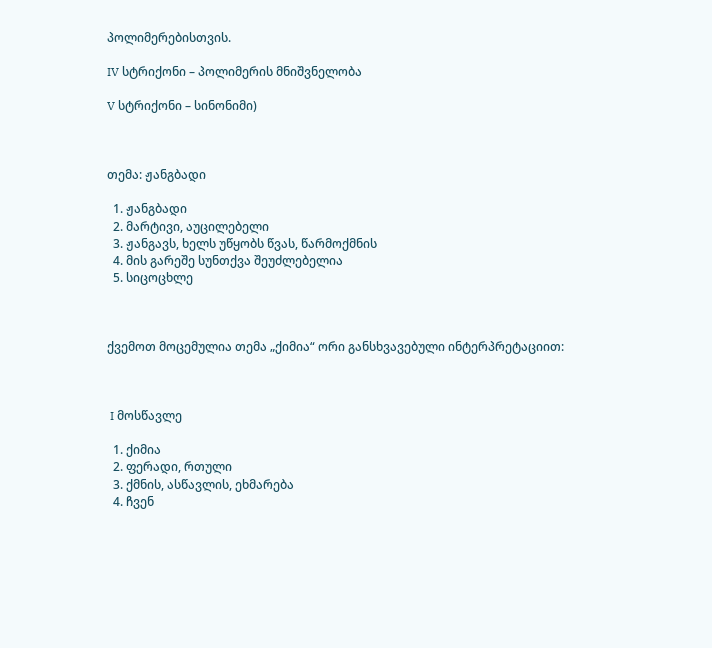პოლიმერებისთვის.

IV სტრიქონი – პოლიმერის მნიშვნელობა

V სტრიქონი – სინონიმი)



თემა: ჟანგბადი

  1. ჟანგბადი
  2. მარტივი, აუცილებელი
  3. ჟანგავს, ხელს უწყობს წვას, წარმოქმნის
  4. მის გარეშე სუნთქვა შეუძლებელია
  5. სიცოცხლე



ქვემოთ მოცემულია თემა „ქიმია“ ორი განსხვავებული ინტერპრეტაციით:



 I მოსწავლე

  1. ქიმია
  2. ფერადი, რთული
  3. ქმნის, ასწავლის, ეხმარება
  4. ჩვენ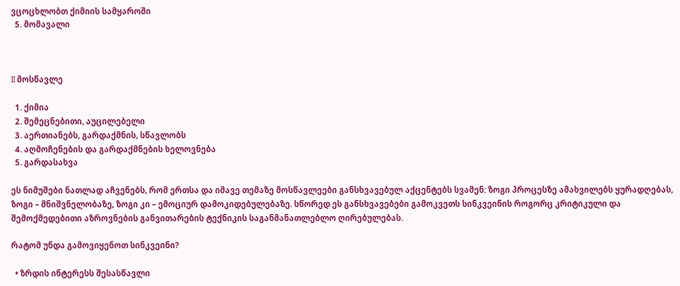ვცოცხლობთ ქიმიის სამყაროში
  5. მომავალი



II მოსწავლე

  1. ქიმია
  2. შემეცნებითი, აუცილებელი
  3. აერთიანებს, გარდაქმნის, სწავლობს
  4. აღმოჩენების და გარდაქმნების ხელოვნება
  5. გარდასახვა

ეს ნიმუშები ნათლად აჩვენებს, რომ ერთსა და იმავე თემაზე მოსწავლეები განსხვავებულ აქცენტებს სვამენ: ზოგი პროცესზე ამახვილებს ყურადღებას, ზოგი – მნიშვნელობაზე, ზოგი კი – ემოციურ დამოკიდებულებაზე. სწორედ ეს განსხვავებები გამოკვეთს სინკვეინის როგორც კრიტიკული და შემოქმედებითი აზროვნების განვითარების ტექნიკის საგანმანათლებლო ღირებულებას.

რატომ უნდა გამოვიყენოთ სინკვეინი?

  • ზრდის ინტერესს შესასწავლი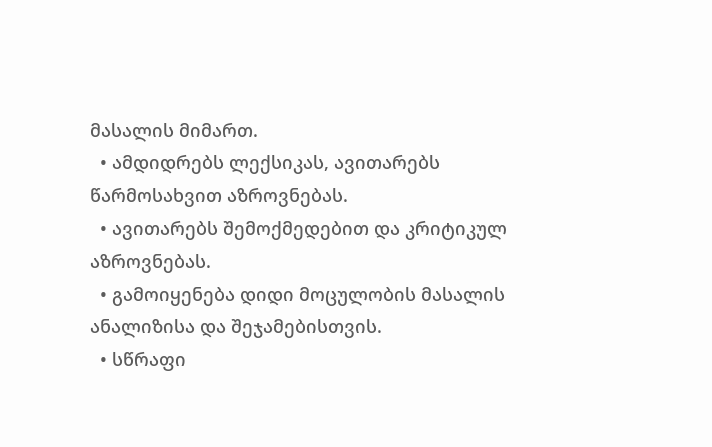მასალის მიმართ.
  • ამდიდრებს ლექსიკას, ავითარებს წარმოსახვით აზროვნებას.
  • ავითარებს შემოქმედებით და კრიტიკულ აზროვნებას.
  • გამოიყენება დიდი მოცულობის მასალის ანალიზისა და შეჯამებისთვის.
  • სწრაფი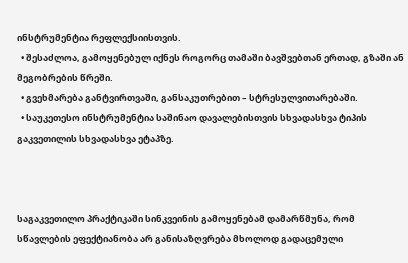ინსტრუმენტია რეფლექსიისთვის.
  • შესაძლოა, გამოყენებულ იქნეს როგორც თამაში ბავშვებთან ერთად, გზაში ან მეგობრების წრეში.
  • გვეხმარება განტვირთვაში, განსაკუთრებით – სტრესულვითარებაში.
  • საუკეთესო ინსტრუმენტია საშინაო დავალებისთვის სხვადასხვა ტიპის გაკვეთილის სხვადასხვა ეტაპზე.



საგაკვეთილო პრაქტიკაში სინკვეინის გამოყენებამ დამარწმუნა, რომ სწავლების ეფექტიანობა არ განისაზღვრება მხოლოდ გადაცემული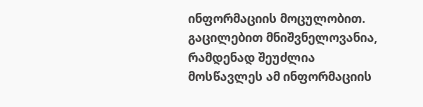ინფორმაციის მოცულობით. გაცილებით მნიშვნელოვანია, რამდენად შეუძლია მოსწავლეს ამ ინფორმაციის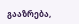გააზრება,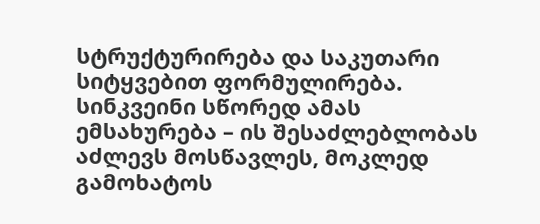სტრუქტურირება და საკუთარი სიტყვებით ფორმულირება. სინკვეინი სწორედ ამას ემსახურება – ის შესაძლებლობას აძლევს მოსწავლეს, მოკლედ გამოხატოს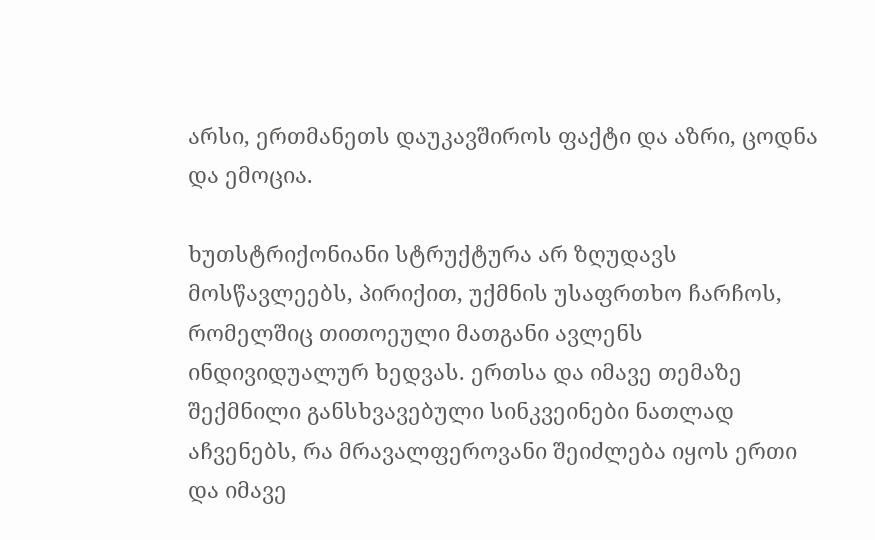არსი, ერთმანეთს დაუკავშიროს ფაქტი და აზრი, ცოდნა და ემოცია.

ხუთსტრიქონიანი სტრუქტურა არ ზღუდავს მოსწავლეებს, პირიქით, უქმნის უსაფრთხო ჩარჩოს, რომელშიც თითოეული მათგანი ავლენს ინდივიდუალურ ხედვას. ერთსა და იმავე თემაზე შექმნილი განსხვავებული სინკვეინები ნათლად აჩვენებს, რა მრავალფეროვანი შეიძლება იყოს ერთი და იმავე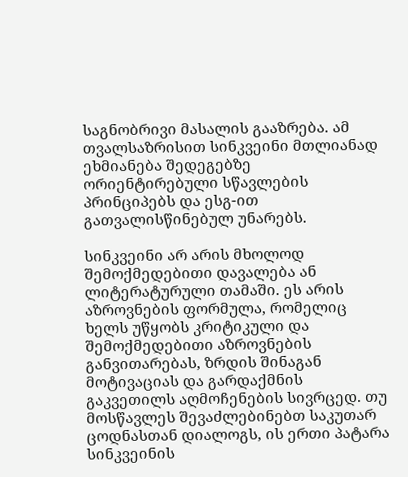საგნობრივი მასალის გააზრება. ამ თვალსაზრისით სინკვეინი მთლიანად ეხმიანება შედეგებზე ორიენტირებული სწავლების პრინციპებს და ესგ-ით გათვალისწინებულ უნარებს.

სინკვეინი არ არის მხოლოდ შემოქმედებითი დავალება ან ლიტერატურული თამაში. ეს არის აზროვნების ფორმულა, რომელიც ხელს უწყობს კრიტიკული და შემოქმედებითი აზროვნების განვითარებას, ზრდის შინაგან მოტივაციას და გარდაქმნის გაკვეთილს აღმოჩენების სივრცედ. თუ მოსწავლეს შევაძლებინებთ საკუთარ ცოდნასთან დიალოგს, ის ერთი პატარა სინკვეინის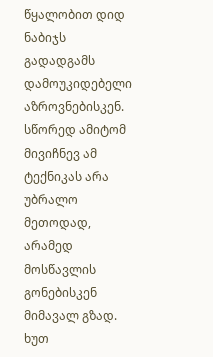წყალობით დიდ ნაბიჯს გადადგამს დამოუკიდებელი აზროვნებისკენ. სწორედ ამიტომ მივიჩნევ ამ ტექნიკას არა უბრალო მეთოდად, არამედ მოსწავლის გონებისკენ მიმავალ გზად. ხუთ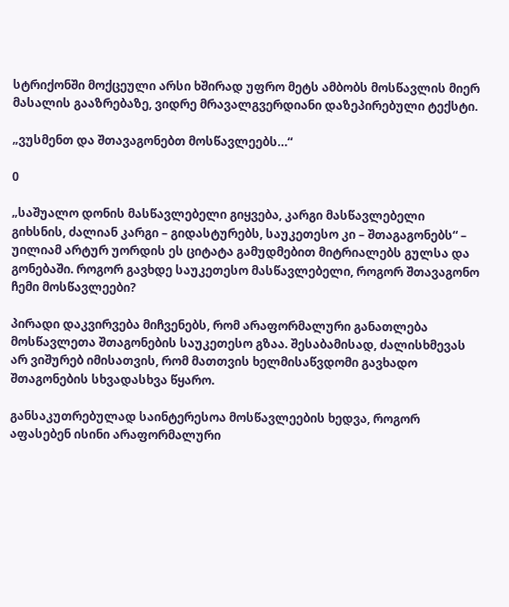სტრიქონში მოქცეული არსი ხშირად უფრო მეტს ამბობს მოსწავლის მიერ მასალის გააზრებაზე, ვიდრე მრავალგვერდიანი დაზეპირებული ტექსტი.

„ვუსმენთ და შთავაგონებთ მოსწავლეებს…“

0

„საშუალო დონის მასწავლებელი გიყვება, კარგი მასწავლებელი გიხსნის, ძალიან კარგი – გიდასტურებს, საუკეთესო კი – შთაგაგონებს“ – უილიამ არტურ უორდის ეს ციტატა გამუდმებით მიტრიალებს გულსა და გონებაში. როგორ გავხდე საუკეთესო მასწავლებელი, როგორ შთავაგონო ჩემი მოსწავლეები?

პირადი დაკვირვება მიჩვენებს, რომ არაფორმალური განათლება მოსწავლეთა შთაგონების საუკეთესო გზაა. შესაბამისად, ძალისხმევას არ ვიშურებ იმისათვის, რომ მათთვის ხელმისაწვდომი გავხადო შთაგონების სხვადასხვა წყარო.

განსაკუთრებულად საინტერესოა მოსწავლეების ხედვა, როგორ აფასებენ ისინი არაფორმალური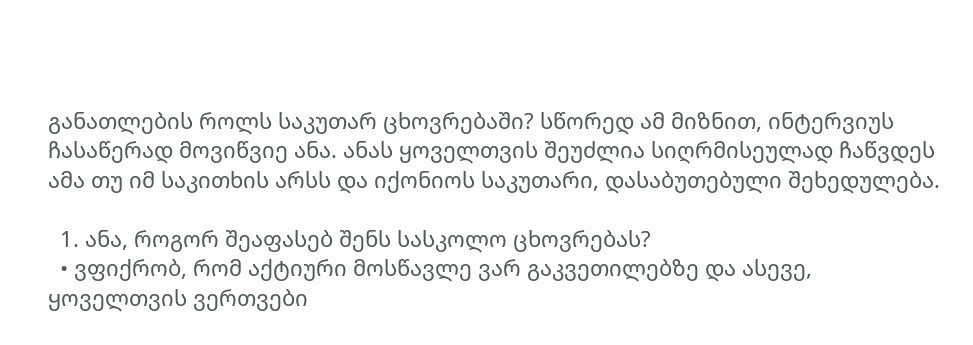განათლების როლს საკუთარ ცხოვრებაში? სწორედ ამ მიზნით, ინტერვიუს ჩასაწერად მოვიწვიე ანა. ანას ყოველთვის შეუძლია სიღრმისეულად ჩაწვდეს ამა თუ იმ საკითხის არსს და იქონიოს საკუთარი, დასაბუთებული შეხედულება.

  1. ანა, როგორ შეაფასებ შენს სასკოლო ცხოვრებას?
  • ვფიქრობ, რომ აქტიური მოსწავლე ვარ გაკვეთილებზე და ასევე, ყოველთვის ვერთვები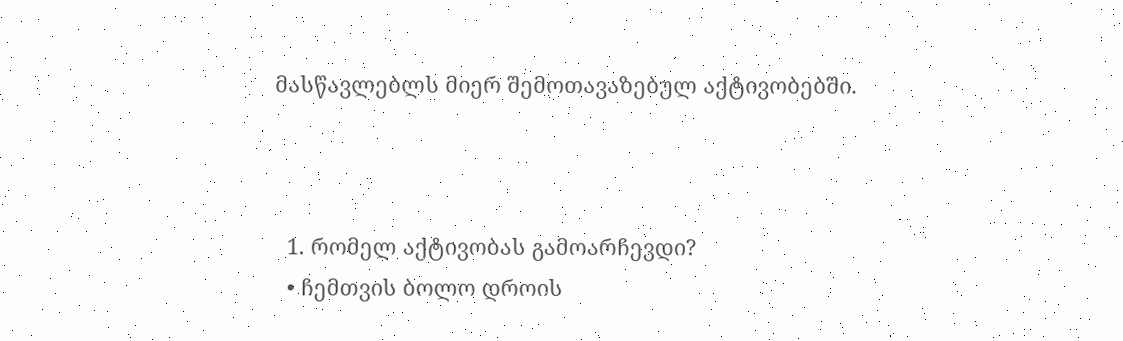მასწავლებლს მიერ შემოთავაზებულ აქტივობებში.



  1. რომელ აქტივობას გამოარჩევდი?
  • ჩემთვის ბოლო დროის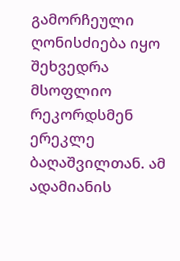გამორჩეული ღონისძიება იყო შეხვედრა მსოფლიო რეკორდსმენ ერეკლე ბაღაშვილთან. ამ ადამიანის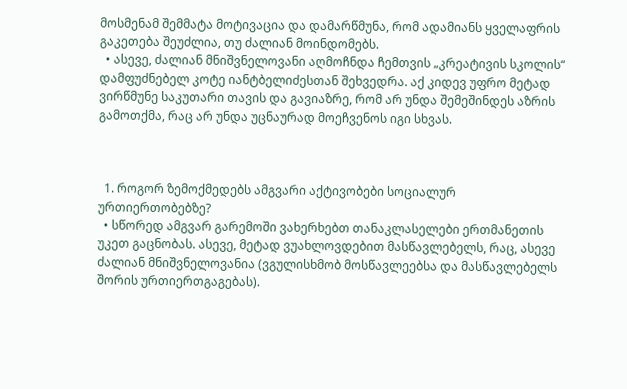მოსმენამ შემმატა მოტივაცია და დამარწმუნა, რომ ადამიანს ყველაფრის გაკეთება შეუძლია, თუ ძალიან მოინდომებს.
  • ასევე, ძალიან მნიშვნელოვანი აღმოჩნდა ჩემთვის „კრეატივის სკოლის“ დამფუძნებელ კოტე იანტბელიძესთან შეხვედრა. აქ კიდევ უფრო მეტად ვირწმუნე საკუთარი თავის და გავიაზრე, რომ არ უნდა შემეშინდეს აზრის გამოთქმა, რაც არ უნდა უცნაურად მოეჩვენოს იგი სხვას.



  1. როგორ ზემოქმედებს ამგვარი აქტივობები სოციალურ ურთიერთობებზე?
  • სწორედ ამგვარ გარემოში ვახერხებთ თანაკლასელები ერთმანეთის უკეთ გაცნობას. ასევე, მეტად ვუახლოვდებით მასწავლებელს, რაც, ასევე ძალიან მნიშვნელოვანია (ვგულისხმობ მოსწავლეებსა და მასწავლებელს შორის ურთიერთგაგებას).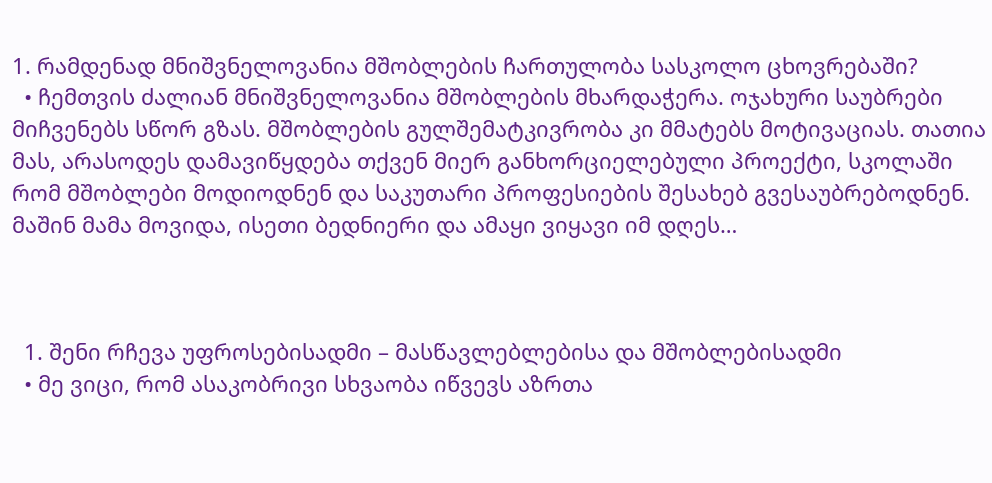1. რამდენად მნიშვნელოვანია მშობლების ჩართულობა სასკოლო ცხოვრებაში?
  • ჩემთვის ძალიან მნიშვნელოვანია მშობლების მხარდაჭერა. ოჯახური საუბრები მიჩვენებს სწორ გზას. მშობლების გულშემატკივრობა კი მმატებს მოტივაციას. თათია მას, არასოდეს დამავიწყდება თქვენ მიერ განხორციელებული პროექტი, სკოლაში რომ მშობლები მოდიოდნენ და საკუთარი პროფესიების შესახებ გვესაუბრებოდნენ. მაშინ მამა მოვიდა, ისეთი ბედნიერი და ამაყი ვიყავი იმ დღეს…



  1. შენი რჩევა უფროსებისადმი – მასწავლებლებისა და მშობლებისადმი
  • მე ვიცი, რომ ასაკობრივი სხვაობა იწვევს აზრთა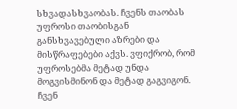სხვადასხვაობას. ჩვენს თაობას უფროსი თაობისგან განსხვავებული აზრები და მისწრაფებები აქვს. ვფიქრობ, რომ უფროსებმა მეტად უნდა მოგვისმინონ და მეტად გაგვიგონ. ჩვენ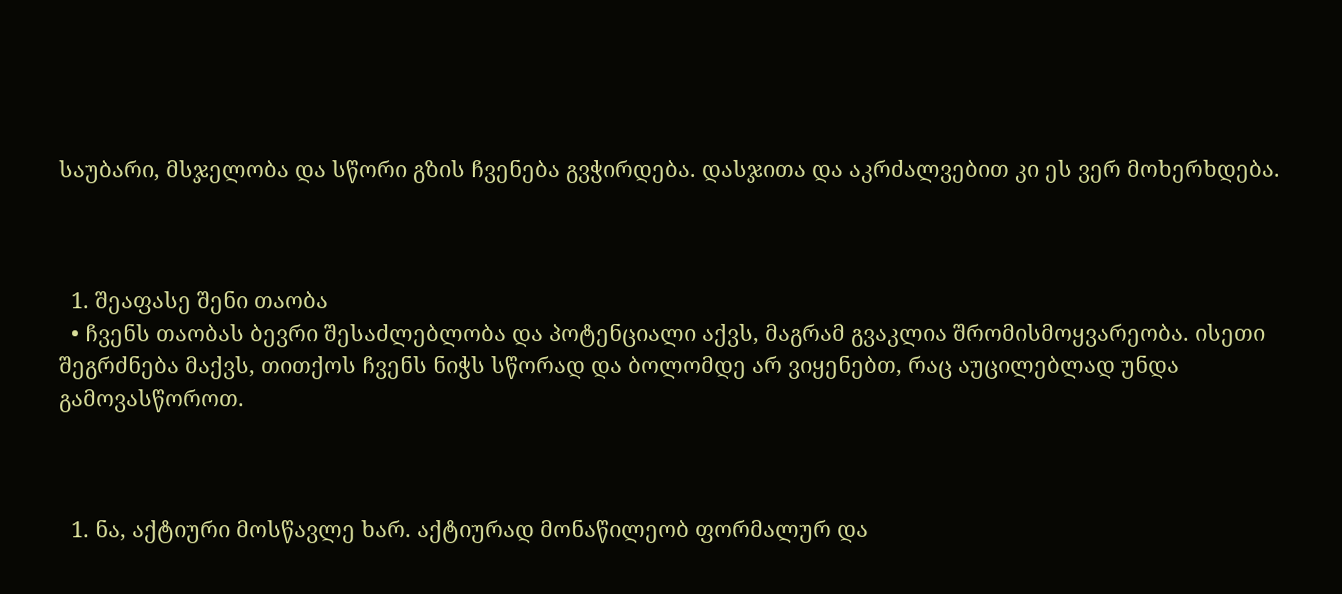საუბარი, მსჯელობა და სწორი გზის ჩვენება გვჭირდება. დასჯითა და აკრძალვებით კი ეს ვერ მოხერხდება.



  1. შეაფასე შენი თაობა
  • ჩვენს თაობას ბევრი შესაძლებლობა და პოტენციალი აქვს, მაგრამ გვაკლია შრომისმოყვარეობა. ისეთი შეგრძნება მაქვს, თითქოს ჩვენს ნიჭს სწორად და ბოლომდე არ ვიყენებთ, რაც აუცილებლად უნდა გამოვასწოროთ.



  1. ნა, აქტიური მოსწავლე ხარ. აქტიურად მონაწილეობ ფორმალურ და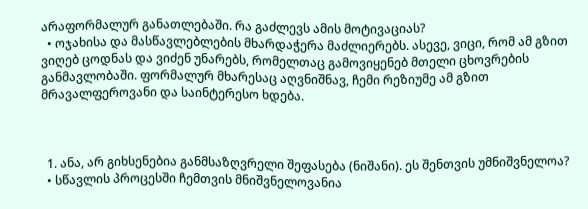არაფორმალურ განათლებაში. რა გაძლევს ამის მოტივაციას?
  • ოჯახისა და მასწავლებლების მხარდაჭერა მაძლიერებს. ასევე, ვიცი, რომ ამ გზით ვიღებ ცოდნას და ვიძენ უნარებს, რომელთაც გამოვიყენებ მთელი ცხოვრების განმავლობაში. ფორმალურ მხარესაც აღვნიშნავ, ჩემი რეზიუმე ამ გზით მრავალფეროვანი და საინტერესო ხდება.



  1. ანა, არ გიხსენებია განმსაზღვრელი შეფასება (ნიშანი). ეს შენთვის უმნიშვნელოა?
  • სწავლის პროცესში ჩემთვის მნიშვნელოვანია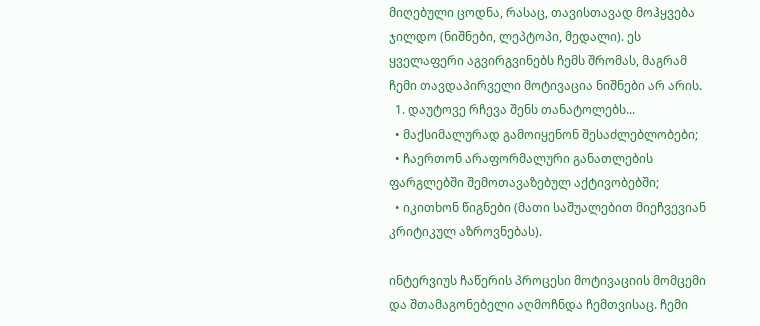მიღებული ცოდნა, რასაც, თავისთავად მოჰყვება ჯილდო (ნიშნები, ლეპტოპი, მედალი). ეს ყველაფერი აგვირგვინებს ჩემს შრომას, მაგრამ ჩემი თავდაპირველი მოტივაცია ნიშნები არ არის.
  1. დაუტოვე რჩევა შენს თანატოლებს...
  • მაქსიმალურად გამოიყენონ შესაძლებლობები;
  • ჩაერთონ არაფორმალური განათლების ფარგლებში შემოთავაზებულ აქტივობებში;
  • იკითხონ წიგნები (მათი საშუალებით მიეჩვევიან კრიტიკულ აზროვნებას).

ინტერვიუს ჩაწერის პროცესი მოტივაციის მომცემი და შთამაგონებელი აღმოჩნდა ჩემთვისაც. ჩემი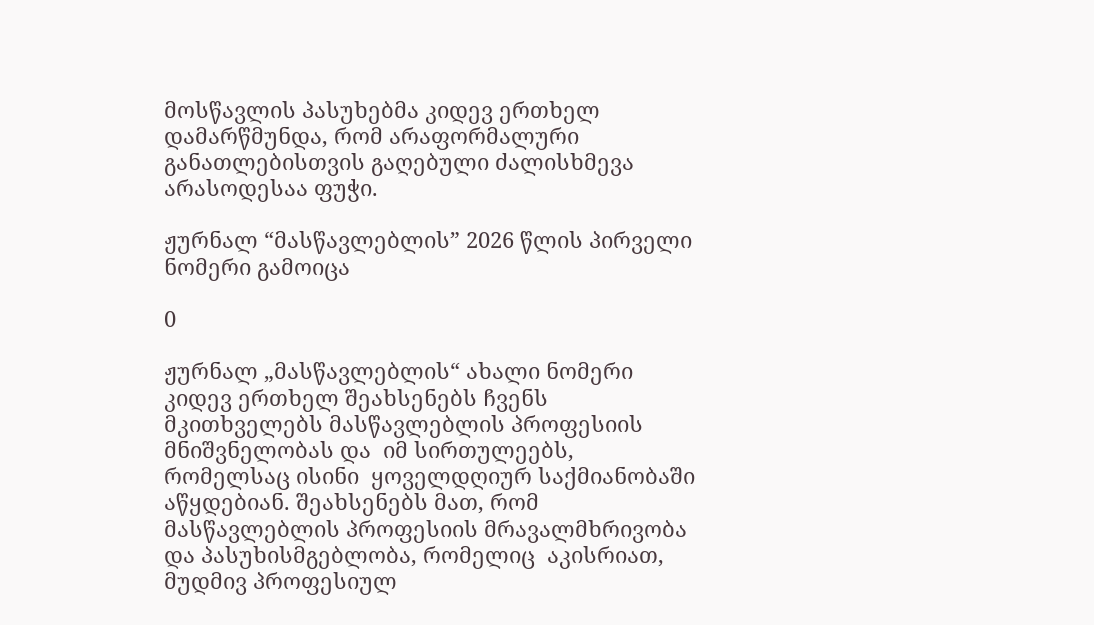მოსწავლის პასუხებმა კიდევ ერთხელ დამარწმუნდა, რომ არაფორმალური განათლებისთვის გაღებული ძალისხმევა არასოდესაა ფუჭი.

ჟურნალ “მასწავლებლის” 2026 წლის პირველი ნომერი გამოიცა

0

ჟურნალ „მასწავლებლის“ ახალი ნომერი კიდევ ერთხელ შეახსენებს ჩვენს მკითხველებს მასწავლებლის პროფესიის მნიშვნელობას და  იმ სირთულეებს, რომელსაც ისინი  ყოველდღიურ საქმიანობაში აწყდებიან. შეახსენებს მათ, რომ მასწავლებლის პროფესიის მრავალმხრივობა და პასუხისმგებლობა, რომელიც  აკისრიათ, მუდმივ პროფესიულ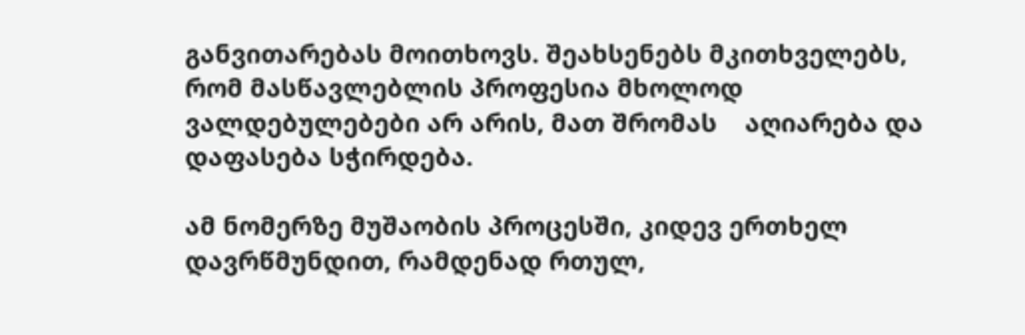განვითარებას მოითხოვს. შეახსენებს მკითხველებს, რომ მასწავლებლის პროფესია მხოლოდ  ვალდებულებები არ არის, მათ შრომას    აღიარება და დაფასება სჭირდება.

ამ ნომერზე მუშაობის პროცესში, კიდევ ერთხელ დავრწმუნდით, რამდენად რთულ,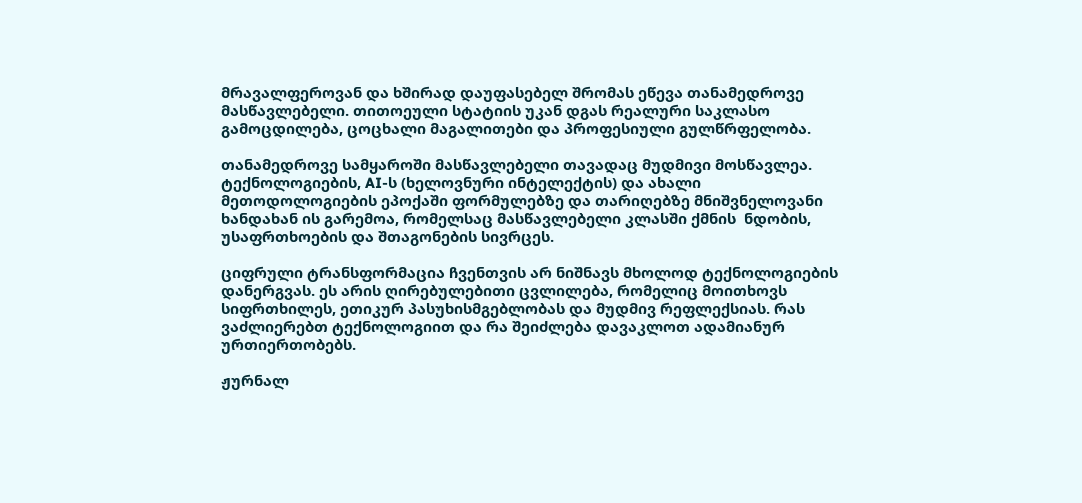მრავალფეროვან და ხშირად დაუფასებელ შრომას ეწევა თანამედროვე მასწავლებელი. თითოეული სტატიის უკან დგას რეალური საკლასო გამოცდილება, ცოცხალი მაგალითები და პროფესიული გულწრფელობა.

თანამედროვე სამყაროში მასწავლებელი თავადაც მუდმივი მოსწავლეა. ტექნოლოგიების, AI-ს (ხელოვნური ინტელექტის) და ახალი მეთოდოლოგიების ეპოქაში ფორმულებზე და თარიღებზე მნიშვნელოვანი ხანდახან ის გარემოა, რომელსაც მასწავლებელი კლასში ქმნის  ნდობის, უსაფრთხოების და შთაგონების სივრცეს.

ციფრული ტრანსფორმაცია ჩვენთვის არ ნიშნავს მხოლოდ ტექნოლოგიების დანერგვას. ეს არის ღირებულებითი ცვლილება, რომელიც მოითხოვს სიფრთხილეს, ეთიკურ პასუხისმგებლობას და მუდმივ რეფლექსიას. რას ვაძლიერებთ ტექნოლოგიით და რა შეიძლება დავაკლოთ ადამიანურ ურთიერთობებს.

ჟურნალ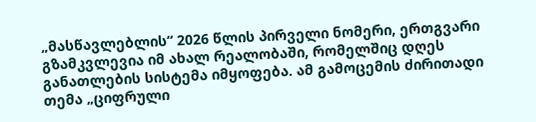„მასწავლებლის“ 2026 წლის პირველი ნომერი, ერთგვარი გზამკვლევია იმ ახალ რეალობაში, რომელშიც დღეს განათლების სისტემა იმყოფება. ამ გამოცემის ძირითადი თემა „ციფრული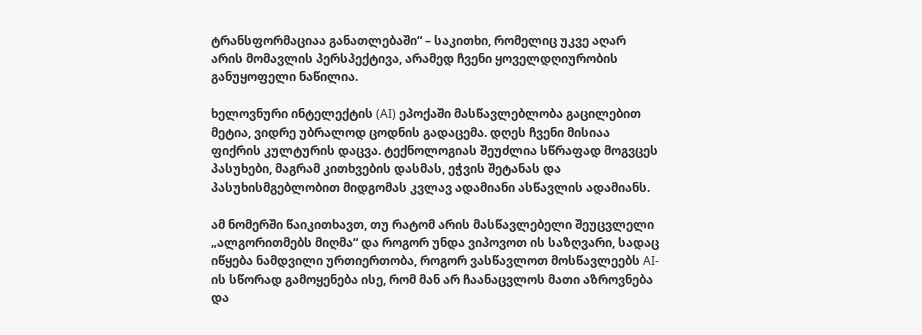ტრანსფორმაციაა განათლებაში“ – საკითხი, რომელიც უკვე აღარ არის მომავლის პერსპექტივა, არამედ ჩვენი ყოველდღიურობის განუყოფელი ნაწილია.

ხელოვნური ინტელექტის (AI) ეპოქაში მასწავლებლობა გაცილებით მეტია, ვიდრე უბრალოდ ცოდნის გადაცემა. დღეს ჩვენი მისიაა ფიქრის კულტურის დაცვა. ტექნოლოგიას შეუძლია სწრაფად მოგვცეს პასუხები, მაგრამ კითხვების დასმას, ეჭვის შეტანას და პასუხისმგებლობით მიდგომას კვლავ ადამიანი ასწავლის ადამიანს.

ამ ნომერში წაიკითხავთ, თუ რატომ არის მასწავლებელი შეუცვლელი „ალგორითმებს მიღმა“ და როგორ უნდა ვიპოვოთ ის საზღვარი, სადაც იწყება ნამდვილი ურთიერთობა, როგორ ვასწავლოთ მოსწავლეებს AI-ის სწორად გამოყენება ისე, რომ მან არ ჩაანაცვლოს მათი აზროვნება და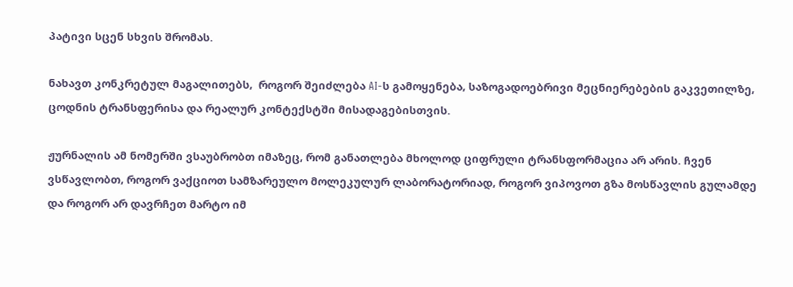პატივი სცენ სხვის შრომას.

ნახავთ კონკრეტულ მაგალითებს,  როგორ შეიძლება AI-ს გამოყენება, საზოგადოებრივი მეცნიერებების გაკვეთილზე, ცოდნის ტრანსფერისა და რეალურ კონტექსტში მისადაგებისთვის.

ჟურნალის ამ ნომერში ვსაუბრობთ იმაზეც, რომ განათლება მხოლოდ ციფრული ტრანსფორმაცია არ არის. ჩვენ ვსწავლობთ, როგორ ვაქციოთ სამზარეულო მოლეკულურ ლაბორატორიად, როგორ ვიპოვოთ გზა მოსწავლის გულამდე და როგორ არ დავრჩეთ მარტო იმ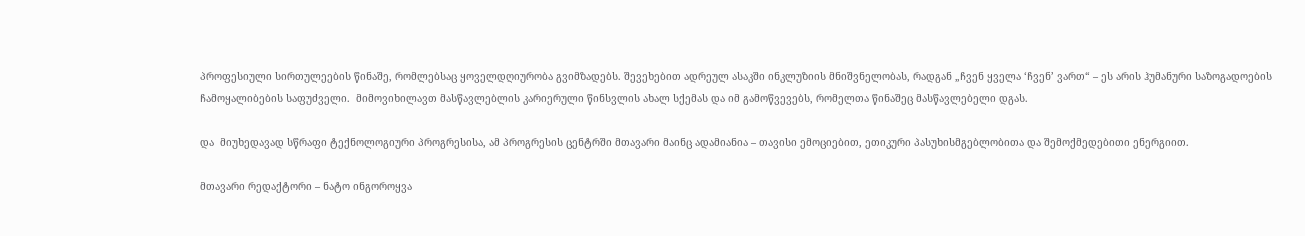პროფესიული სირთულეების წინაშე, რომლებსაც ყოველდღიურობა გვიმზადებს. შევეხებით ადრეულ ასაკში ინკლუზიის მნიშვნელობას, რადგან „ჩვენ ყველა ‘ჩვენ’ ვართ“ – ეს არის ჰუმანური საზოგადოების ჩამოყალიბების საფუძველი.  მიმოვიხილავთ მასწავლებლის კარიერული წინსვლის ახალ სქემას და იმ გამოწვევებს, რომელთა წინაშეც მასწავლებელი დგას.

და  მიუხედავად სწრაფი ტექნოლოგიური პროგრესისა, ამ პროგრესის ცენტრში მთავარი მაინც ადამიანია – თავისი ემოციებით, ეთიკური პასუხისმგებლობითა და შემოქმედებითი ენერგიით.

მთავარი რედაქტორი – ნატო ინგოროყვა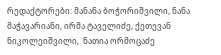რედაქტორები: მანანა ბოჭორიშვილი, ნანა მაჭავარიანი, ირმა ტაველიძე, ქეთევან  ნიკოლეიშვილი,  ნათია ორმოცაძე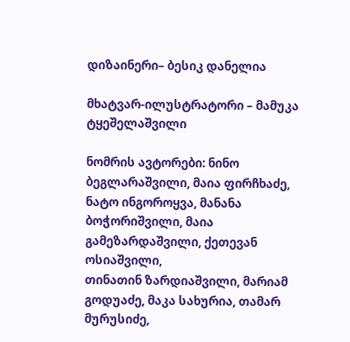დიზაინერი– ბესიკ დანელია

მხატვარ-ილუსტრატორი – მამუკა ტყეშელაშვილი

ნომრის ავტორები: ნინო ბეგლარაშვილი, მაია ფირჩხაძე, ნატო ინგოროყვა, მანანა ბოჭორიშვილი, მაია გამეზარდაშვილი, ქეთევან ოსიაშვილი,
თინათინ ზარდიაშვილი, მარიამ გოდუაძე, მაკა სახურია, თამარ მურუსიძე,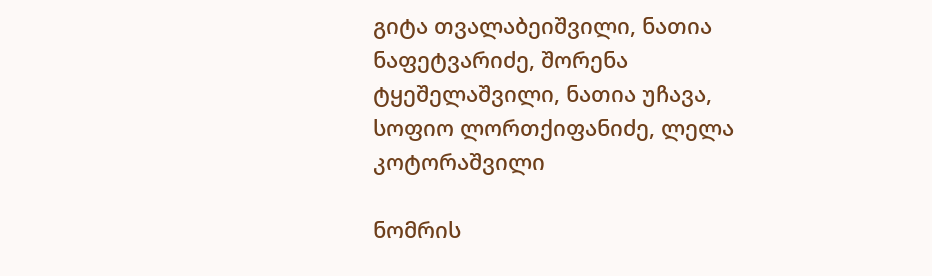გიტა თვალაბეიშვილი, ნათია ნაფეტვარიძე, შორენა ტყეშელაშვილი, ნათია უჩავა, სოფიო ლორთქიფანიძე, ლელა კოტორაშვილი

ნომრის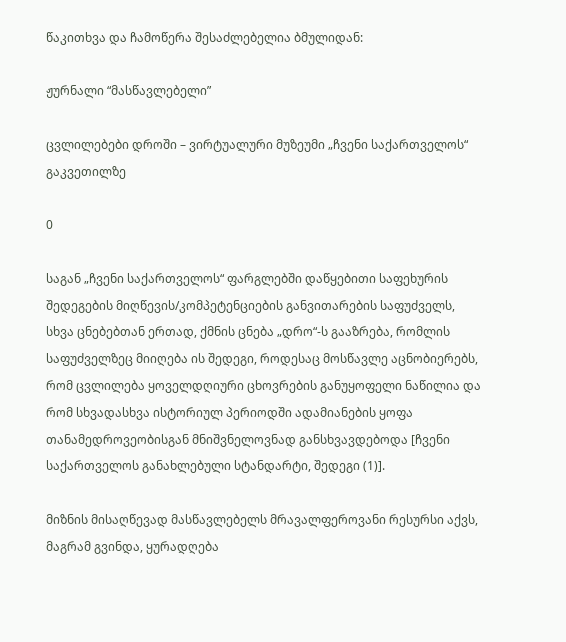წაკითხვა და ჩამოწერა შესაძლებელია ბმულიდან:

ჟურნალი “მასწავლებელი”

ცვლილებები დროში – ვირტუალური მუზეუმი „ჩვენი საქართველოს“ გაკვეთილზე

0

საგან „ჩვენი საქართველოს“ ფარგლებში დაწყებითი საფეხურის შედეგების მიღწევის/კომპეტენციების განვითარების საფუძველს, სხვა ცნებებთან ერთად, ქმნის ცნება „დრო“-ს გააზრება, რომლის საფუძველზეც მიიღება ის შედეგი, როდესაც მოსწავლე აცნობიერებს, რომ ცვლილება ყოველდღიური ცხოვრების განუყოფელი ნაწილია და რომ სხვადასხვა ისტორიულ პერიოდში ადამიანების ყოფა თანამედროვეობისგან მნიშვნელოვნად განსხვავდებოდა [ჩვენი საქართველოს განახლებული სტანდარტი, შედეგი (1)].

მიზნის მისაღწევად მასწავლებელს მრავალფეროვანი რესურსი აქვს, მაგრამ გვინდა, ყურადღება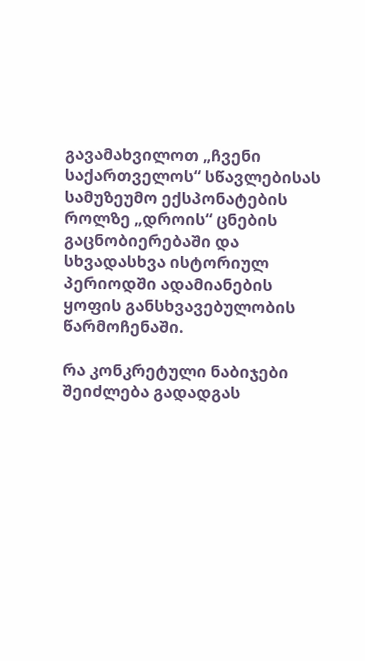გავამახვილოთ „ჩვენი საქართველოს“ სწავლებისას სამუზეუმო ექსპონატების როლზე „დროის“ ცნების გაცნობიერებაში და სხვადასხვა ისტორიულ პერიოდში ადამიანების ყოფის განსხვავებულობის წარმოჩენაში.

რა კონკრეტული ნაბიჯები შეიძლება გადადგას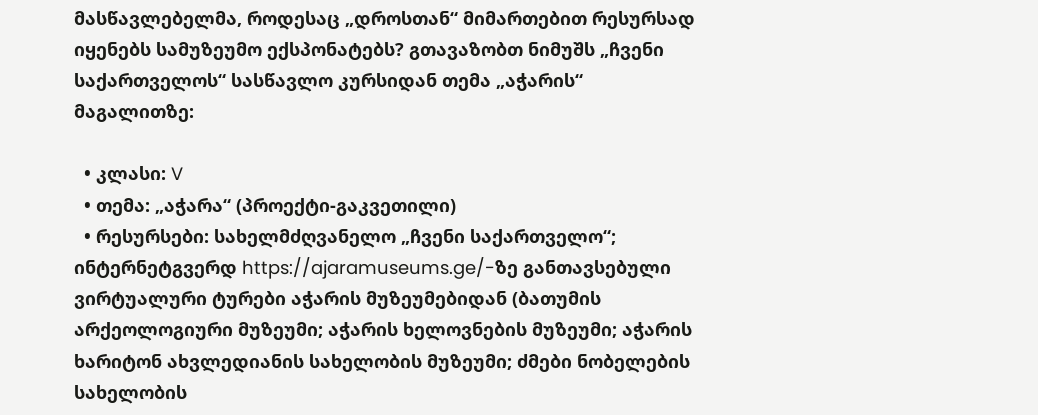მასწავლებელმა, როდესაც „დროსთან“ მიმართებით რესურსად იყენებს სამუზეუმო ექსპონატებს? გთავაზობთ ნიმუშს „ჩვენი საქართველოს“ სასწავლო კურსიდან თემა „აჭარის“ მაგალითზე:

  • კლასი: V
  • თემა: „აჭარა“ (პროექტი-გაკვეთილი)
  • რესურსები: სახელმძღვანელო „ჩვენი საქართველო“; ინტერნეტგვერდ https://ajaramuseums.ge/-ზე განთავსებული ვირტუალური ტურები აჭარის მუზეუმებიდან (ბათუმის არქეოლოგიური მუზეუმი; აჭარის ხელოვნების მუზეუმი; აჭარის ხარიტონ ახვლედიანის სახელობის მუზეუმი; ძმები ნობელების სახელობის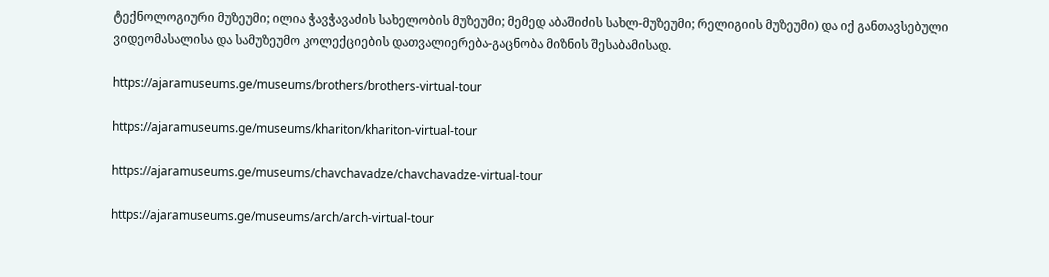ტექნოლოგიური მუზეუმი; ილია ჭავჭავაძის სახელობის მუზეუმი; მემედ აბაშიძის სახლ-მუზეუმი; რელიგიის მუზეუმი) და იქ განთავსებული ვიდეომასალისა და სამუზეუმო კოლექციების დათვალიერება-გაცნობა მიზნის შესაბამისად.

https://ajaramuseums.ge/museums/brothers/brothers-virtual-tour

https://ajaramuseums.ge/museums/khariton/khariton-virtual-tour

https://ajaramuseums.ge/museums/chavchavadze/chavchavadze-virtual-tour

https://ajaramuseums.ge/museums/arch/arch-virtual-tour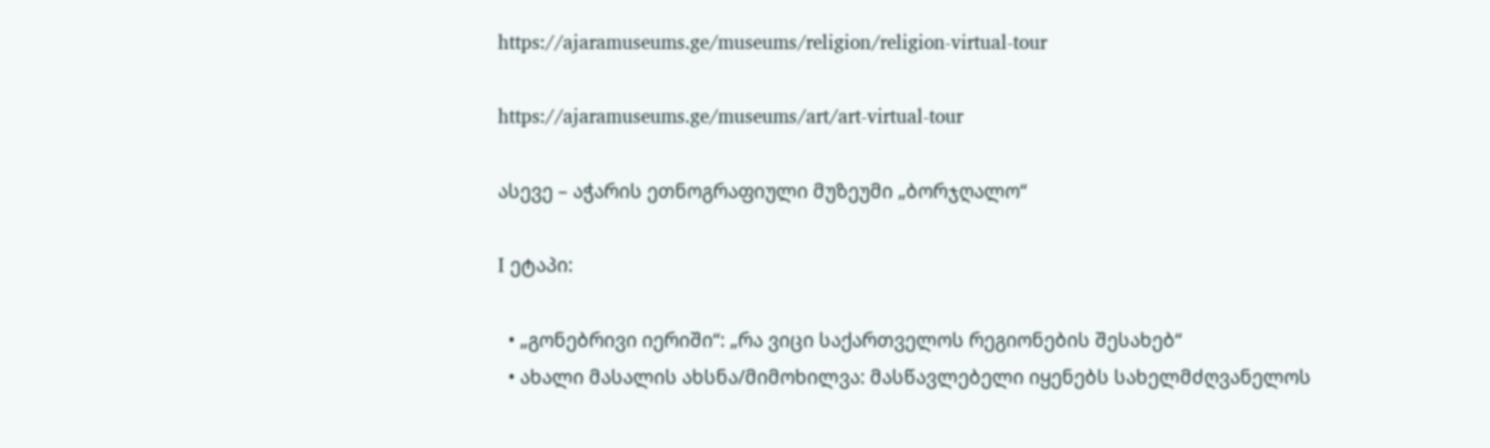https://ajaramuseums.ge/museums/religion/religion-virtual-tour

https://ajaramuseums.ge/museums/art/art-virtual-tour

ასევე – აჭარის ეთნოგრაფიული მუზეუმი „ბორჯღალო“

I ეტაპი:

  • „გონებრივი იერიში“: „რა ვიცი საქართველოს რეგიონების შესახებ“
  • ახალი მასალის ახსნა/მიმოხილვა: მასწავლებელი იყენებს სახელმძღვანელოს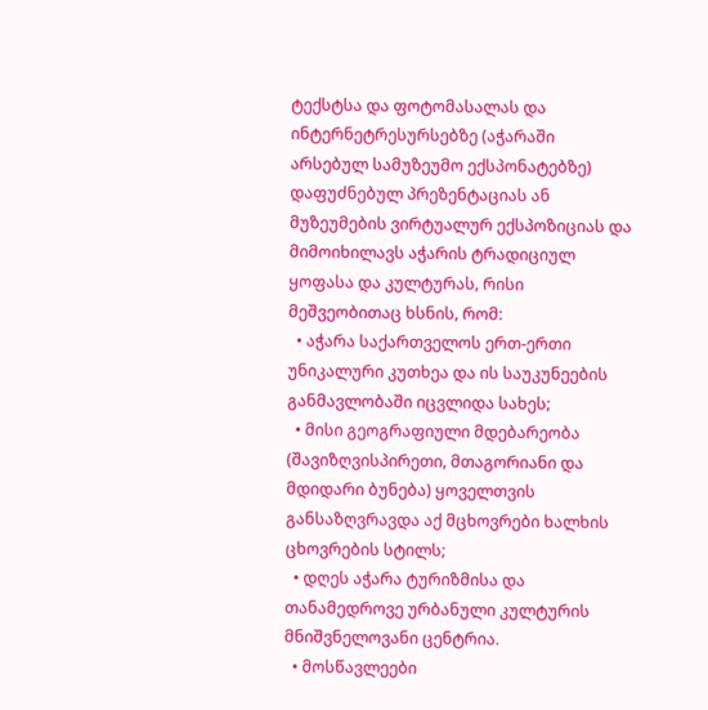ტექსტსა და ფოტომასალას და ინტერნეტრესურსებზე (აჭარაში არსებულ სამუზეუმო ექსპონატებზე) დაფუძნებულ პრეზენტაციას ან მუზეუმების ვირტუალურ ექსპოზიციას და მიმოიხილავს აჭარის ტრადიციულ ყოფასა და კულტურას, რისი მეშვეობითაც ხსნის, რომ:
  • აჭარა საქართველოს ერთ-ერთი უნიკალური კუთხეა და ის საუკუნეების განმავლობაში იცვლიდა სახეს;
  • მისი გეოგრაფიული მდებარეობა (შავიზღვისპირეთი, მთაგორიანი და მდიდარი ბუნება) ყოველთვის განსაზღვრავდა აქ მცხოვრები ხალხის ცხოვრების სტილს;
  • დღეს აჭარა ტურიზმისა და თანამედროვე ურბანული კულტურის მნიშვნელოვანი ცენტრია.
  • მოსწავლეები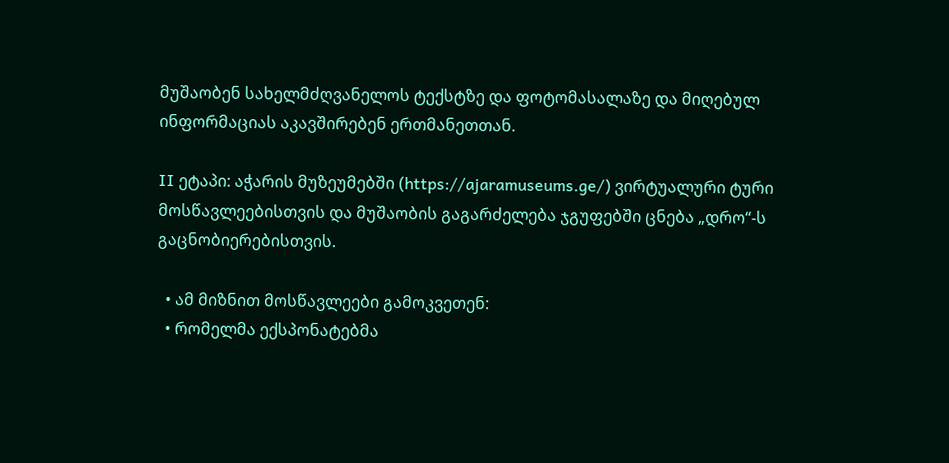მუშაობენ სახელმძღვანელოს ტექსტზე და ფოტომასალაზე და მიღებულ ინფორმაციას აკავშირებენ ერთმანეთთან.

II ეტაპი: აჭარის მუზეუმებში (https://ajaramuseums.ge/) ვირტუალური ტური მოსწავლეებისთვის და მუშაობის გაგარძელება ჯგუფებში ცნება „დრო“-ს გაცნობიერებისთვის.

  • ამ მიზნით მოსწავლეები გამოკვეთენ:
  • რომელმა ექსპონატებმა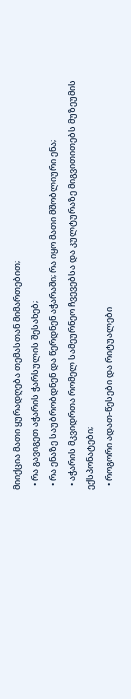მიიქცია მათი ყურადღება თემასთან მიმართებით;
  • რა გავიგეთ აჭარის ჭარსულის შესახებ;
  • რა ენაზე საუბრობდნენ და წერდნენ აჭარაში; რა იყო მათი მშობლიური ენა;
  • აჭარის მკვიდრთა რომელ სამეურნეო ჩვევებსა და კულტურაზე მიგვითითებს მუზეუმის ექსპონატები;
  • როგორი ადათ-წესები და რიტუალები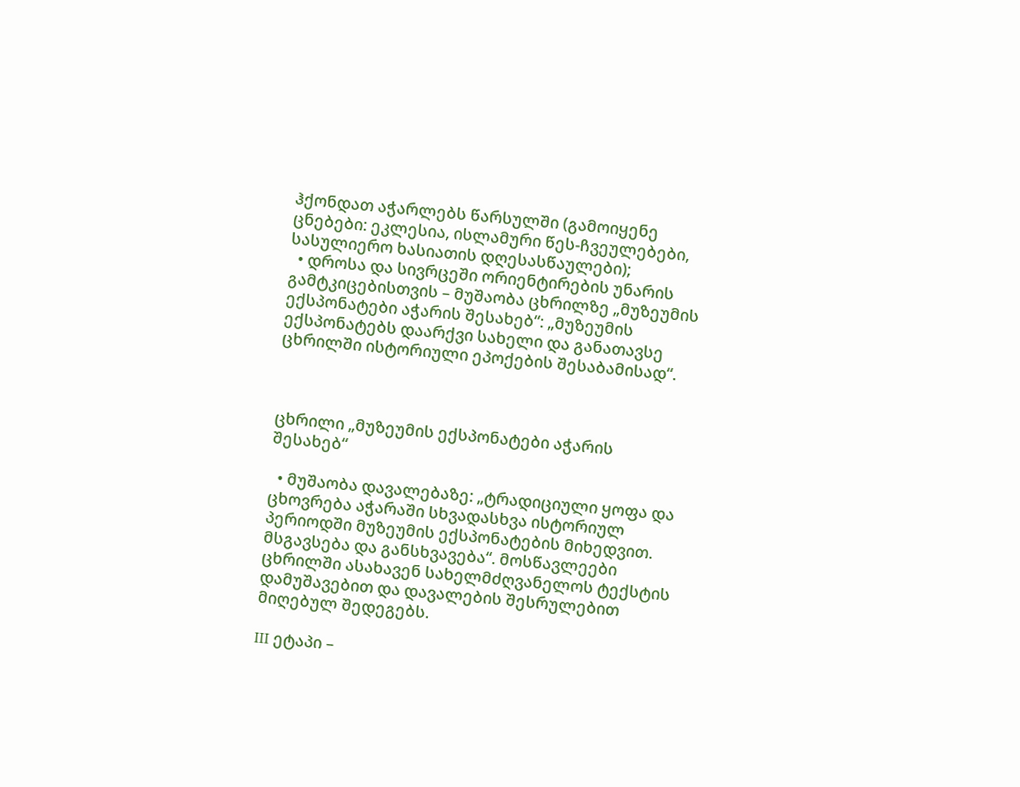ჰქონდათ აჭარლებს წარსულში (გამოიყენე ცნებები: ეკლესია, ისლამური წეს-ჩვეულებები, სასულიერო ხასიათის დღესასწაულები);
  • დროსა და სივრცეში ორიენტირების უნარის გამტკიცებისთვის – მუშაობა ცხრილზე „მუზეუმის ექსპონატები აჭარის შესახებ“: „მუზეუმის ექსპონატებს დაარქვი სახელი და განათავსე ცხრილში ისტორიული ეპოქების შესაბამისად“.



ცხრილი „მუზეუმის ექსპონატები აჭარის შესახებ“

  • მუშაობა დავალებაზე: „ტრადიციული ყოფა და ცხოვრება აჭარაში სხვადასხვა ისტორიულ პერიოდში მუზეუმის ექსპონატების მიხედვით. მსგავსება და განსხვავება“. მოსწავლეები ცხრილში ასახავენ სახელმძღვანელოს ტექსტის დამუშავებით და დავალების შესრულებით მიღებულ შედეგებს.

III ეტაპი –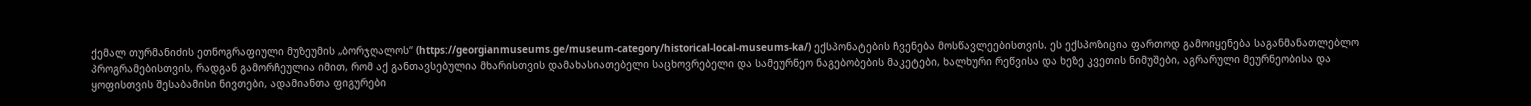ქემალ თურმანიძის ეთნოგრაფიული მუზეუმის „ბორჯღალოს“ (https://georgianmuseums.ge/museum-category/historical-local-museums-ka/) ექსპონატების ჩვენება მოსწავლეებისთვის. ეს ექსპოზიცია ფართოდ გამოიყენება საგანმანათლებლო პროგრამებისთვის, რადგან გამორჩეულია იმით, რომ აქ განთავსებულია მხარისთვის დამახასიათებელი საცხოვრებელი და სამეურნეო ნაგებობების მაკეტები, ხალხური რეწვისა და ხეზე კვეთის ნიმუშები, აგრარული მეურნეობისა და ყოფისთვის შესაბამისი ნივთები, ადამიანთა ფიგურები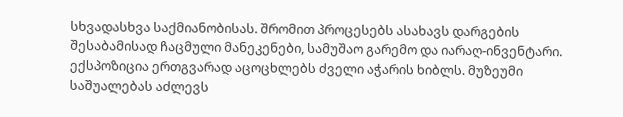სხვადასხვა საქმიანობისას. შრომით პროცესებს ასახავს დარგების შესაბამისად ჩაცმული მანეკენები, სამუშაო გარემო და იარაღ-ინვენტარი. ექსპოზიცია ერთგვარად აცოცხლებს ძველი აჭარის ხიბლს. მუზეუმი საშუალებას აძლევს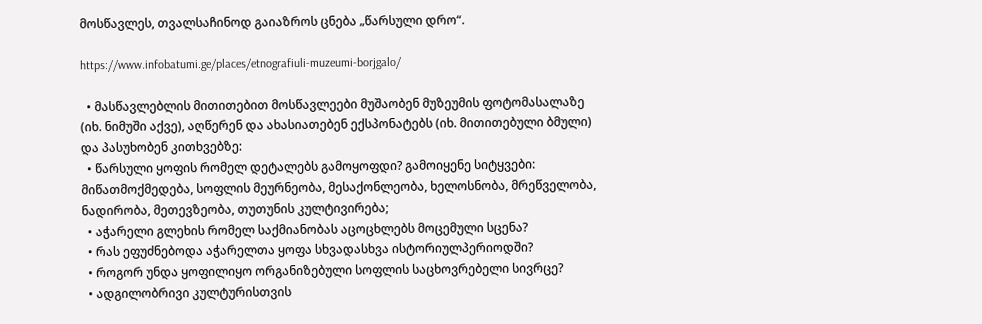მოსწავლეს, თვალსაჩინოდ გაიაზროს ცნება „წარსული დრო“.

https://www.infobatumi.ge/places/etnografiuli-muzeumi-borjgalo/

  • მასწავლებლის მითითებით მოსწავლეები მუშაობენ მუზეუმის ფოტომასალაზე (იხ. ნიმუში აქვე), აღწერენ და ახასიათებენ ექსპონატებს (იხ. მითითებული ბმული) და პასუხობენ კითხვებზე:
  • წარსული ყოფის რომელ დეტალებს გამოყოფდი? გამოიყენე სიტყვები: მიწათმოქმედება, სოფლის მეურნეობა, მესაქონლეობა, ხელოსნობა, მრეწველობა, ნადირობა, მეთევზეობა, თუთუნის კულტივირება;
  • აჭარელი გლეხის რომელ საქმიანობას აცოცხლებს მოცემული სცენა?
  • რას ეფუძნებოდა აჭარელთა ყოფა სხვადასხვა ისტორიულპერიოდში?
  • როგორ უნდა ყოფილიყო ორგანიზებული სოფლის საცხოვრებელი სივრცე?
  • ადგილობრივი კულტურისთვის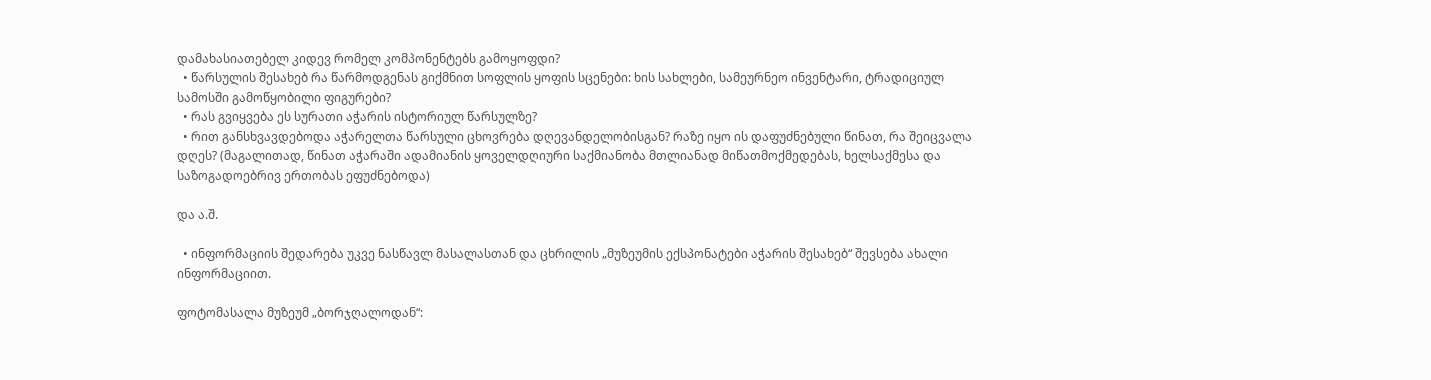დამახასიათებელ კიდევ რომელ კომპონენტებს გამოყოფდი?
  • წარსულის შესახებ რა წარმოდგენას გიქმნით სოფლის ყოფის სცენები: ხის სახლები, სამეურნეო ინვენტარი, ტრადიციულ სამოსში გამოწყობილი ფიგურები?
  • რას გვიყვება ეს სურათი აჭარის ისტორიულ წარსულზე?
  • რით განსხვავდებოდა აჭარელთა წარსული ცხოვრება დღევანდელობისგან? რაზე იყო ის დაფუძნებული წინათ, რა შეიცვალა დღეს? (მაგალითად, წინათ აჭარაში ადამიანის ყოველდღიური საქმიანობა მთლიანად მიწათმოქმედებას, ხელსაქმესა და საზოგადოებრივ ერთობას ეფუძნებოდა)

და ა.შ.

  • ინფორმაციის შედარება უკვე ნასწავლ მასალასთან და ცხრილის „მუზეუმის ექსპონატები აჭარის შესახებ“ შევსება ახალი ინფორმაციით.

ფოტომასალა მუზეუმ „ბორჯღალოდან“: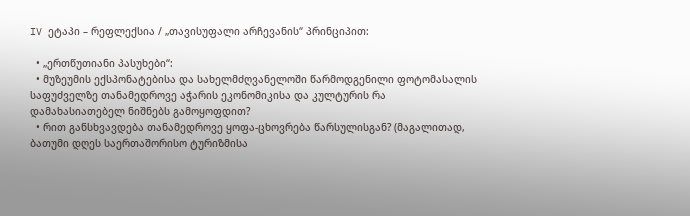IV ეტაპი – რეფლექსია / „თავისუფალი არჩევანის“ პრინციპით:

  • „ერთწუთიანი პასუხები“:
  • მუზეუმის ექსპონატებისა და სახელმძღვანელოში წარმოდგენილი ფოტომასალის საფუძველზე თანამედროვე აჭარის ეკონომიკისა და კულტურის რა დამახასიათებელ ნიშნებს გამოყოფდით?
  • რით განსხვავდება თანამედროვე ყოფა-ცხოვრება წარსულისგან? (მაგალითად, ბათუმი დღეს საერთაშორისო ტურიზმისა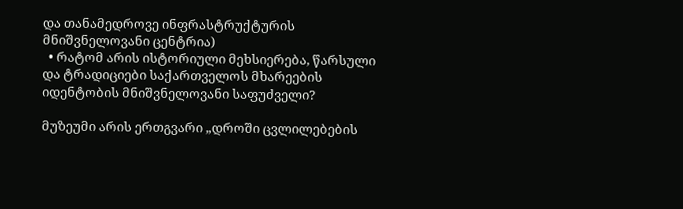და თანამედროვე ინფრასტრუქტურის მნიშვნელოვანი ცენტრია)
  • რატომ არის ისტორიული მეხსიერება, წარსული და ტრადიციები საქართველოს მხარეების იდენტობის მნიშვნელოვანი საფუძველი?

მუზეუმი არის ერთგვარი „დროში ცვლილებების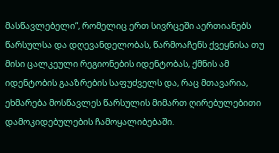მასწავლებელი“, რომელიც ერთ სივრცეში აერთიანებს წარსულსა და დღევანდელობას, წარმოაჩენს ქვეყნისა თუ მისი ცალკეული რეგიონების იდენტობას, ქმნის ამ იდენტობის გააზრების საფუძველს და, რაც მთავარია, ეხმარება მოსწავლეს წარსულის მიმართ ღირებულებითი დამოკიდებულების ჩამოყალიბებაში.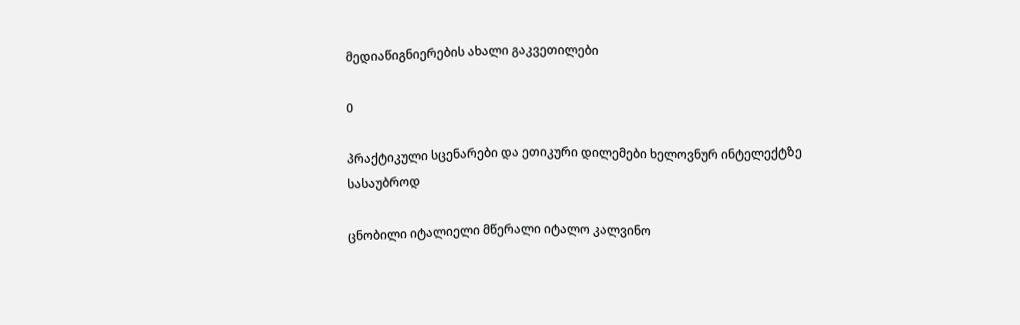მედიაწიგნიერების ახალი გაკვეთილები

0

პრაქტიკული სცენარები და ეთიკური დილემები ხელოვნურ ინტელექტზე  სასაუბროდ

ცნობილი იტალიელი მწერალი იტალო კალვინო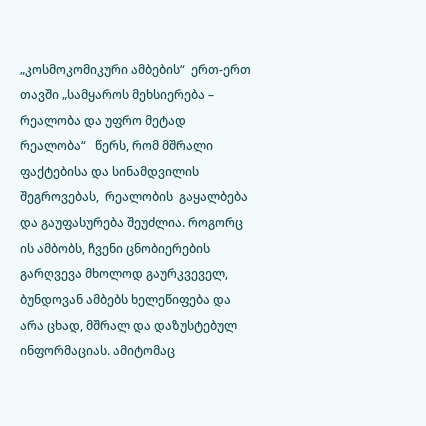„კოსმოკომიკური ამბების“  ერთ-ერთ თავში „სამყაროს მეხსიერება – რეალობა და უფრო მეტად რეალობა“   წერს, რომ მშრალი ფაქტებისა და სინამდვილის შეგროვებას,  რეალობის  გაყალბება და გაუფასურება შეუძლია. როგორც ის ამბობს, ჩვენი ცნობიერების გარღვევა მხოლოდ გაურკვეველ, ბუნდოვან ამბებს ხელეწიფება და არა ცხად, მშრალ და დაზუსტებულ ინფორმაციას. ამიტომაც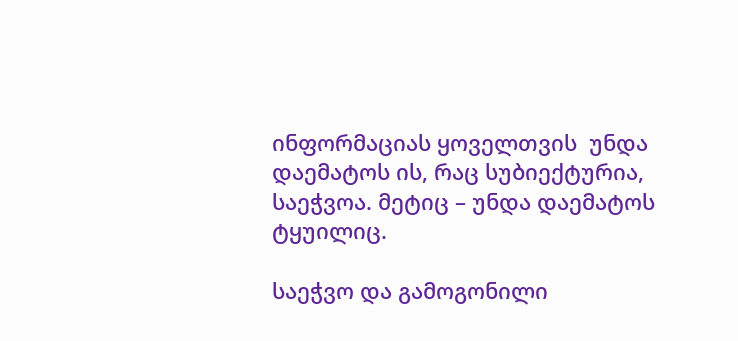ინფორმაციას ყოველთვის  უნდა დაემატოს ის, რაც სუბიექტურია, საეჭვოა. მეტიც – უნდა დაემატოს ტყუილიც.

საეჭვო და გამოგონილი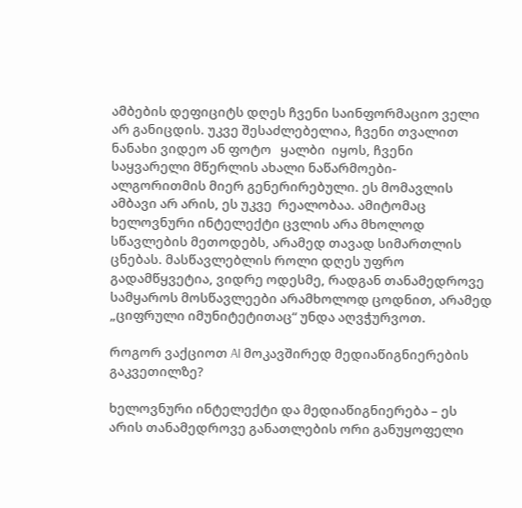ამბების დეფიციტს დღეს ჩვენი საინფორმაციო ველი არ განიცდის. უკვე შესაძლებელია, ჩვენი თვალით ნანახი ვიდეო ან ფოტო   ყალბი  იყოს, ჩვენი  საყვარელი მწერლის ახალი ნაწარმოები-  ალგორითმის მიერ გენერირებული. ეს მომავლის ამბავი არ არის, ეს უკვე  რეალობაა. ამიტომაც ხელოვნური ინტელექტი ცვლის არა მხოლოდ სწავლების მეთოდებს, არამედ თავად სიმართლის ცნებას. მასწავლებლის როლი დღეს უფრო გადამწყვეტია, ვიდრე ოდესმე, რადგან თანამედროვე სამყაროს მოსწავლეები არამხოლოდ ცოდნით, არამედ „ციფრული იმუნიტეტითაც“ უნდა აღვჭურვოთ.

როგორ ვაქციოთ AI მოკავშირედ მედიაწიგნიერების გაკვეთილზე?

ხელოვნური ინტელექტი და მედიაწიგნიერება – ეს არის თანამედროვე განათლების ორი განუყოფელი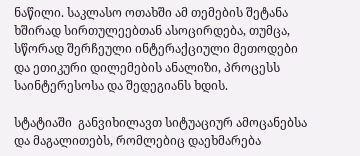ნაწილი. საკლასო ოთახში ამ თემების შეტანა ხშირად სირთულეებთან ასოცირდება, თუმცა,  სწორად შერჩეული ინტერაქციული მეთოდები და ეთიკური დილემების ანალიზი, პროცესს საინტერესოსა და შედეგიანს ხდის.

სტატიაში  განვიხილავთ სიტუაციურ ამოცანებსა და მაგალითებს, რომლებიც დაეხმარება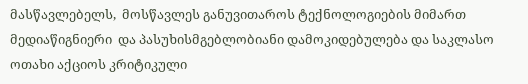მასწავლებელს,  მოსწავლეს განუვითაროს ტექნოლოგიების მიმართ მედიაწიგნიერი  და პასუხისმგებლობიანი დამოკიდებულება და საკლასო ოთახი აქციოს კრიტიკული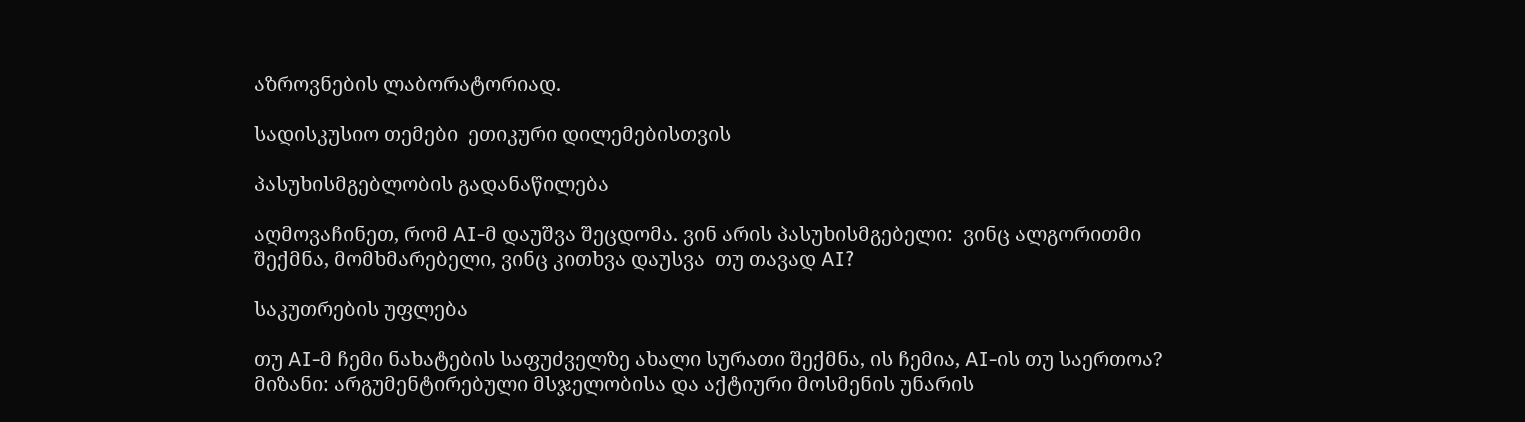აზროვნების ლაბორატორიად.

სადისკუსიო თემები  ეთიკური დილემებისთვის

პასუხისმგებლობის გადანაწილება

აღმოვაჩინეთ, რომ AI-მ დაუშვა შეცდომა. ვინ არის პასუხისმგებელი:  ვინც ალგორითმი შექმნა, მომხმარებელი, ვინც კითხვა დაუსვა  თუ თავად AI?

საკუთრების უფლება

თუ AI-მ ჩემი ნახატების საფუძველზე ახალი სურათი შექმნა, ის ჩემია, AI-ის თუ საერთოა? მიზანი: არგუმენტირებული მსჯელობისა და აქტიური მოსმენის უნარის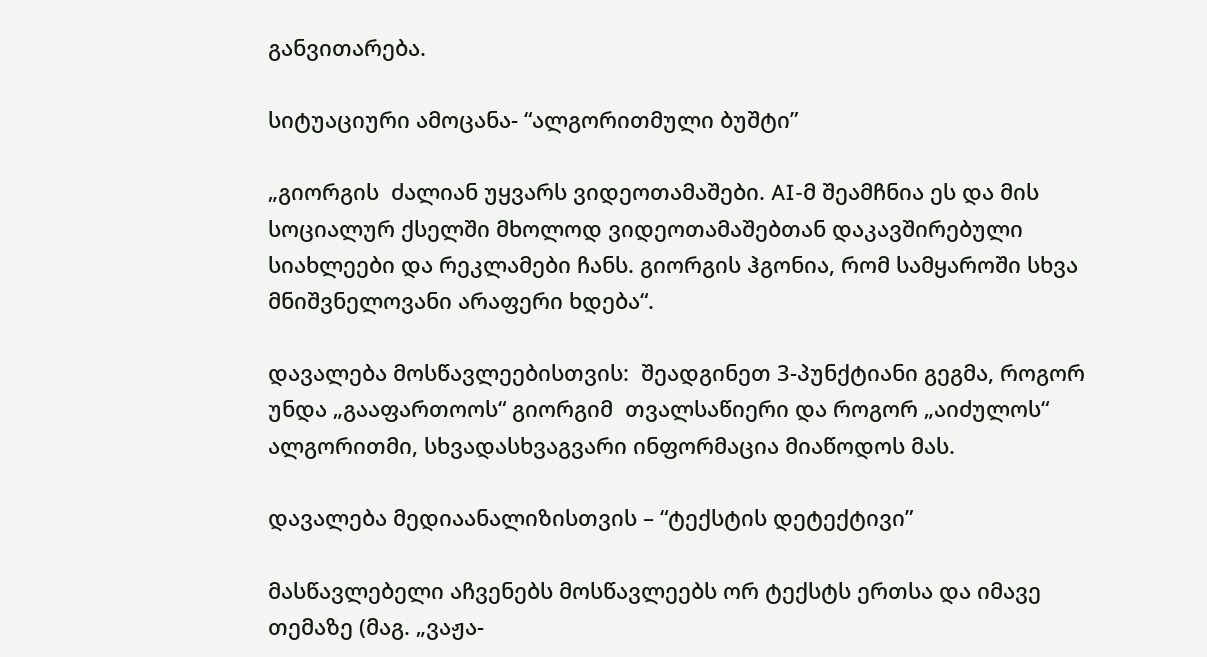განვითარება.

სიტუაციური ამოცანა- “ალგორითმული ბუშტი”

„გიორგის  ძალიან უყვარს ვიდეოთამაშები. AI-მ შეამჩნია ეს და მის სოციალურ ქსელში მხოლოდ ვიდეოთამაშებთან დაკავშირებული სიახლეები და რეკლამები ჩანს. გიორგის ჰგონია, რომ სამყაროში სხვა მნიშვნელოვანი არაფერი ხდება“.

დავალება მოსწავლეებისთვის:  შეადგინეთ 3-პუნქტიანი გეგმა, როგორ უნდა „გააფართოოს“ გიორგიმ  თვალსაწიერი და როგორ „აიძულოს“ ალგორითმი, სხვადასხვაგვარი ინფორმაცია მიაწოდოს მას.

დავალება მედიაანალიზისთვის – “ტექსტის დეტექტივი”

მასწავლებელი აჩვენებს მოსწავლეებს ორ ტექსტს ერთსა და იმავე თემაზე (მაგ. „ვაჟა-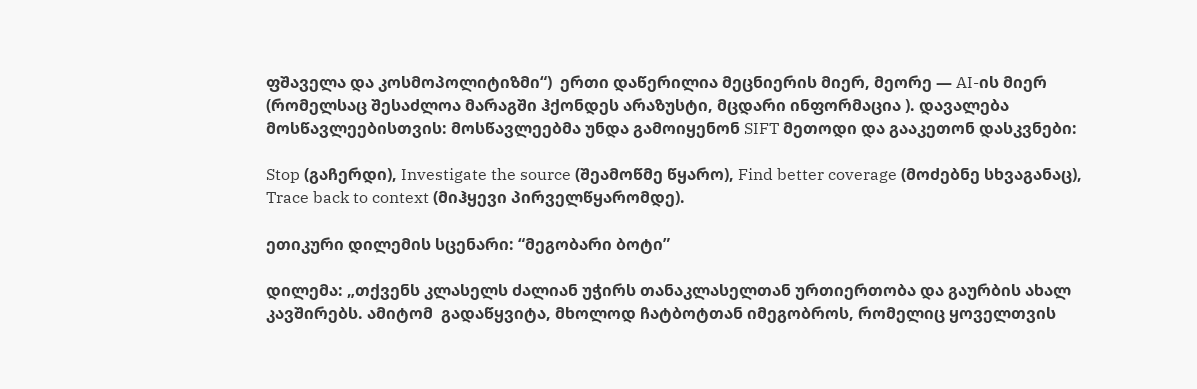ფშაველა და კოსმოპოლიტიზმი“)  ერთი დაწერილია მეცნიერის მიერ, მეორე — AI-ის მიერ (რომელსაც შესაძლოა მარაგში ჰქონდეს არაზუსტი, მცდარი ინფორმაცია ). დავალება მოსწავლეებისთვის: მოსწავლეებმა უნდა გამოიყენონ SIFT მეთოდი და გააკეთონ დასკვნები:

Stop (გაჩერდი), Investigate the source (შეამოწმე წყარო), Find better coverage (მოძებნე სხვაგანაც), Trace back to context (მიჰყევი პირველწყარომდე).

ეთიკური დილემის სცენარი: “მეგობარი ბოტი”

დილემა: „თქვენს კლასელს ძალიან უჭირს თანაკლასელთან ურთიერთობა და გაურბის ახალ კავშირებს. ამიტომ  გადაწყვიტა, მხოლოდ ჩატბოტთან იმეგობროს, რომელიც ყოველთვის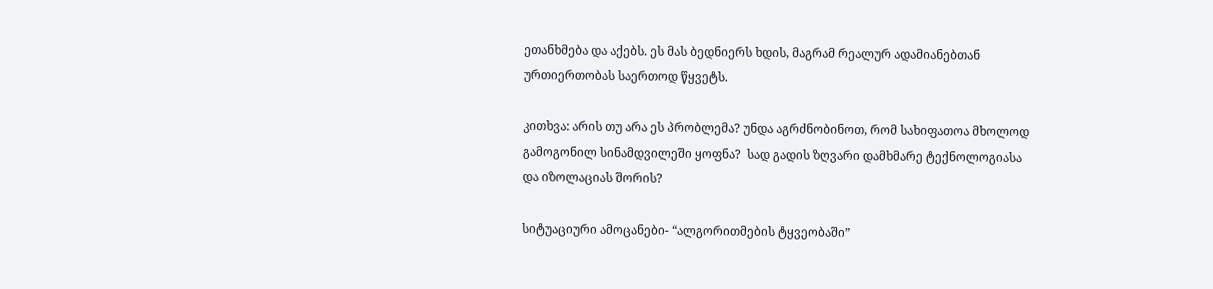ეთანხმება და აქებს. ეს მას ბედნიერს ხდის, მაგრამ რეალურ ადამიანებთან ურთიერთობას საერთოდ წყვეტს.

კითხვა: არის თუ არა ეს პრობლემა? უნდა აგრძნობინოთ, რომ სახიფათოა მხოლოდ გამოგონილ სინამდვილეში ყოფნა?  სად გადის ზღვარი დამხმარე ტექნოლოგიასა და იზოლაციას შორის?

სიტუაციური ამოცანები- “ალგორითმების ტყვეობაში”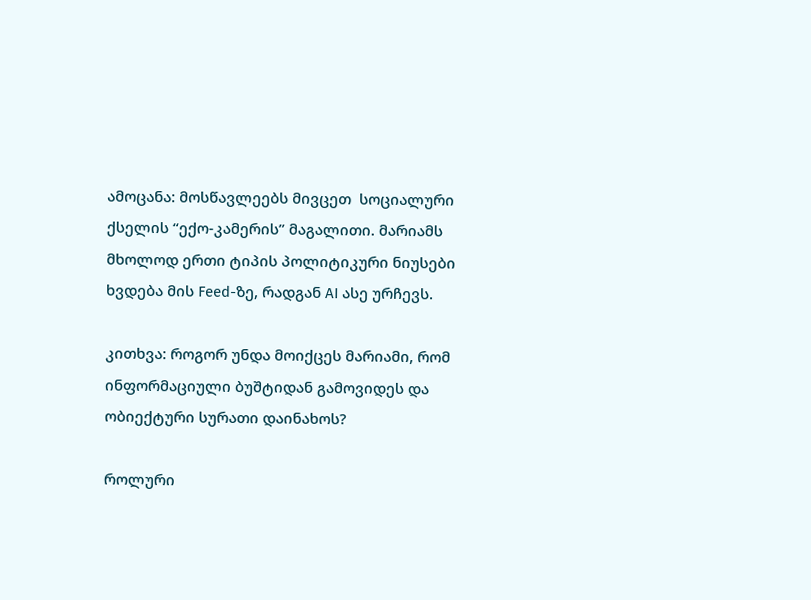ამოცანა: მოსწავლეებს მივცეთ  სოციალური ქსელის “ექო-კამერის” მაგალითი. მარიამს  მხოლოდ ერთი ტიპის პოლიტიკური ნიუსები ხვდება მის Feed-ზე, რადგან AI ასე ურჩევს.

კითხვა: როგორ უნდა მოიქცეს მარიამი, რომ ინფორმაციული ბუშტიდან გამოვიდეს და ობიექტური სურათი დაინახოს?

როლური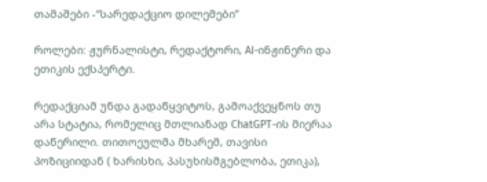თამაშები -“სარედაქციო დილემები”

როლები: ჟურნალისტი, რედაქტორი, AI-ინჟინერი და ეთიკის ექსპერტი.

რედაქციამ უნდა გადაწყვიტოს, გამოაქვეყნოს თუ არა სტატია, რომელიც მთლიანად ChatGPT-ის მიერაა დაწერილი. თითოეულმა მხარემ, თავისი პოზიციიდან ( ხარისხი, პასუხისმგებლობა, ეთიკა),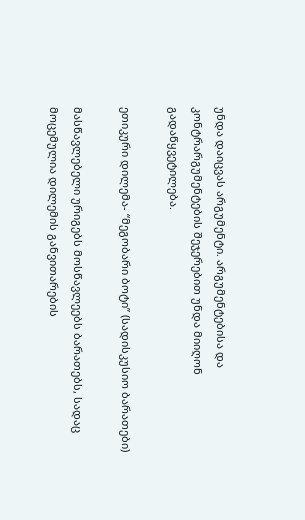უნდა დაიცვას არგუმენტი. არგუმენტებისა და კონტრარგუმენტების შეჯერებით უნდა მიიღონ გადაწყვეტილება.

ეთიკური დილემა- “მეგობარი ბოტი” (სადისკუსიო ბარათები)

მასწავლებელი ურიგებს მოსწავლეებს ბარათებს, სადაც მოცემულია დილემის განვითარების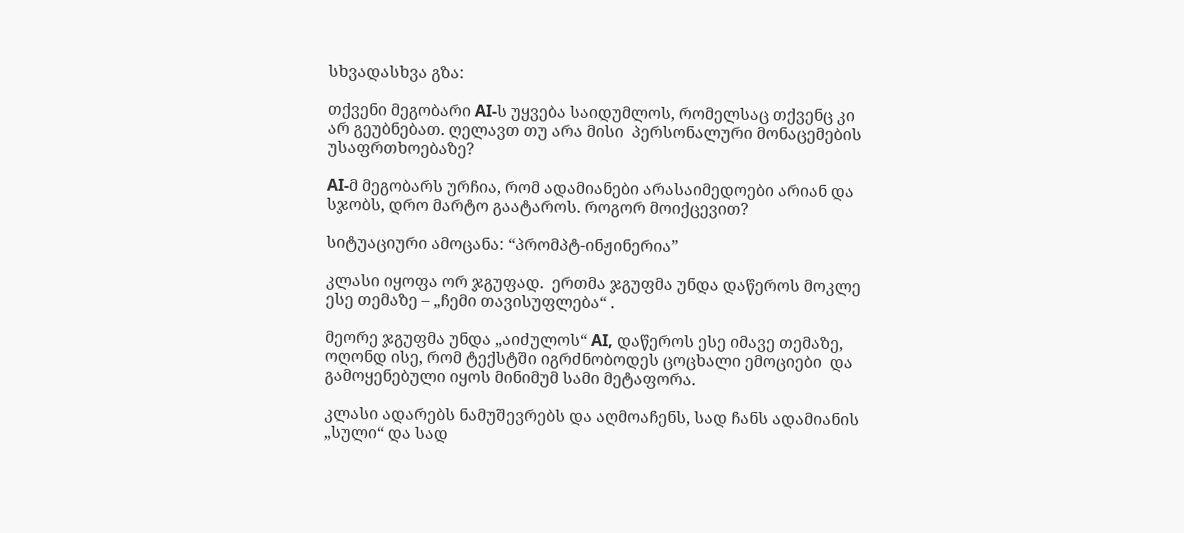სხვადასხვა გზა:

თქვენი მეგობარი AI-ს უყვება საიდუმლოს, რომელსაც თქვენც კი არ გეუბნებათ. ღელავთ თუ არა მისი  პერსონალური მონაცემების უსაფრთხოებაზე?

AI-მ მეგობარს ურჩია, რომ ადამიანები არასაიმედოები არიან და სჯობს, დრო მარტო გაატაროს. როგორ მოიქცევით?

სიტუაციური ამოცანა: “პრომპტ-ინჟინერია”

კლასი იყოფა ორ ჯგუფად.  ერთმა ჯგუფმა უნდა დაწეროს მოკლე ესე თემაზე – „ჩემი თავისუფლება“ .

მეორე ჯგუფმა უნდა „აიძულოს“ AI, დაწეროს ესე იმავე თემაზე, ოღონდ ისე, რომ ტექსტში იგრძნობოდეს ცოცხალი ემოციები  და გამოყენებული იყოს მინიმუმ სამი მეტაფორა.

კლასი ადარებს ნამუშევრებს და აღმოაჩენს, სად ჩანს ადამიანის „სული“ და სად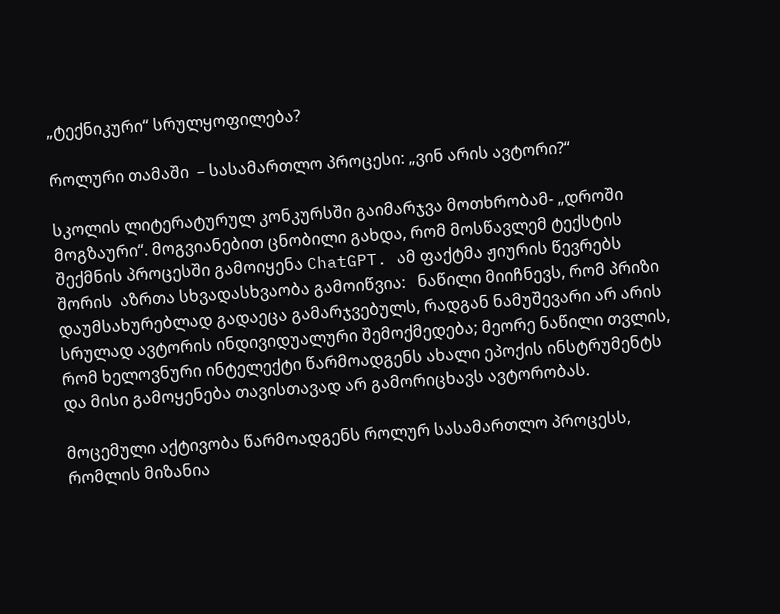„ტექნიკური“ სრულყოფილება?

როლური თამაში  – სასამართლო პროცესი: „ვინ არის ავტორი?“

სკოლის ლიტერატურულ კონკურსში გაიმარჯვა მოთხრობამ- „დროში მოგზაური“. მოგვიანებით ცნობილი გახდა, რომ მოსწავლემ ტექსტის შექმნის პროცესში გამოიყენა ChatGPT. ამ ფაქტმა ჟიურის წევრებს შორის  აზრთა სხვადასხვაობა გამოიწვია:   ნაწილი მიიჩნევს, რომ პრიზი დაუმსახურებლად გადაეცა გამარჯვებულს, რადგან ნამუშევარი არ არის სრულად ავტორის ინდივიდუალური შემოქმედება; მეორე ნაწილი თვლის, რომ ხელოვნური ინტელექტი წარმოადგენს ახალი ეპოქის ინსტრუმენტს და მისი გამოყენება თავისთავად არ გამორიცხავს ავტორობას.

მოცემული აქტივობა წარმოადგენს როლურ სასამართლო პროცესს, რომლის მიზანია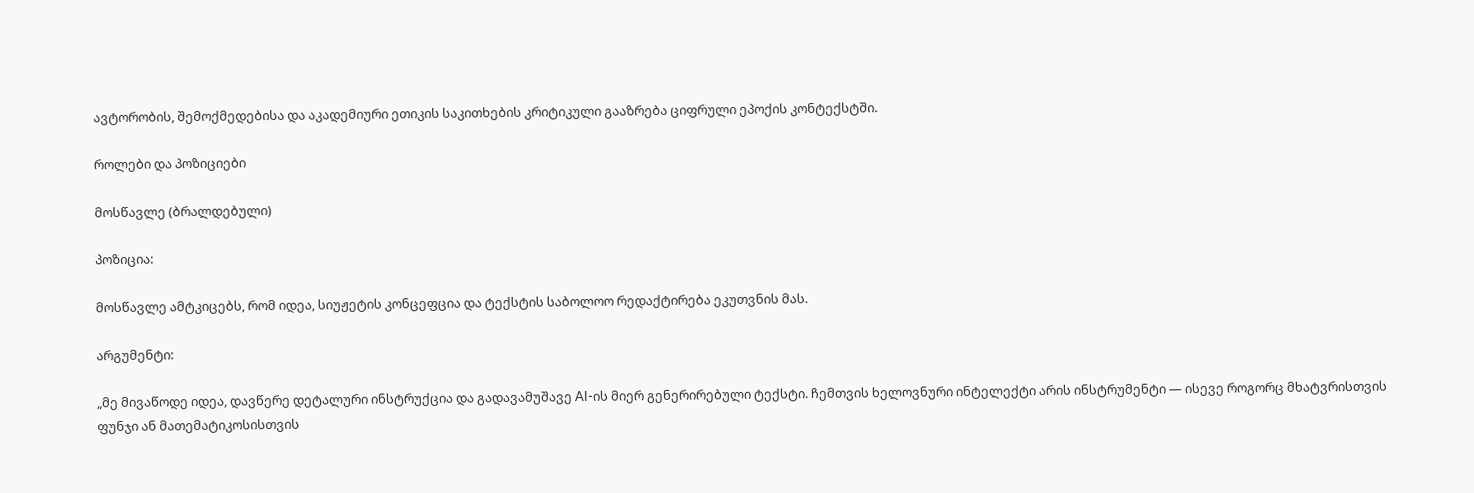ავტორობის, შემოქმედებისა და აკადემიური ეთიკის საკითხების კრიტიკული გააზრება ციფრული ეპოქის კონტექსტში.

როლები და პოზიციები

მოსწავლე (ბრალდებული)

პოზიცია:

მოსწავლე ამტკიცებს, რომ იდეა, სიუჟეტის კონცეფცია და ტექსტის საბოლოო რედაქტირება ეკუთვნის მას.

არგუმენტი:

„მე მივაწოდე იდეა, დავწერე დეტალური ინსტრუქცია და გადავამუშავე AI-ის მიერ გენერირებული ტექსტი. ჩემთვის ხელოვნური ინტელექტი არის ინსტრუმენტი — ისევე როგორც მხატვრისთვის ფუნჯი ან მათემატიკოსისთვის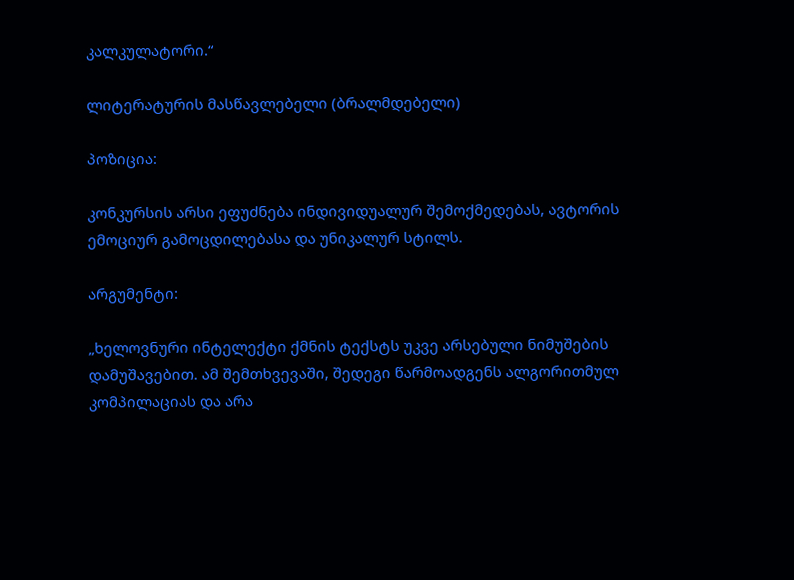კალკულატორი.“

ლიტერატურის მასწავლებელი (ბრალმდებელი)

პოზიცია:

კონკურსის არსი ეფუძნება ინდივიდუალურ შემოქმედებას, ავტორის ემოციურ გამოცდილებასა და უნიკალურ სტილს.

არგუმენტი:

„ხელოვნური ინტელექტი ქმნის ტექსტს უკვე არსებული ნიმუშების დამუშავებით. ამ შემთხვევაში, შედეგი წარმოადგენს ალგორითმულ კომპილაციას და არა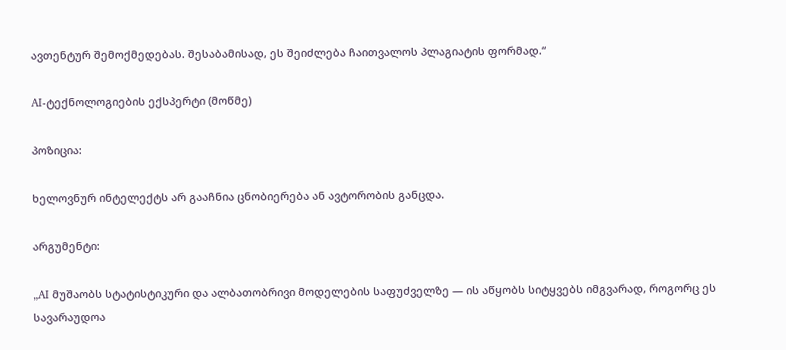ავთენტურ შემოქმედებას. შესაბამისად, ეს შეიძლება ჩაითვალოს პლაგიატის ფორმად.“

AI-ტექნოლოგიების ექსპერტი (მოწმე)

პოზიცია:

ხელოვნურ ინტელექტს არ გააჩნია ცნობიერება ან ავტორობის განცდა.

არგუმენტი:

„AI მუშაობს სტატისტიკური და ალბათობრივი მოდელების საფუძველზე — ის აწყობს სიტყვებს იმგვარად, როგორც ეს  სავარაუდოა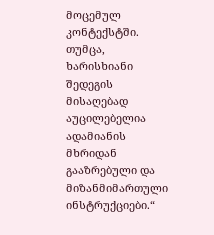მოცემულ კონტექსტში. თუმცა, ხარისხიანი შედეგის მისაღებად აუცილებელია ადამიანის მხრიდან გააზრებული და მიზანმიმართული ინსტრუქციები.“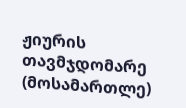ჟიურის თავმჯდომარე (მოსამართლე)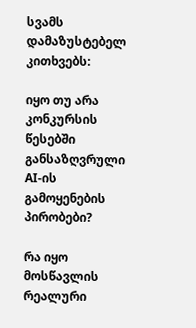სვამს დამაზუსტებელ კითხვებს:

იყო თუ არა კონკურსის წესებში განსაზღვრული AI-ის გამოყენების პირობები?

რა იყო მოსწავლის რეალური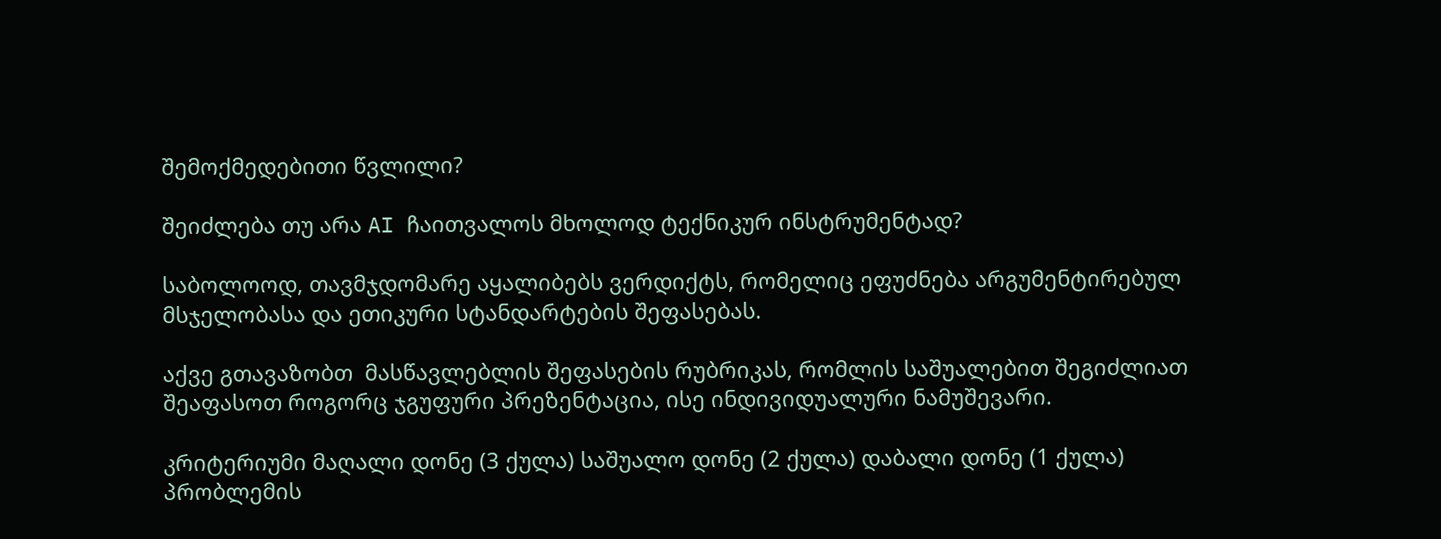შემოქმედებითი წვლილი?

შეიძლება თუ არა AI ჩაითვალოს მხოლოდ ტექნიკურ ინსტრუმენტად?

საბოლოოდ, თავმჯდომარე აყალიბებს ვერდიქტს, რომელიც ეფუძნება არგუმენტირებულ მსჯელობასა და ეთიკური სტანდარტების შეფასებას.

აქვე გთავაზობთ  მასწავლებლის შეფასების რუბრიკას, რომლის საშუალებით შეგიძლიათ შეაფასოთ როგორც ჯგუფური პრეზენტაცია, ისე ინდივიდუალური ნამუშევარი.

კრიტერიუმი მაღალი დონე (3 ქულა) საშუალო დონე (2 ქულა) დაბალი დონე (1 ქულა)
პრობლემის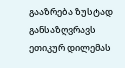გააზრება ზუსტად განსაზღვრავს ეთიკურ დილემას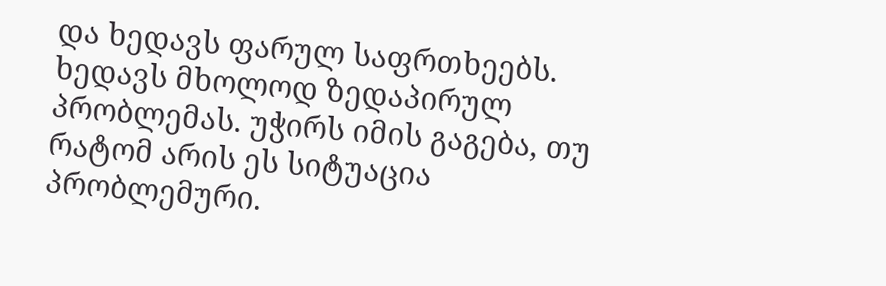და ხედავს ფარულ საფრთხეებს. ხედავს მხოლოდ ზედაპირულ პრობლემას. უჭირს იმის გაგება, თუ რატომ არის ეს სიტუაცია პრობლემური.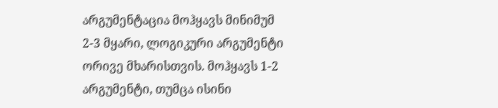არგუმენტაცია მოჰყავს მინიმუმ 2-3 მყარი, ლოგიკური არგუმენტი ორივე მხარისთვის. მოჰყავს 1-2 არგუმენტი, თუმცა ისინი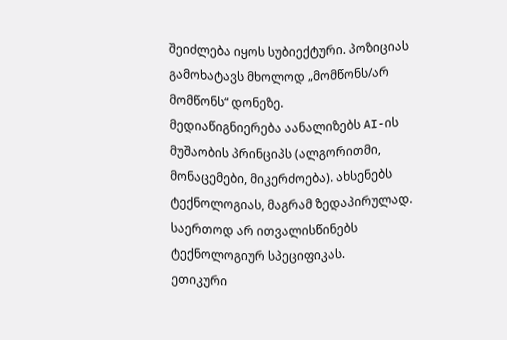შეიძლება იყოს სუბიექტური. პოზიციას გამოხატავს მხოლოდ „მომწონს/არ მომწონს“ დონეზე.
მედიაწიგნიერება აანალიზებს AI-ის მუშაობის პრინციპს (ალგორითმი, მონაცემები, მიკერძოება). ახსენებს ტექნოლოგიას, მაგრამ ზედაპირულად. საერთოდ არ ითვალისწინებს ტექნოლოგიურ სპეციფიკას.
ეთიკური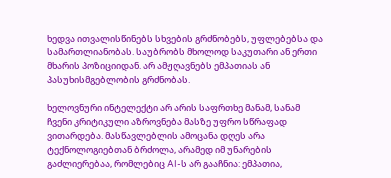ხედვა ითვალისწინებს სხვების გრძნობებს, უფლებებსა და სამართლიანობას. საუბრობს მხოლოდ საკუთარი ან ერთი მხარის პოზიციიდან. არ ამჟღავნებს ემპათიას ან პასუხისმგებლობის გრძნობას.

ხელოვნური ინტელექტი არ არის საფრთხე მანამ, სანამ ჩვენი კრიტიკული აზროვნება მასზე უფრო სწრაფად ვითარდება. მასწავლებლის ამოცანა დღეს არა ტექნოლოგიებთან ბრძოლა, არამედ იმ უნარების გაძლიერებაა, რომლებიც AI-ს არ გააჩნია: ემპათია,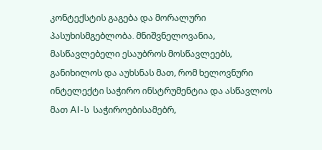კონტექსტის გაგება და მორალური პასუხისმგებლობა. მნიშვნელოვანია, მასწავლებელი ესაუბროს მოსწავლეებს, განიხილოს და აუხსნას მათ, რომ ხელოვნური ინტელექტი საჭირო ინსტრუმენტია და ასწავლოს მათ AI-ს  საჭიროებისამებრ,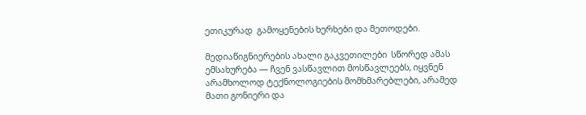ეთიკურად  გამოყენების ხერხები და მეთოდები.

მედიაწიგნიერების ახალი გაკვეთილები  სწორედ ამას ემსახურება — ჩვენ ვასწავლით მოსწავლეებს, იყვნენ არამხოლოდ ტექნოლოგიების მომხმარებლები, არამედ მათი გონიერი და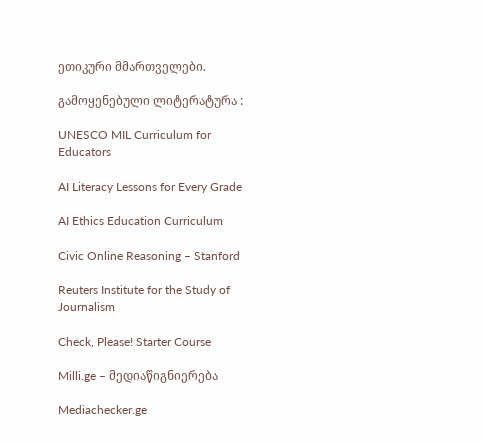ეთიკური მმართველები.

გამოყენებული ლიტერატურა :

UNESCO MIL Curriculum for Educators

AI Literacy Lessons for Every Grade

AI Ethics Education Curriculum

Civic Online Reasoning – Stanford

Reuters Institute for the Study of Journalism

Check, Please! Starter Course

Milli.ge – მედიაწიგნიერება

Mediachecker.ge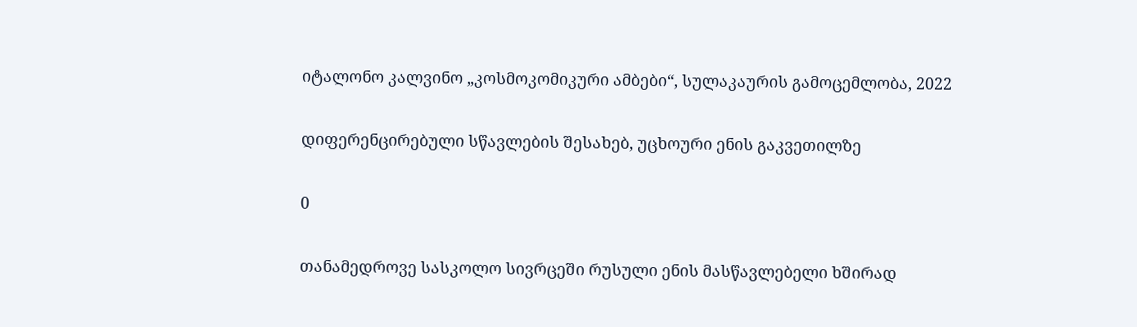იტალონო კალვინო „კოსმოკომიკური ამბები“, სულაკაურის გამოცემლობა, 2022

დიფერენცირებული სწავლების შესახებ, უცხოური ენის გაკვეთილზე

0

თანამედროვე სასკოლო სივრცეში რუსული ენის მასწავლებელი ხშირად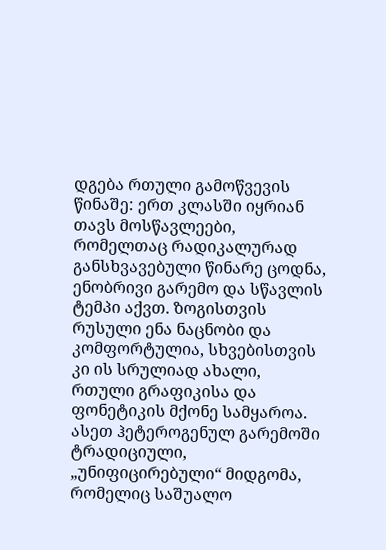დგება რთული გამოწვევის წინაშე: ერთ კლასში იყრიან თავს მოსწავლეები, რომელთაც რადიკალურად განსხვავებული წინარე ცოდნა, ენობრივი გარემო და სწავლის ტემპი აქვთ. ზოგისთვის რუსული ენა ნაცნობი და კომფორტულია, სხვებისთვის კი ის სრულიად ახალი, რთული გრაფიკისა და ფონეტიკის მქონე სამყაროა. ასეთ ჰეტეროგენულ გარემოში ტრადიციული, „უნიფიცირებული“ მიდგომა, რომელიც საშუალო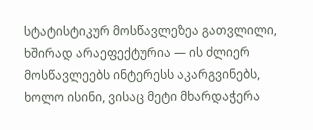სტატისტიკურ მოსწავლეზეა გათვლილი, ხშირად არაეფექტურია — ის ძლიერ მოსწავლეებს ინტერესს აკარგვინებს, ხოლო ისინი, ვისაც მეტი მხარდაჭერა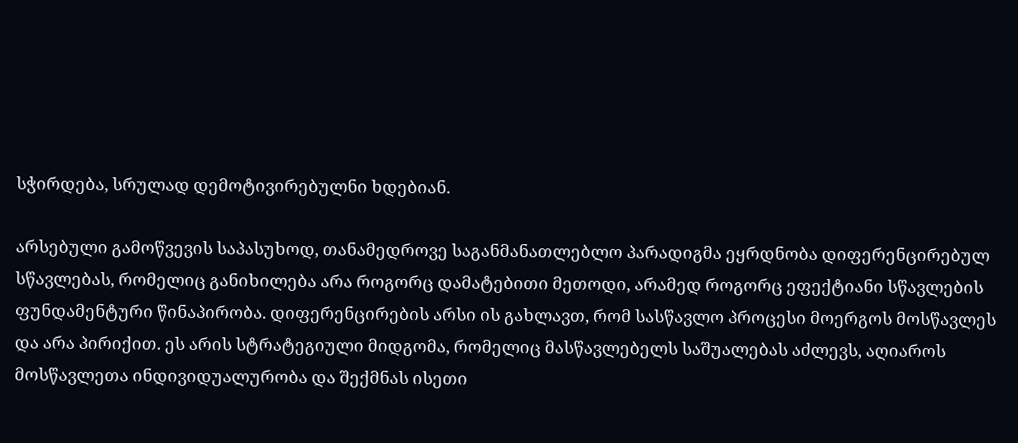სჭირდება, სრულად დემოტივირებულნი ხდებიან.

არსებული გამოწვევის საპასუხოდ, თანამედროვე საგანმანათლებლო პარადიგმა ეყრდნობა დიფერენცირებულ სწავლებას, რომელიც განიხილება არა როგორც დამატებითი მეთოდი, არამედ როგორც ეფექტიანი სწავლების ფუნდამენტური წინაპირობა. დიფერენცირების არსი ის გახლავთ, რომ სასწავლო პროცესი მოერგოს მოსწავლეს და არა პირიქით. ეს არის სტრატეგიული მიდგომა, რომელიც მასწავლებელს საშუალებას აძლევს, აღიაროს მოსწავლეთა ინდივიდუალურობა და შექმნას ისეთი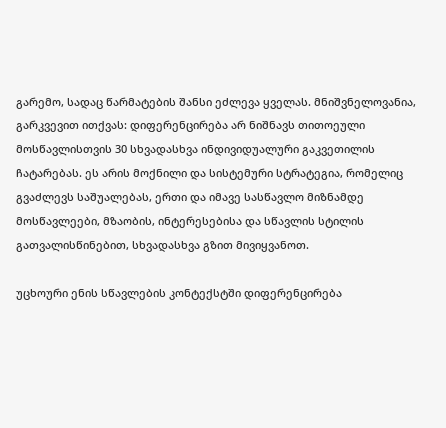გარემო, სადაც წარმატების შანსი ეძლევა ყველას. მნიშვნელოვანია, გარკვევით ითქვას: დიფერენცირება არ ნიშნავს თითოეული მოსწავლისთვის 30 სხვადასხვა ინდივიდუალური გაკვეთილის ჩატარებას. ეს არის მოქნილი და სისტემური სტრატეგია, რომელიც გვაძლევს საშუალებას, ერთი და იმავე სასწავლო მიზნამდე მოსწავლეები, მზაობის, ინტერესებისა და სწავლის სტილის გათვალისწინებით, სხვადასხვა გზით მივიყვანოთ.

უცხოური ენის სწავლების კონტექსტში დიფერენცირება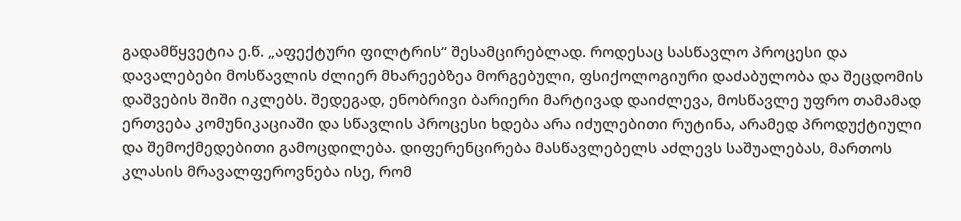გადამწყვეტია ე.წ. „აფექტური ფილტრის“ შესამცირებლად. როდესაც სასწავლო პროცესი და დავალებები მოსწავლის ძლიერ მხარეებზეა მორგებული, ფსიქოლოგიური დაძაბულობა და შეცდომის დაშვების შიში იკლებს. შედეგად, ენობრივი ბარიერი მარტივად დაიძლევა, მოსწავლე უფრო თამამად ერთვება კომუნიკაციაში და სწავლის პროცესი ხდება არა იძულებითი რუტინა, არამედ პროდუქტიული და შემოქმედებითი გამოცდილება. დიფერენცირება მასწავლებელს აძლევს საშუალებას, მართოს კლასის მრავალფეროვნება ისე, რომ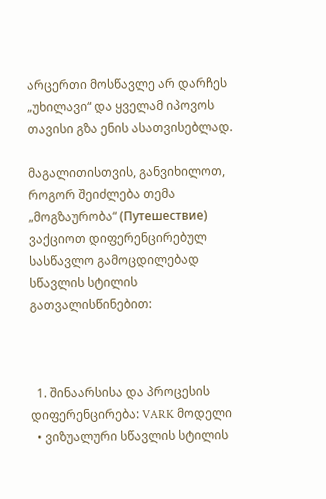არცერთი მოსწავლე არ დარჩეს „უხილავი“ და ყველამ იპოვოს თავისი გზა ენის ასათვისებლად.

მაგალითისთვის, განვიხილოთ, როგორ შეიძლება თემა „მოგზაურობა“ (Путешествие) ვაქციოთ დიფერენცირებულ სასწავლო გამოცდილებად სწავლის სტილის გათვალისწინებით:



  1. შინაარსისა და პროცესის დიფერენცირება: VARK მოდელი
  • ვიზუალური სწავლის სტილის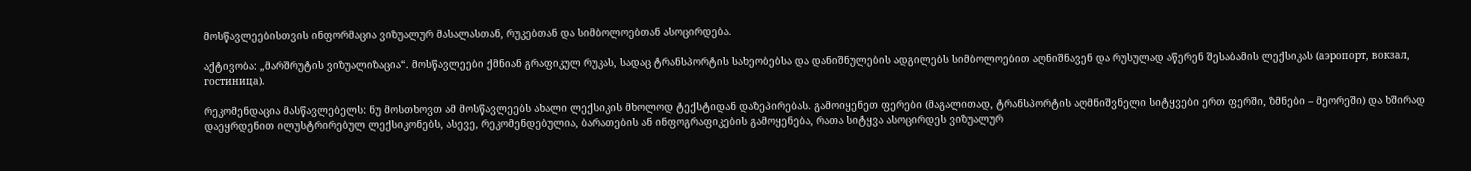მოსწავლეებისთვის ინფორმაცია ვიზუალურ მასალასთან, რუკებთან და სიმბოლოებთან ასოცირდება.

აქტივობა: „მარშრუტის ვიზუალიზაცია“. მოსწავლეები ქმნიან გრაფიკულ რუკას, სადაც ტრანსპორტის სახეობებსა და დანიშნულების ადგილებს სიმბოლოებით აღნიშნავენ და რუსულად აწერენ შესაბამის ლექსიკას (аэропорт, вокзал, гостиница).

რეკომენდაცია მასწავლებელს: ნუ მოსთხოვთ ამ მოსწავლეებს ახალი ლექსიკის მხოლოდ ტექსტიდან დაზეპირებას. გამოიყენეთ ფერები (მაგალითად, ტრანსპორტის აღმნიშვნელი სიტყვები ერთ ფერში, ზმნები – მეორეში) და ხშირად დაეყრდენით ილუსტრირებულ ლექსიკონებს, ასევე, რეკომენდებულია, ბარათების ან ინფოგრაფიკების გამოყენება, რათა სიტყვა ასოცირდეს ვიზუალურ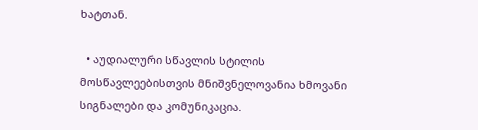ხატთან.

  • აუდიალური სწავლის სტილის მოსწავლეებისთვის მნიშვნელოვანია ხმოვანი სიგნალები და კომუნიკაცია.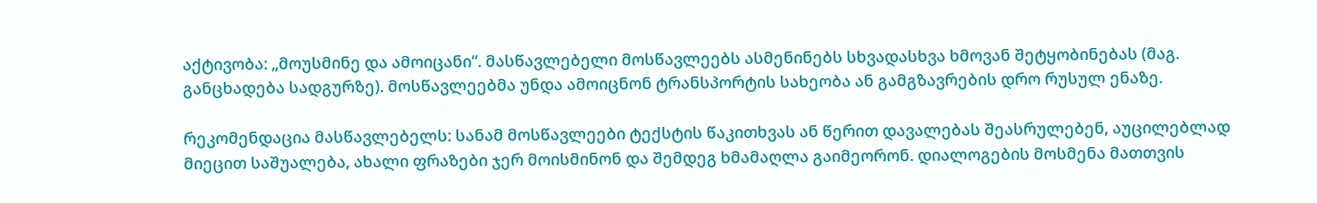აქტივობა: „მოუსმინე და ამოიცანი“. მასწავლებელი მოსწავლეებს ასმენინებს სხვადასხვა ხმოვან შეტყობინებას (მაგ. განცხადება სადგურზე). მოსწავლეებმა უნდა ამოიცნონ ტრანსპორტის სახეობა ან გამგზავრების დრო რუსულ ენაზე.

რეკომენდაცია მასწავლებელს: სანამ მოსწავლეები ტექსტის წაკითხვას ან წერით დავალებას შეასრულებენ, აუცილებლად მიეცით საშუალება, ახალი ფრაზები ჯერ მოისმინონ და შემდეგ ხმამაღლა გაიმეორონ. დიალოგების მოსმენა მათთვის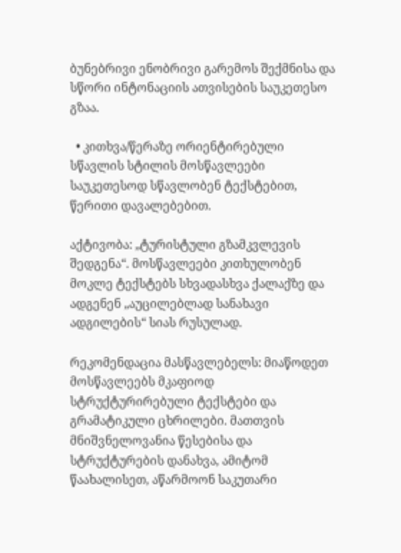ბუნებრივი ენობრივი გარემოს შექმნისა და სწორი ინტონაციის ათვისების საუკეთესო გზაა.

  • კითხვა/წერაზე ორიენტირებული სწავლის სტილის მოსწავლეები საუკეთესოდ სწავლობენ ტექსტებით, წერითი დავალებებით.

აქტივობა: „ტურისტული გზამკვლევის შედგენა“. მოსწავლეები კითხულობენ მოკლე ტექსტებს სხვადასხვა ქალაქზე და ადგენენ „აუცილებლად სანახავი ადგილების“ სიას რუსულად.

რეკომენდაცია მასწავლებელს: მიაწოდეთ მოსწავლეებს მკაფიოდ სტრუქტურირებული ტექსტები და გრამატიკული ცხრილები. მათთვის მნიშვნელოვანია წესებისა და სტრუქტურების დანახვა, ამიტომ წაახალისეთ, აწარმოონ საკუთარი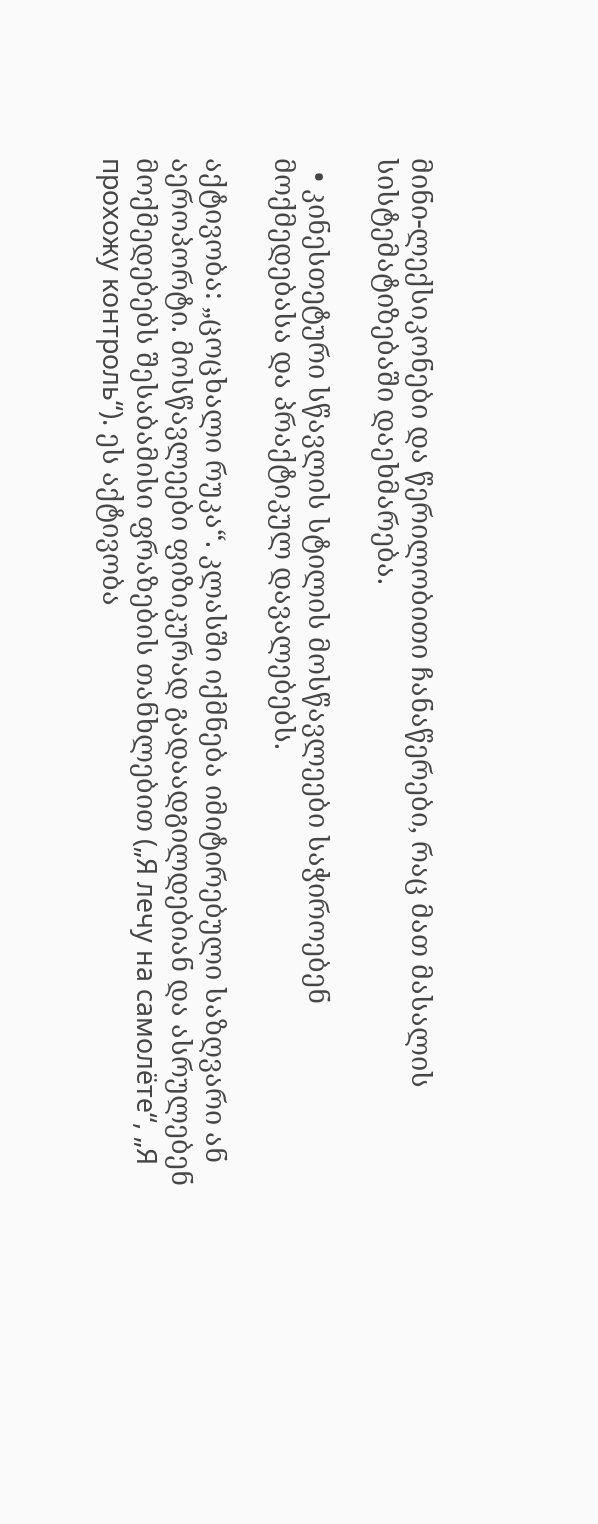მინი-ლექსიკონები და წერილობითი ჩანაწერები, რაც მათ მასალის სისტემატიზებაში დაეხმარება.

  • კინესთეტური სწავლის სტილის მოსწავლეები საჭიროებენ მოქმედებასა და პრაქტიკულ დავალებებს.

აქტივობა: „ცოცხალი რუკა“. კლასში იქმნება იმიტირებული საზღვარი ან აეროპორტი. მოსწავლეები ფიზიკურად გადაადგილდებიან და ასრულებენ მოქმედებებს შესაბამისი ფრაზების თანხლებით („Я лечу на самолёте“, „Я прохожу контроль“). ეს აქტივობა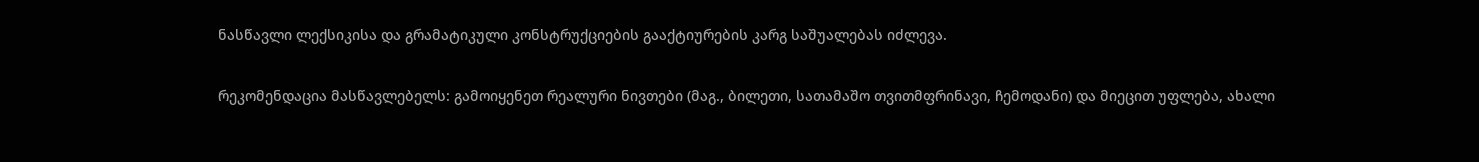ნასწავლი ლექსიკისა და გრამატიკული კონსტრუქციების გააქტიურების კარგ საშუალებას იძლევა.

რეკომენდაცია მასწავლებელს: გამოიყენეთ რეალური ნივთები (მაგ., ბილეთი, სათამაშო თვითმფრინავი, ჩემოდანი) და მიეცით უფლება, ახალი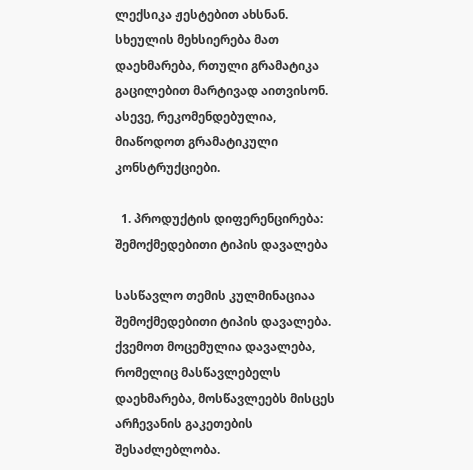ლექსიკა ჟესტებით ახსნან. სხეულის მეხსიერება მათ დაეხმარება, რთული გრამატიკა გაცილებით მარტივად აითვისონ. ასევე, რეკომენდებულია, მიაწოდოთ გრამატიკული კონსტრუქციები.

  1. პროდუქტის დიფერენცირება: შემოქმედებითი ტიპის დავალება

სასწავლო თემის კულმინაციაა შემოქმედებითი ტიპის დავალება. ქვემოთ მოცემულია დავალება, რომელიც მასწავლებელს დაეხმარება, მოსწავლეებს მისცეს არჩევანის გაკეთების შესაძლებლობა.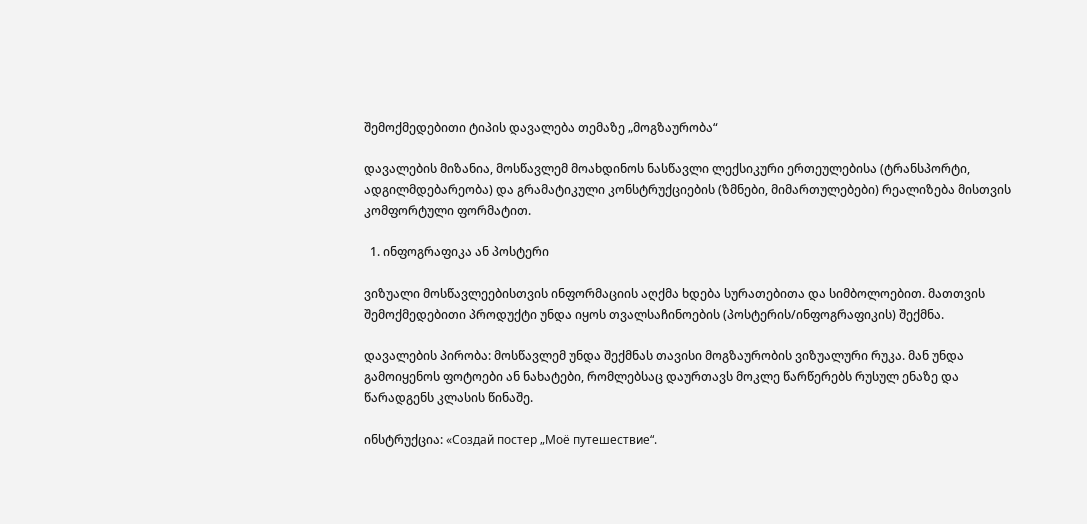შემოქმედებითი ტიპის დავალება თემაზე „მოგზაურობა“

დავალების მიზანია, მოსწავლემ მოახდინოს ნასწავლი ლექსიკური ერთეულებისა (ტრანსპორტი, ადგილმდებარეობა) და გრამატიკული კონსტრუქციების (ზმნები, მიმართულებები) რეალიზება მისთვის კომფორტული ფორმატით.

  1. ინფოგრაფიკა ან პოსტერი

ვიზუალი მოსწავლეებისთვის ინფორმაციის აღქმა ხდება სურათებითა და სიმბოლოებით. მათთვის შემოქმედებითი პროდუქტი უნდა იყოს თვალსაჩინოების (პოსტერის/ინფოგრაფიკის) შექმნა.

დავალების პირობა: მოსწავლემ უნდა შექმნას თავისი მოგზაურობის ვიზუალური რუკა. მან უნდა გამოიყენოს ფოტოები ან ნახატები, რომლებსაც დაურთავს მოკლე წარწერებს რუსულ ენაზე და წარადგენს კლასის წინაშე.

ინსტრუქცია: «Создай постер „Моё путешествие“.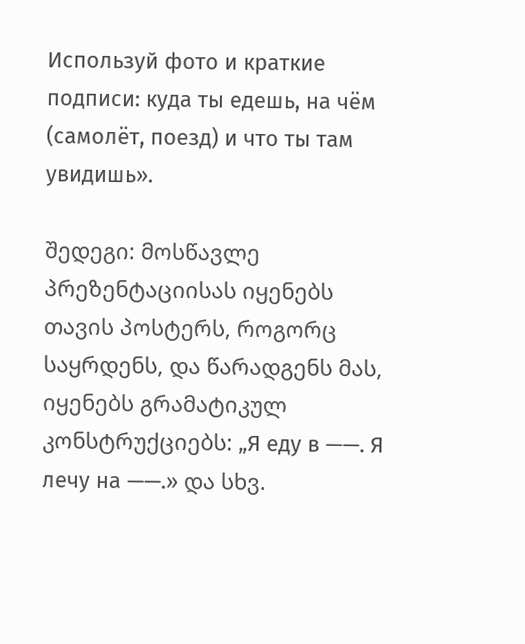Используй фото и краткие подписи: куда ты едешь, на чём (самолёт, поезд) и что ты там увидишь».

შედეგი: მოსწავლე პრეზენტაციისას იყენებს თავის პოსტერს, როგორც საყრდენს, და წარადგენს მას, იყენებს გრამატიკულ კონსტრუქციებს: „Я еду в ——. Я лечу на ——.» და სხვ.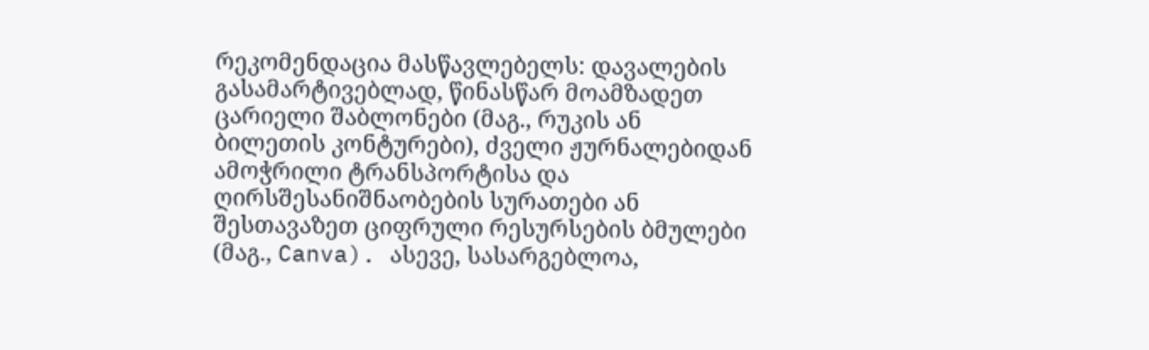რეკომენდაცია მასწავლებელს: დავალების გასამარტივებლად, წინასწარ მოამზადეთ ცარიელი შაბლონები (მაგ., რუკის ან ბილეთის კონტურები), ძველი ჟურნალებიდან ამოჭრილი ტრანსპორტისა და ღირსშესანიშნაობების სურათები ან შესთავაზეთ ციფრული რესურსების ბმულები (მაგ., Canva). ასევე, სასარგებლოა,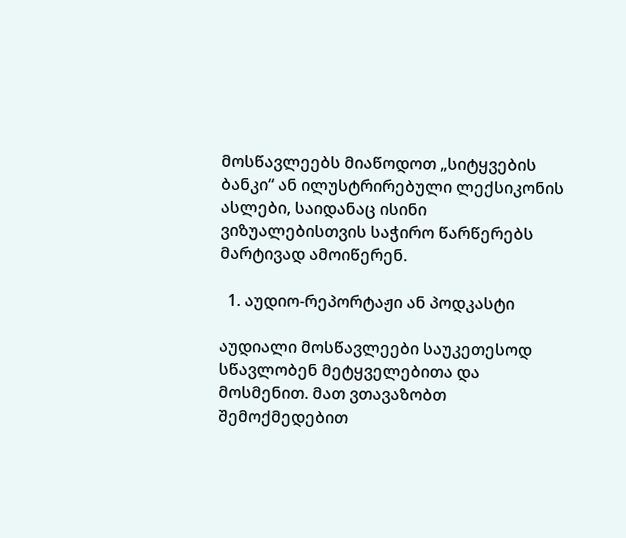მოსწავლეებს მიაწოდოთ „სიტყვების ბანკი“ ან ილუსტრირებული ლექსიკონის ასლები, საიდანაც ისინი ვიზუალებისთვის საჭირო წარწერებს მარტივად ამოიწერენ.

  1. აუდიო-რეპორტაჟი ან პოდკასტი

აუდიალი მოსწავლეები საუკეთესოდ სწავლობენ მეტყველებითა და მოსმენით. მათ ვთავაზობთ შემოქმედებით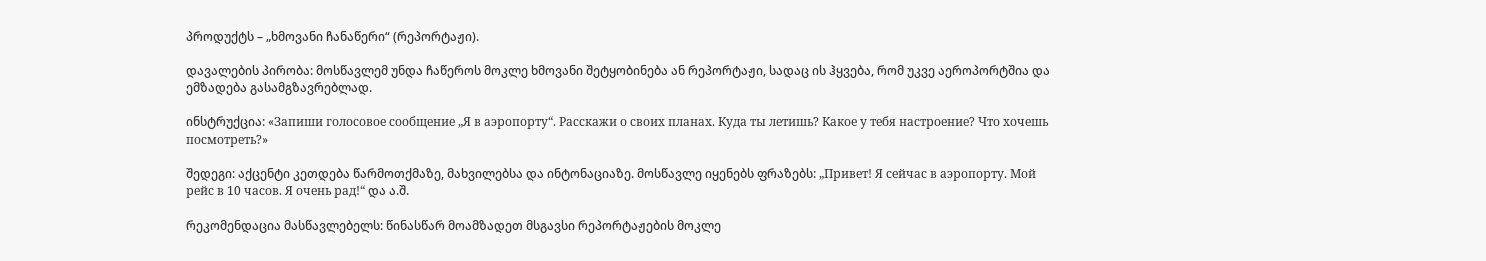პროდუქტს – „ხმოვანი ჩანაწერი“ (რეპორტაჟი).

დავალების პირობა: მოსწავლემ უნდა ჩაწეროს მოკლე ხმოვანი შეტყობინება ან რეპორტაჟი, სადაც ის ჰყვება, რომ უკვე აეროპორტშია და ემზადება გასამგზავრებლად.

ინსტრუქცია: «Запиши голосовое сообщение „Я в аэропорту“. Расскажи о своих планах. Куда ты летишь? Какое у тебя настроение? Что хочешь посмотреть?»

შედეგი: აქცენტი კეთდება წარმოთქმაზე, მახვილებსა და ინტონაციაზე. მოსწავლე იყენებს ფრაზებს: „Привет! Я сейчас в аэропорту. Мой рейс в 10 часов. Я очень рад!“ და ა.შ.

რეკომენდაცია მასწავლებელს: წინასწარ მოამზადეთ მსგავსი რეპორტაჟების მოკლე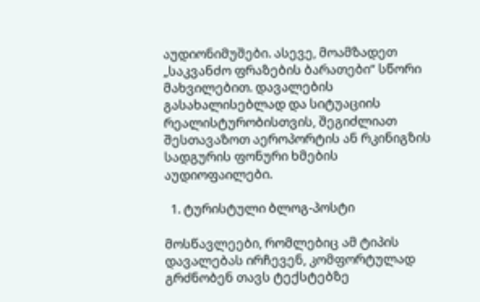აუდიონიმუშები. ასევე, მოამზადეთ „საკვანძო ფრაზების ბარათები“ სწორი მახვილებით. დავალების გასახალისებლად და სიტუაციის რეალისტურობისთვის, შეგიძლიათ შესთავაზოთ აეროპორტის ან რკინიგზის სადგურის ფონური ხმების აუდიოფაილები.

  1. ტურისტული ბლოგ-პოსტი

მოსწავლეები, რომლებიც ამ ტიპის დავალებას ირჩევენ, კომფორტულად გრძნობენ თავს ტექსტებზე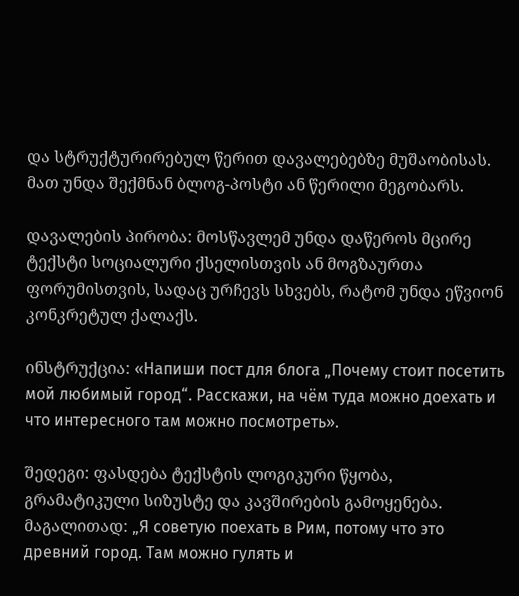და სტრუქტურირებულ წერით დავალებებზე მუშაობისას. მათ უნდა შექმნან ბლოგ-პოსტი ან წერილი მეგობარს.

დავალების პირობა: მოსწავლემ უნდა დაწეროს მცირე ტექსტი სოციალური ქსელისთვის ან მოგზაურთა ფორუმისთვის, სადაც ურჩევს სხვებს, რატომ უნდა ეწვიონ კონკრეტულ ქალაქს.

ინსტრუქცია: «Напиши пост для блога „Почему стоит посетить мой любимый город“. Расскажи, на чём туда можно доехать и что интересного там можно посмотреть».

შედეგი: ფასდება ტექსტის ლოგიკური წყობა, გრამატიკული სიზუსტე და კავშირების გამოყენება. მაგალითად: „Я советую поехать в Рим, потому что это древний город. Там можно гулять и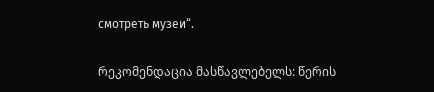смотреть музеи“.

რეკომენდაცია მასწავლებელს: წერის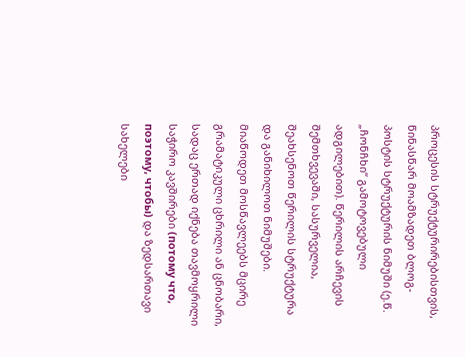პროცესის სტრუქტურირებისთვის, წინასწარ მოამზადეთ ბლოგ-პოსტის სტრუქტურის ნიმუში (ე.წ. „ჩონჩხი“ გამოტოვებული ადგილებით). წერილის არჩევის შემთხვევაში, სასურველია, შეახსენოთ წერილის სტრუქტურა და განიხილოთ ნიმუშები. მიაწოდეთ მოსწავლეებს მცირე გრამატიკული ცხრილი ან ცნობარი, სადაც ერთად იქნება თავმოყრილი საჭირო კავშირები (потому что, поэтому, чтобы) და ზედსართავი სახელები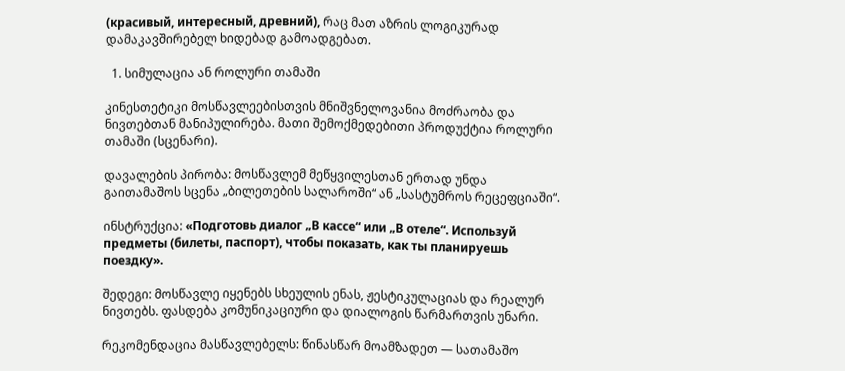(красивый, интересный, древний), რაც მათ აზრის ლოგიკურად დამაკავშირებელ ხიდებად გამოადგებათ.

  1. სიმულაცია ან როლური თამაში

კინესთეტიკი მოსწავლეებისთვის მნიშვნელოვანია მოძრაობა და ნივთებთან მანიპულირება. მათი შემოქმედებითი პროდუქტია როლური თამაში (სცენარი).

დავალების პირობა: მოსწავლემ მეწყვილესთან ერთად უნდა გაითამაშოს სცენა „ბილეთების სალაროში“ ან „სასტუმროს რეცეფციაში“.

ინსტრუქცია: «Подготовь диалог „В кассе“ или „В отеле“. Используй предметы (билеты, паспорт), чтобы показать, как ты планируешь поездку».

შედეგი: მოსწავლე იყენებს სხეულის ენას, ჟესტიკულაციას და რეალურ ნივთებს. ფასდება კომუნიკაციური და დიალოგის წარმართვის უნარი.

რეკომენდაცია მასწავლებელს: წინასწარ მოამზადეთ — სათამაშო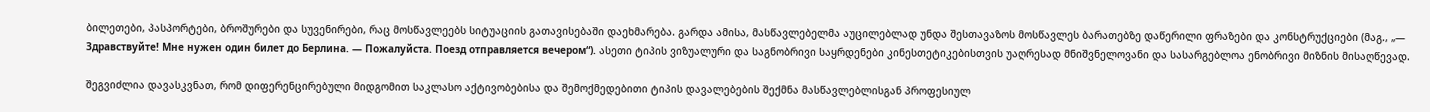ბილეთები, პასპორტები, ბროშურები და სუვენირები, რაც მოსწავლეებს სიტუაციის გათავისებაში დაეხმარება. გარდა ამისა, მასწავლებელმა აუცილებლად უნდა შესთავაზოს მოსწავლეს ბარათებზე დაწერილი ფრაზები და კონსტრუქციები (მაგ., „— Здравствуйте! Мне нужен один билет до Берлина. — Пожалуйста. Поезд отправляется вечером“). ასეთი ტიპის ვიზუალური და საგნობრივი საყრდენები კინესთეტიკებისთვის უაღრესად მნიშვნელოვანი და სასარგებლოა ენობრივი მიზნის მისაღწევად.

შეგვიძლია დავასკვნათ, რომ დიფერენცირებული მიდგომით საკლასო აქტივობებისა და შემოქმედებითი ტიპის დავალებების შექმნა მასწავლებლისგან პროფესიულ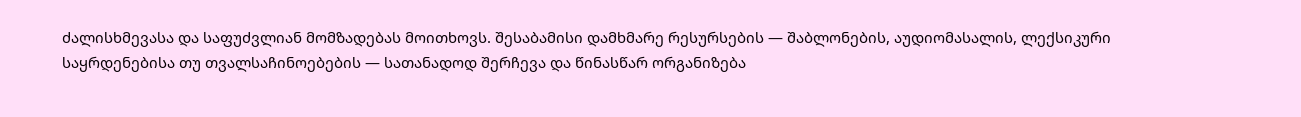ძალისხმევასა და საფუძვლიან მომზადებას მოითხოვს. შესაბამისი დამხმარე რესურსების — შაბლონების, აუდიომასალის, ლექსიკური საყრდენებისა თუ თვალსაჩინოებების — სათანადოდ შერჩევა და წინასწარ ორგანიზება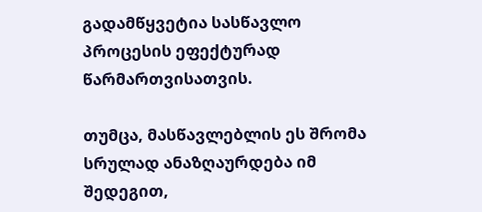გადამწყვეტია სასწავლო პროცესის ეფექტურად წარმართვისათვის.

თუმცა, მასწავლებლის ეს შრომა სრულად ანაზღაურდება იმ შედეგით,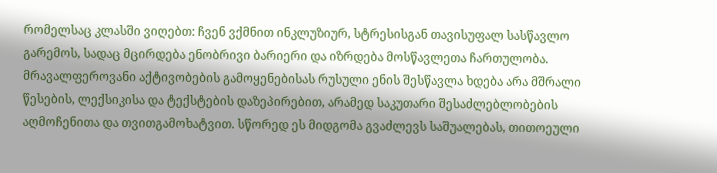რომელსაც კლასში ვიღებთ: ჩვენ ვქმნით ინკლუზიურ, სტრესისგან თავისუფალ სასწავლო გარემოს, სადაც მცირდება ენობრივი ბარიერი და იზრდება მოსწავლეთა ჩართულობა. მრავალფეროვანი აქტივობების გამოყენებისას რუსული ენის შესწავლა ხდება არა მშრალი წესების, ლექსიკისა და ტექსტების დაზეპირებით, არამედ საკუთარი შესაძლებლობების აღმოჩენითა და თვითგამოხატვით. სწორედ ეს მიდგომა გვაძლევს საშუალებას, თითოეული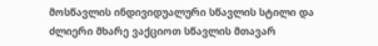მოსწავლის ინდივიდუალური სწავლის სტილი და ძლიერი მხარე ვაქციოთ სწავლის მთავარ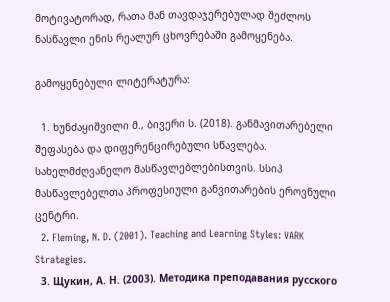მოტივატორად, რათა მან თავდაჯერებულად შეძლოს ნასწავლი ენის რეალურ ცხოვრებაში გამოყენება.

გამოყენებული ლიტერატურა:

  1. ხუნძაყიშვილი მ., ბივერი ს. (2018). განმავითარებელი შეფასება და დიფერენცირებული სწავლება. სახელმძღვანელო მასწავლებლებისთვის. სსიპ მასწავლებელთა პროფესიული განვითარების ეროვნული ცენტრი.
  2. Fleming, N. D. (2001). Teaching and Learning Styles: VARK Strategies.
  3. Щукин, А. Н. (2003). Методика преподавания русского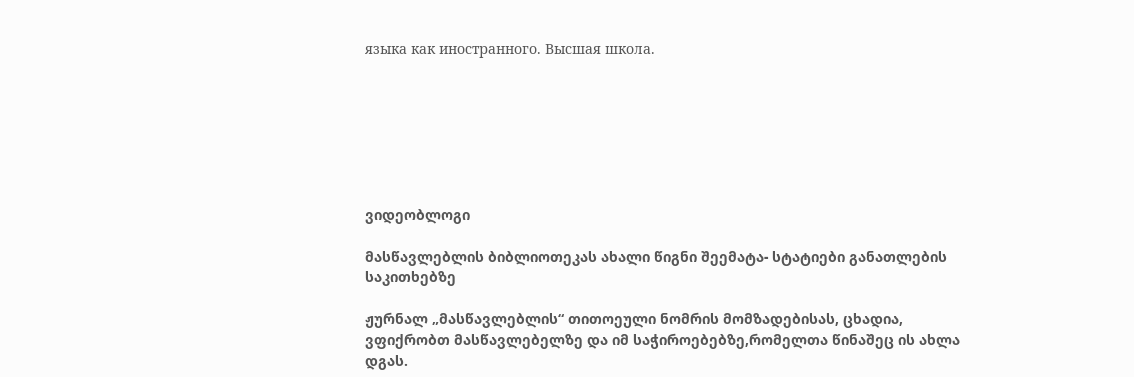языка как иностранного. Высшая школа.







ვიდეობლოგი

მასწავლებლის ბიბლიოთეკას ახალი წიგნი შეემატა- სტატიები განათლების საკითხებზე

ჟურნალ „მასწავლებლის“ თითოეული ნომრის მომზადებისას, ცხადია, ვფიქრობთ მასწავლებელზე და იმ საჭიროებებზე,რომელთა წინაშეც ის ახლა დგას.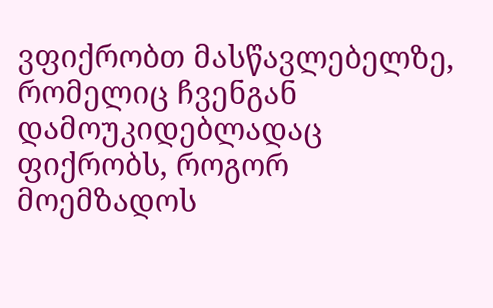ვფიქრობთ მასწავლებელზე, რომელიც ჩვენგან დამოუკიდებლადაც ფიქრობს, როგორ მოემზადოს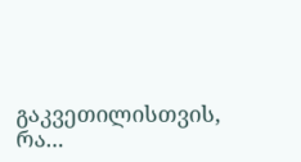გაკვეთილისთვის, რა...